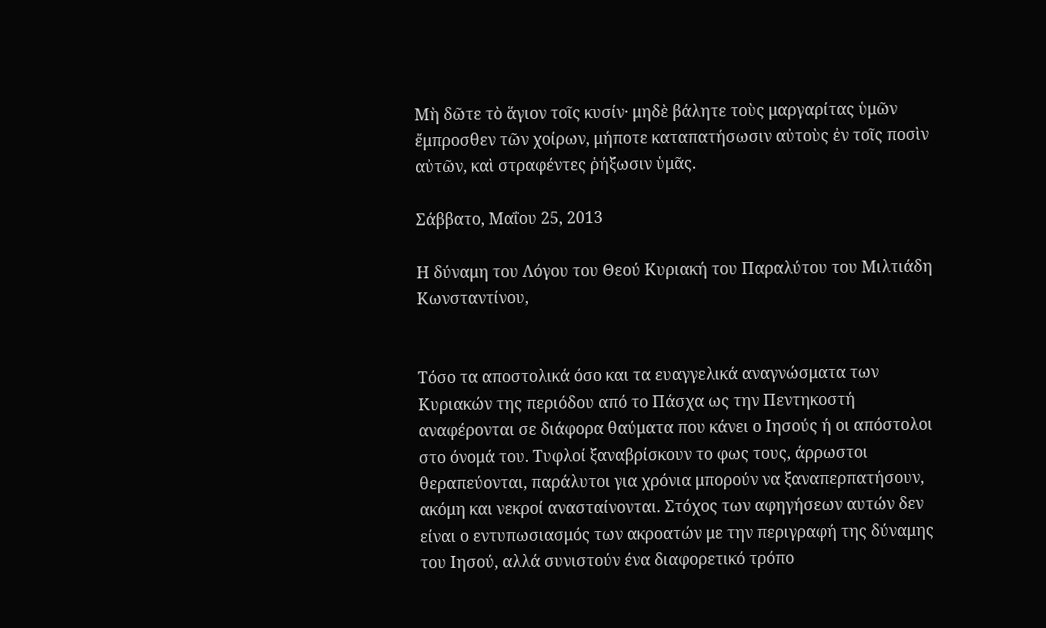Μὴ δῶτε τὸ ἅγιον τοῖς κυσίν· μηδὲ βάλητε τοὺς μαργαρίτας ὑμῶν ἔμπροσθεν τῶν χοίρων, μήποτε καταπατήσωσιν αὐτοὺς ἐν τοῖς ποσὶν αὐτῶν, καὶ στραφέντες ῥήξωσιν ὑμᾶς.

Σάββατο, Μαΐου 25, 2013

Η δύναμη του Λόγου του Θεού Κυριακή του Παραλύτου του Μιλτιάδη Κωνσταντίνου,


Τόσο τα αποστολικά όσο και τα ευαγγελικά αναγνώσματα των Κυριακών της περιόδου από το Πάσχα ως την Πεντηκοστή αναφέρονται σε διάφορα θαύματα που κάνει ο Ιησούς ή οι απόστολοι στο όνομά του. Τυφλοί ξαναβρίσκουν το φως τους, άρρωστοι θεραπεύονται, παράλυτοι για χρόνια μπορούν να ξαναπερπατήσουν, ακόμη και νεκροί ανασταίνονται. Στόχος των αφηγήσεων αυτών δεν είναι ο εντυπωσιασμός των ακροατών με την περιγραφή της δύναμης του Ιησού, αλλά συνιστούν ένα διαφορετικό τρόπο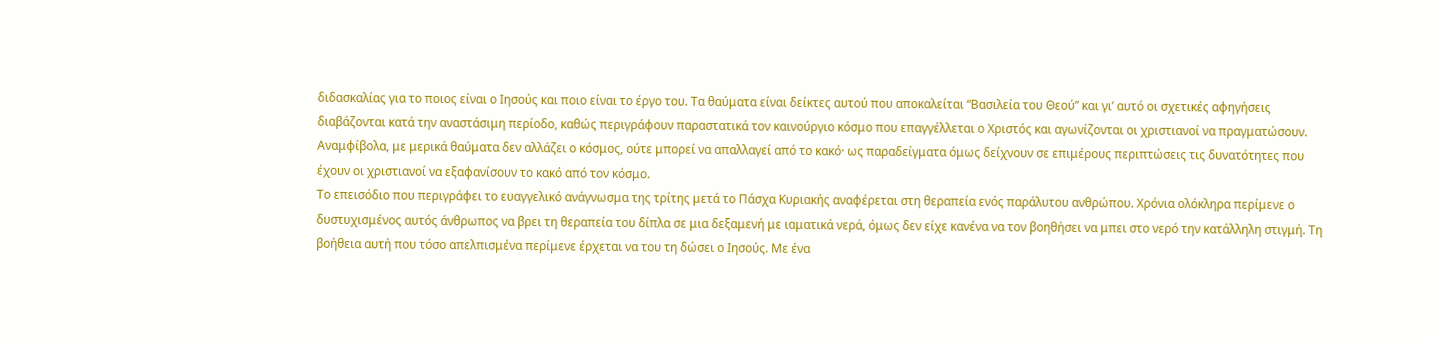διδασκαλίας για το ποιος είναι ο Ιησούς και ποιο είναι το έργο του. Τα θαύματα είναι δείκτες αυτού που αποκαλείται “Βασιλεία του Θεού” και γι’ αυτό οι σχετικές αφηγήσεις διαβάζονται κατά την αναστάσιμη περίοδο, καθώς περιγράφουν παραστατικά τον καινούργιο κόσμο που επαγγέλλεται ο Χριστός και αγωνίζονται οι χριστιανοί να πραγματώσουν. Αναμφίβολα, με μερικά θαύματα δεν αλλάζει ο κόσμος, ούτε μπορεί να απαλλαγεί από το κακό· ως παραδείγματα όμως δείχνουν σε επιμέρους περιπτώσεις τις δυνατότητες που έχουν οι χριστιανοί να εξαφανίσουν το κακό από τον κόσμο.
Το επεισόδιο που περιγράφει το ευαγγελικό ανάγνωσμα της τρίτης μετά το Πάσχα Κυριακής αναφέρεται στη θεραπεία ενός παράλυτου ανθρώπου. Χρόνια ολόκληρα περίμενε ο δυστυχισμένος αυτός άνθρωπος να βρει τη θεραπεία του δίπλα σε μια δεξαμενή με ιαματικά νερά, όμως δεν είχε κανένα να τον βοηθήσει να μπει στο νερό την κατάλληλη στιγμή. Τη βοήθεια αυτή που τόσο απελπισμένα περίμενε έρχεται να του τη δώσει ο Ιησούς. Με ένα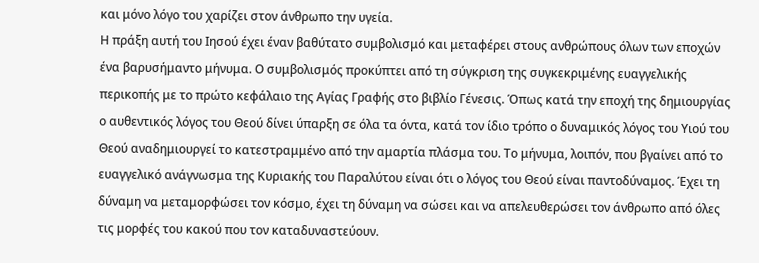και μόνο λόγο του χαρίζει στον άνθρωπο την υγεία.
Η πράξη αυτή του Ιησού έχει έναν βαθύτατο συμβολισμό και μεταφέρει στους ανθρώπους όλων των εποχών ένα βαρυσήμαντο μήνυμα. Ο συμβολισμός προκύπτει από τη σύγκριση της συγκεκριμένης ευαγγελικής περικοπής με το πρώτο κεφάλαιο της Αγίας Γραφής στο βιβλίο Γένεσις. Όπως κατά την εποχή της δημιουργίας ο αυθεντικός λόγος του Θεού δίνει ύπαρξη σε όλα τα όντα, κατά τον ίδιο τρόπο ο δυναμικός λόγος του Υιού του Θεού αναδημιουργεί το κατεστραμμένο από την αμαρτία πλάσμα του. Το μήνυμα, λοιπόν, που βγαίνει από το ευαγγελικό ανάγνωσμα της Κυριακής του Παραλύτου είναι ότι ο λόγος του Θεού είναι παντοδύναμος. Έχει τη δύναμη να μεταμορφώσει τον κόσμο, έχει τη δύναμη να σώσει και να απελευθερώσει τον άνθρωπο από όλες τις μορφές του κακού που τον καταδυναστεύουν.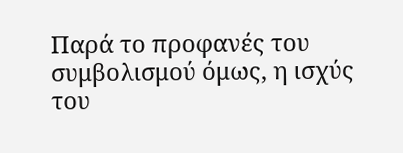Παρά το προφανές του συμβολισμού όμως, η ισχύς του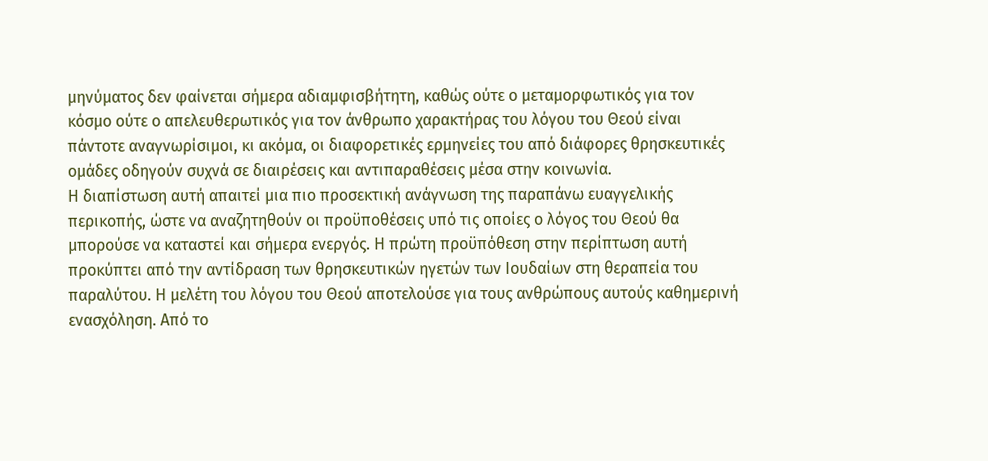μηνύματος δεν φαίνεται σήμερα αδιαμφισβήτητη, καθώς ούτε ο μεταμορφωτικός για τον κόσμο ούτε ο απελευθερωτικός για τον άνθρωπο χαρακτήρας του λόγου του Θεού είναι πάντοτε αναγνωρίσιμοι, κι ακόμα, οι διαφορετικές ερμηνείες του από διάφορες θρησκευτικές ομάδες οδηγούν συχνά σε διαιρέσεις και αντιπαραθέσεις μέσα στην κοινωνία.
Η διαπίστωση αυτή απαιτεί μια πιο προσεκτική ανάγνωση της παραπάνω ευαγγελικής περικοπής, ώστε να αναζητηθούν οι προϋποθέσεις υπό τις οποίες ο λόγος του Θεού θα μπορούσε να καταστεί και σήμερα ενεργός. Η πρώτη προϋπόθεση στην περίπτωση αυτή προκύπτει από την αντίδραση των θρησκευτικών ηγετών των Ιουδαίων στη θεραπεία του παραλύτου. Η μελέτη του λόγου του Θεού αποτελούσε για τους ανθρώπους αυτούς καθημερινή ενασχόληση. Από το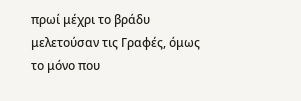πρωί μέχρι το βράδυ μελετούσαν τις Γραφές, όμως το μόνο που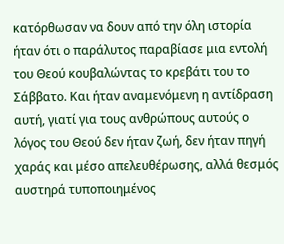κατόρθωσαν να δουν από την όλη ιστορία ήταν ότι ο παράλυτος παραβίασε μια εντολή του Θεού κουβαλώντας το κρεβάτι του το Σάββατο. Και ήταν αναμενόμενη η αντίδραση αυτή, γιατί για τους ανθρώπους αυτούς ο λόγος του Θεού δεν ήταν ζωή, δεν ήταν πηγή χαράς και μέσο απελευθέρωσης, αλλά θεσμός αυστηρά τυποποιημένος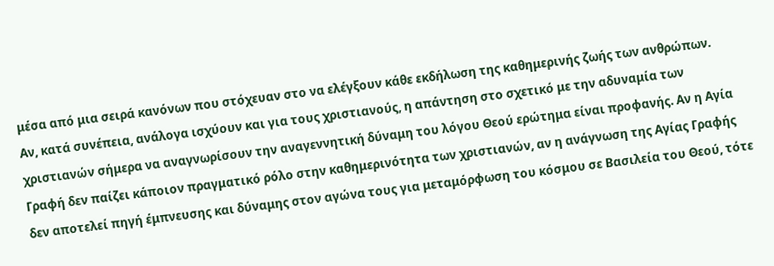μέσα από μια σειρά κανόνων που στόχευαν στο να ελέγξουν κάθε εκδήλωση της καθημερινής ζωής των ανθρώπων.
Αν, κατά συνέπεια, ανάλογα ισχύουν και για τους χριστιανούς, η απάντηση στο σχετικό με την αδυναμία των χριστιανών σήμερα να αναγνωρίσουν την αναγεννητική δύναμη του λόγου Θεού ερώτημα είναι προφανής. Αν η Αγία Γραφή δεν παίζει κάποιον πραγματικό ρόλο στην καθημερινότητα των χριστιανών, αν η ανάγνωση της Αγίας Γραφής δεν αποτελεί πηγή έμπνευσης και δύναμης στον αγώνα τους για μεταμόρφωση του κόσμου σε Βασιλεία του Θεού, τότε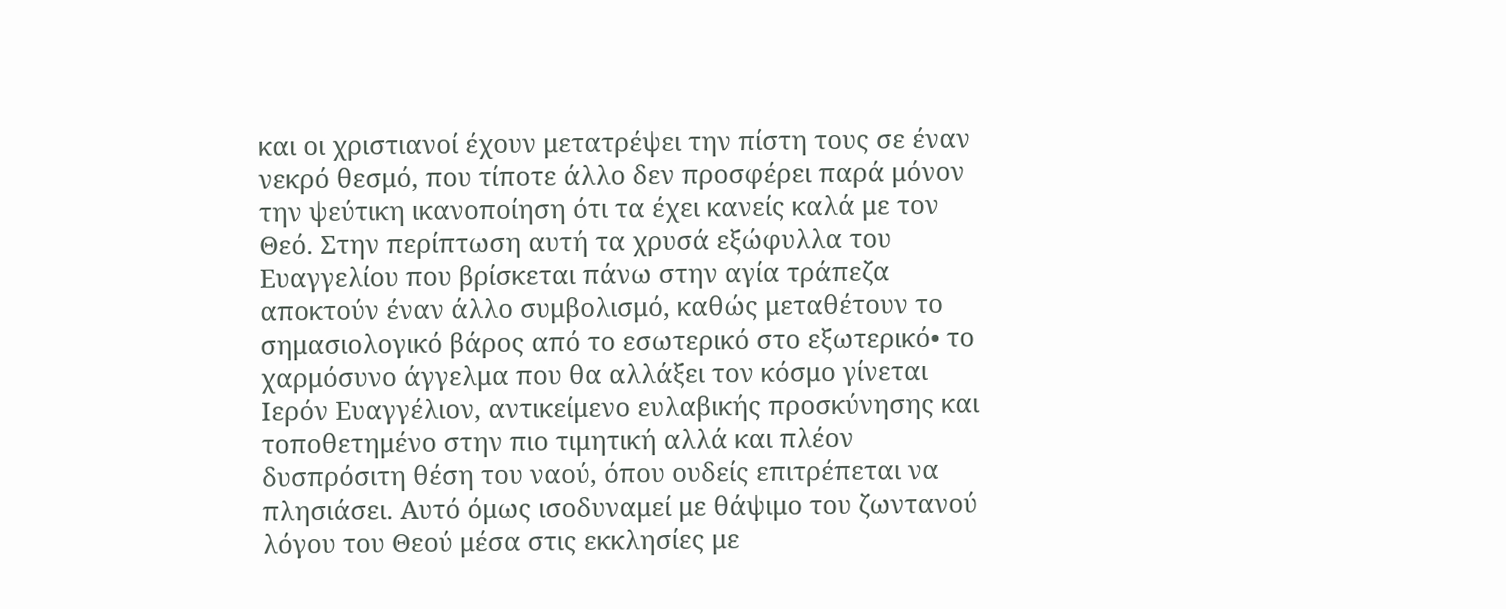και οι χριστιανοί έχουν μετατρέψει την πίστη τους σε έναν νεκρό θεσμό, που τίποτε άλλο δεν προσφέρει παρά μόνον την ψεύτικη ικανοποίηση ότι τα έχει κανείς καλά με τον Θεό. Στην περίπτωση αυτή τα χρυσά εξώφυλλα του Ευαγγελίου που βρίσκεται πάνω στην αγία τράπεζα αποκτούν έναν άλλο συμβολισμό, καθώς μεταθέτουν το σημασιολογικό βάρος από το εσωτερικό στο εξωτερικό• το χαρμόσυνο άγγελμα που θα αλλάξει τον κόσμο γίνεται Ιερόν Ευαγγέλιον, αντικείμενο ευλαβικής προσκύνησης και τοποθετημένο στην πιο τιμητική αλλά και πλέον δυσπρόσιτη θέση του ναού, όπου ουδείς επιτρέπεται να πλησιάσει. Αυτό όμως ισοδυναμεί με θάψιμο του ζωντανού λόγου του Θεού μέσα στις εκκλησίες με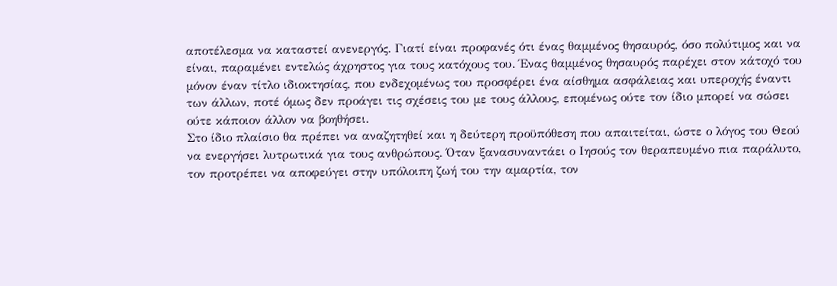αποτέλεσμα να καταστεί ανενεργός. Γιατί είναι προφανές ότι ένας θαμμένος θησαυρός, όσο πολύτιμος και να είναι, παραμένει εντελώς άχρηστος για τους κατόχους του. Ένας θαμμένος θησαυρός παρέχει στον κάτοχό του μόνον έναν τίτλο ιδιοκτησίας, που ενδεχομένως του προσφέρει ένα αίσθημα ασφάλειας και υπεροχής έναντι των άλλων, ποτέ όμως δεν προάγει τις σχέσεις του με τους άλλους, επομένως ούτε τον ίδιο μπορεί να σώσει ούτε κάποιον άλλον να βοηθήσει.
Στο ίδιο πλαίσιο θα πρέπει να αναζητηθεί και η δεύτερη προϋπόθεση που απαιτείται, ώστε ο λόγος του Θεού να ενεργήσει λυτρωτικά για τους ανθρώπους. Όταν ξανασυναντάει ο Ιησούς τον θεραπευμένο πια παράλυτο, τον προτρέπει να αποφεύγει στην υπόλοιπη ζωή του την αμαρτία, τον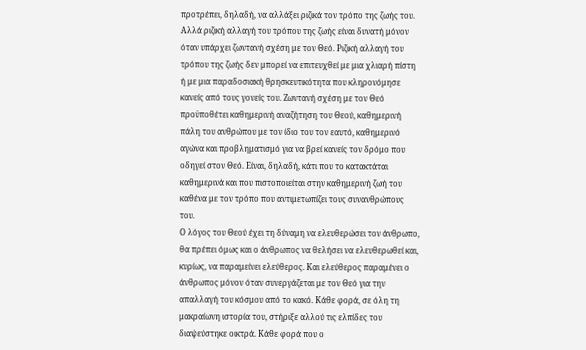προτρέπει, δηλαδή, να αλλάξει ριζικά τον τρόπο της ζωής του. Αλλά ριζική αλλαγή του τρόπου της ζωής είναι δυνατή μόνον όταν υπάρχει ζωντανή σχέση με τον Θεό. Ριζική αλλαγή του τρόπου της ζωής δεν μπορεί να επιτευχθεί με μια χλιαρή πίστη ή με μια παραδοσιακή θρησκευτικότητα που κληρονόμησε κανείς από τους γονείς του. Ζωντανή σχέση με τον Θεό προϋποθέτει καθημερινή αναζήτηση του Θεού, καθημερινή πάλη του ανθρώπου με τον ίδιο του τον εαυτό, καθημερινό αγώνα και προβληματισμό για να βρεί κανείς τον δρόμο που οδηγεί στον Θεό. Είναι, δηλαδή, κάτι που το κατακτάται καθημερινά και που πιστοποιείται στην καθημερινή ζωή του καθένα με τον τρόπο που αντιμετωπίζει τους συνανθρώπους του.
Ο λόγος του Θεού έχει τη δύναμη να ελευθερώσει τον άνθρωπο, θα πρέπει όμως και ο άνθρωπος να θελήσει να ελευθερωθεί και, κυρίως, να παραμείνει ελεύθερος. Και ελεύθερος παραμένει ο άνθρωπος μόνον όταν συνεργάζεται με τον Θεό για την απαλλαγή του κόσμου από το κακό. Κάθε φορά, σε όλη τη μακραίωνη ιστορία του, στήριξε αλλού τις ελπίδες του διαψεύστηκε οικτρά. Κάθε φορά που ο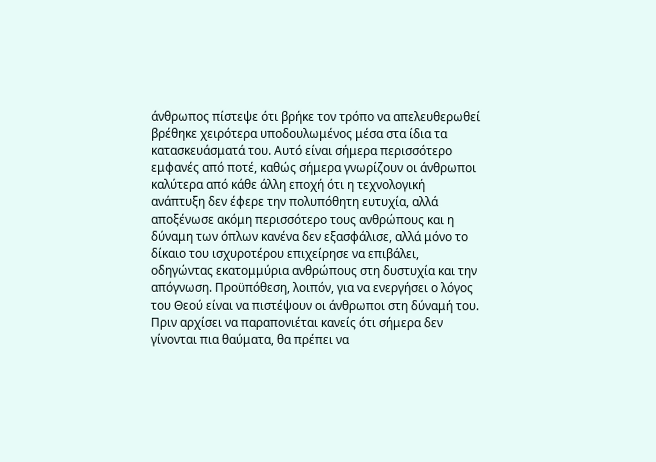άνθρωπος πίστεψε ότι βρήκε τον τρόπο να απελευθερωθεί βρέθηκε χειρότερα υποδουλωμένος μέσα στα ίδια τα κατασκευάσματά του. Αυτό είναι σήμερα περισσότερο εμφανές από ποτέ, καθώς σήμερα γνωρίζουν οι άνθρωποι καλύτερα από κάθε άλλη εποχή ότι η τεχνολογική ανάπτυξη δεν έφερε την πολυπόθητη ευτυχία, αλλά αποξένωσε ακόμη περισσότερο τους ανθρώπους και η δύναμη των όπλων κανένα δεν εξασφάλισε, αλλά μόνο το δίκαιο του ισχυροτέρου επιχείρησε να επιβάλει, οδηγώντας εκατομμύρια ανθρώπους στη δυστυχία και την απόγνωση. Προϋπόθεση, λοιπόν, για να ενεργήσει ο λόγος του Θεού είναι να πιστέψουν οι άνθρωποι στη δύναμή του. Πριν αρχίσει να παραπονιέται κανείς ότι σήμερα δεν γίνονται πια θαύματα, θα πρέπει να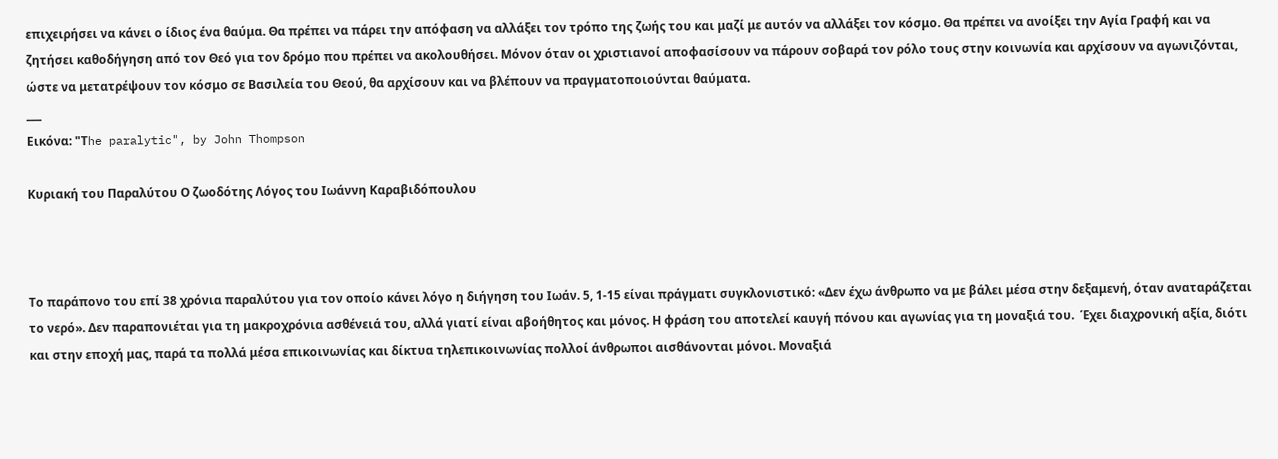επιχειρήσει να κάνει ο ίδιος ένα θαύμα. Θα πρέπει να πάρει την απόφαση να αλλάξει τον τρόπο της ζωής του και μαζί με αυτόν να αλλάξει τον κόσμο. Θα πρέπει να ανοίξει την Αγία Γραφή και να ζητήσει καθοδήγηση από τον Θεό για τον δρόμο που πρέπει να ακολουθήσει. Μόνον όταν οι χριστιανοί αποφασίσουν να πάρουν σοβαρά τον ρόλο τους στην κοινωνία και αρχίσουν να αγωνιζόνται, ώστε να μετατρέψουν τον κόσμο σε Βασιλεία του Θεού, θα αρχίσουν και να βλέπουν να πραγματοποιούνται θαύματα.
___
Eικόνα: "Τhe paralytic", by John Thompson

Κυριακή του Παραλύτου Ο ζωοδότης Λόγος του Ιωάννη Καραβιδόπουλου



Το παράπονο του επί 38 χρόνια παραλύτου για τον οποίο κάνει λόγο η διήγηση του Ιωάν. 5, 1-15 είναι πράγματι συγκλονιστικό: «Δεν έχω άνθρωπο να με βάλει μέσα στην δεξαμενή, όταν αναταράζεται το νερό». Δεν παραπονιέται για τη μακροχρόνια ασθένειά του, αλλά γιατί είναι αβοήθητος και μόνος. Η φράση του αποτελεί καυγή πόνου και αγωνίας για τη μοναξιά του.  Έχει διαχρονική αξία, διότι και στην εποχή μας, παρά τα πολλά μέσα επικοινωνίας και δίκτυα τηλεπικοινωνίας πολλοί άνθρωποι αισθάνονται μόνοι. Μοναξιά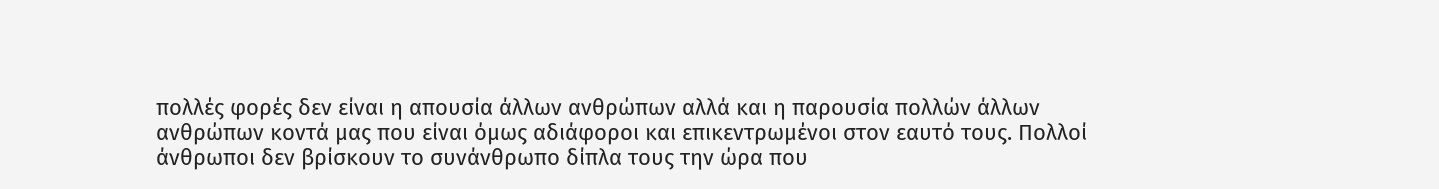πολλές φορές δεν είναι η απουσία άλλων ανθρώπων αλλά και η παρουσία πολλών άλλων ανθρώπων κοντά μας που είναι όμως αδιάφοροι και επικεντρωμένοι στον εαυτό τους. Πολλοί άνθρωποι δεν βρίσκουν το συνάνθρωπο δίπλα τους την ώρα που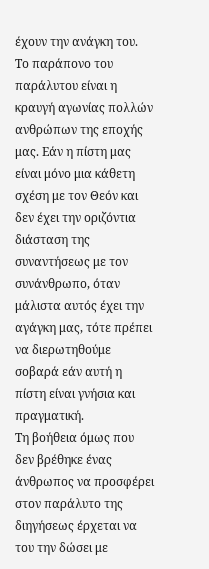έχουν την ανάγκη του. Το παράπονο του παράλυτου είναι η κραυγή αγωνίας πολλών ανθρώπων της εποχής μας. Εάν η πίστη μας είναι μόνο μια κάθετη σχέση με τον Θεόν και δεν έχει την οριζόντια διάσταση της συναντήσεως με τον συνάνθρωπο, όταν μάλιστα αυτός έχει την αγάγκη μας, τότε πρέπει να διερωτηθούμε σοβαρά εάν αυτή η πίστη είναι γνήσια και πραγματική.
Τη βοήθεια όμως που δεν βρέθηκε ένας άνθρωπος να προσφέρει στον παράλυτο της διηγήσεως έρχεται να του την δώσει με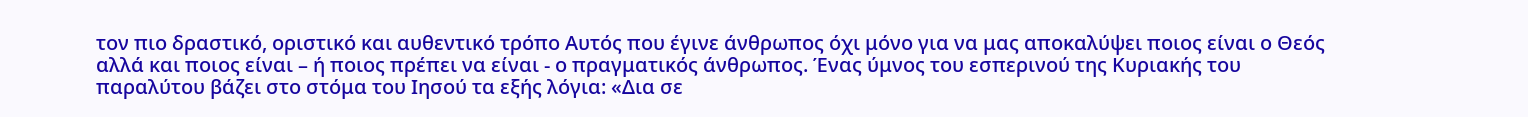τον πιο δραστικό, οριστικό και αυθεντικό τρόπο Αυτός που έγινε άνθρωπος όχι μόνο για να μας αποκαλύψει ποιος είναι ο Θεός αλλά και ποιος είναι – ή ποιος πρέπει να είναι - ο πραγματικός άνθρωπος. Ένας ύμνος του εσπερινού της Κυριακής του παραλύτου βάζει στο στόμα του Ιησού τα εξής λόγια: «Δια σε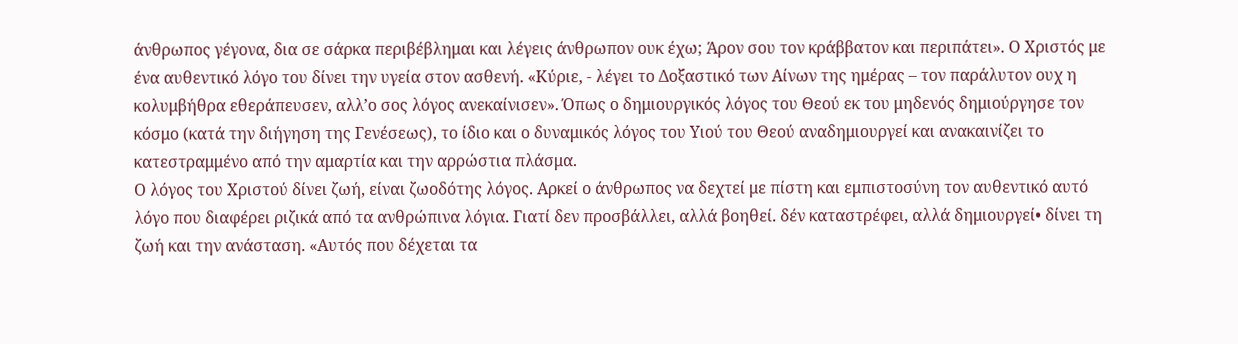άνθρωπος γέγονα, δια σε σάρκα περιβέβλημαι και λέγεις άνθρωπον ουκ έχω; Άρον σου τον κράββατον και περιπάτει». Ο Χριστός με ένα αυθεντικό λόγο του δίνει την υγεία στον ασθενή. «Κύριε, - λέγει το Δοξαστικό των Αίνων της ημέρας – τον παράλυτον ουχ η κολυμβήθρα εθεράπευσεν, αλλ’ο σος λόγος ανεκαίνισεν». Όπως ο δημιουργικός λόγος του Θεού εκ του μηδενός δημιούργησε τον κόσμο (κατά την διήγηση της Γενέσεως), το ίδιο και ο δυναμικός λόγος του Υιού του Θεού αναδημιουργεί και ανακαινίζει το κατεστραμμένο από την αμαρτία και την αρρώστια πλάσμα.
Ο λόγος του Χριστού δίνει ζωή, είναι ζωοδότης λόγος. Αρκεί ο άνθρωπος να δεχτεί με πίστη και εμπιστοσύνη τον αυθεντικό αυτό λόγο που διαφέρει ριζικά από τα ανθρώπινα λόγια. Γιατί δεν προσβάλλει, αλλά βοηθεί. δέν καταστρέφει, αλλά δημιουργεί• δίνει τη ζωή και την ανάσταση. «Αυτός που δέχεται τα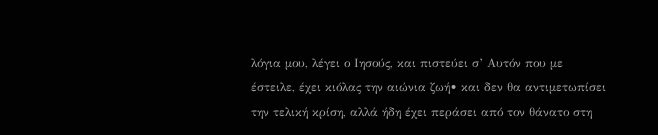λόγια μου, λέγει ο Ιησούς, και πιστεύει σ’ Αυτόν που με έστειλε, έχει κιόλας την αιώνια ζωή• και δεν θα αντιμετωπίσει την τελική κρίση, αλλά ήδη έχει περάσει από τον θάνατο στη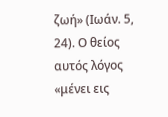ζωή» (Ιωάν. 5, 24). Ο θείος αυτός λόγος «μένει εις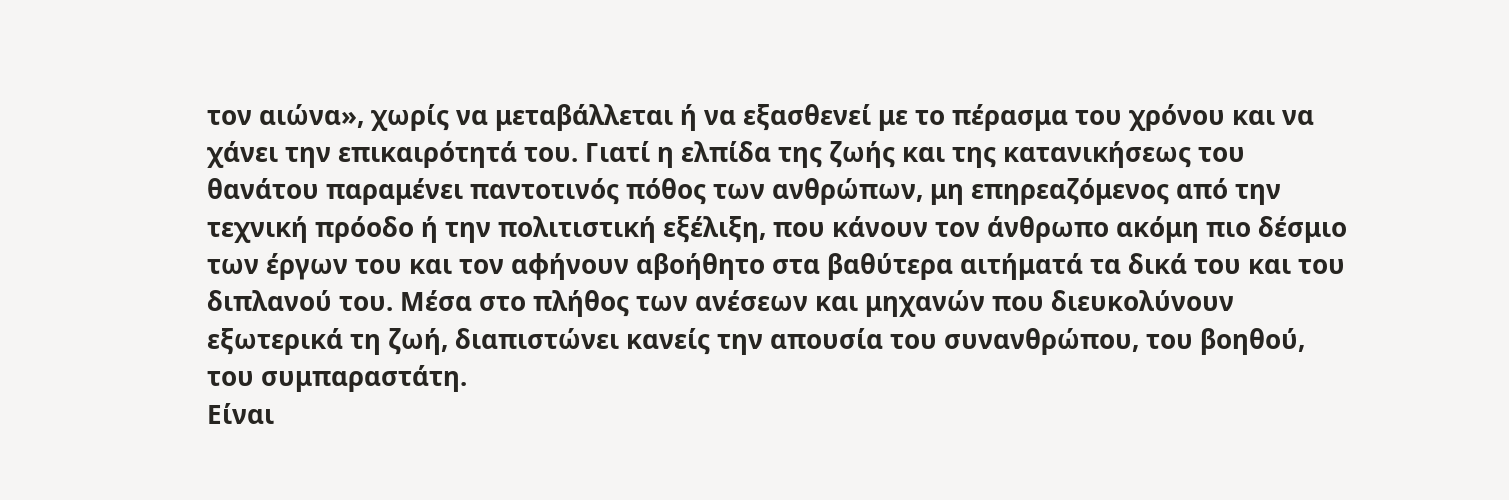τον αιώνα», χωρίς να μεταβάλλεται ή να εξασθενεί με το πέρασμα του χρόνου και να χάνει την επικαιρότητά του. Γιατί η ελπίδα της ζωής και της κατανικήσεως του θανάτου παραμένει παντοτινός πόθος των ανθρώπων, μη επηρεαζόμενος από την τεχνική πρόοδο ή την πολιτιστική εξέλιξη, που κάνουν τον άνθρωπο ακόμη πιο δέσμιο των έργων του και τον αφήνουν αβοήθητο στα βαθύτερα αιτήματά τα δικά του και του διπλανού του. Μέσα στο πλήθος των ανέσεων και μηχανών που διευκολύνουν εξωτερικά τη ζωή, διαπιστώνει κανείς την απουσία του συνανθρώπου, του βοηθού, του συμπαραστάτη.
Είναι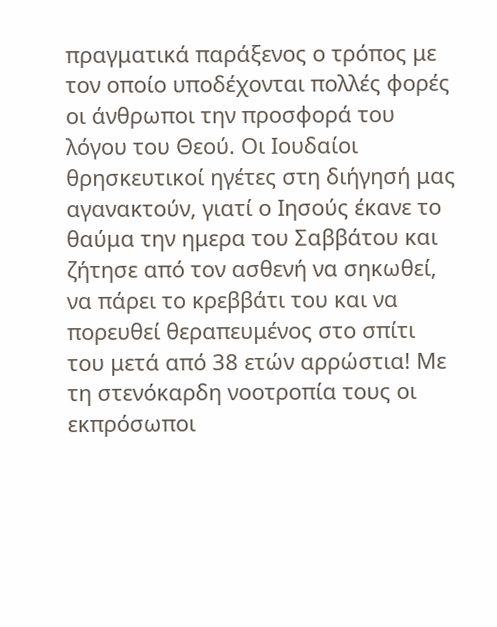πραγματικά παράξενος ο τρόπος με τον οποίο υποδέχονται πολλές φορές οι άνθρωποι την προσφορά του λόγου του Θεού. Οι Ιουδαίοι θρησκευτικοί ηγέτες στη διήγησή μας αγανακτούν, γιατί ο Ιησούς έκανε το θαύμα την ημερα του Σαββάτου και ζήτησε από τον ασθενή να σηκωθεί, να πάρει το κρεββάτι του και να πορευθεί θεραπευμένος στο σπίτι του μετά από 38 ετών αρρώστια! Με τη στενόκαρδη νοοτροπία τους οι εκπρόσωποι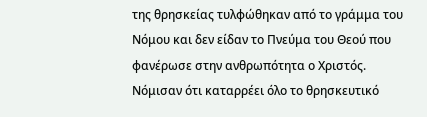της θρησκείας τυλφώθηκαν από το γράμμα του Νόμου και δεν είδαν το Πνεύμα του Θεού που φανέρωσε στην ανθρωπότητα ο Χριστός. Νόμισαν ότι καταρρέει όλο το θρησκευτικό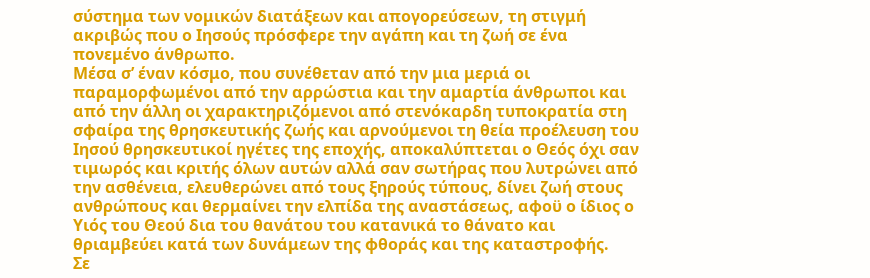σύστημα των νομικών διατάξεων και απογορεύσεων, τη στιγμή ακριβώς που ο Ιησούς πρόσφερε την αγάπη και τη ζωή σε ένα πονεμένο άνθρωπο.
Μέσα σ’ έναν κόσμο, που συνέθεταν από την μια μεριά οι παραμορφωμένοι από την αρρώστια και την αμαρτία άνθρωποι και από την άλλη οι χαρακτηριζόμενοι από στενόκαρδη τυποκρατία στη σφαίρα της θρησκευτικής ζωής και αρνούμενοι τη θεία προέλευση του Ιησού θρησκευτικοί ηγέτες της εποχής, αποκαλύπτεται ο Θεός όχι σαν τιμωρός και κριτής όλων αυτών αλλά σαν σωτήρας που λυτρώνει από την ασθένεια, ελευθερώνει από τους ξηρούς τύπους, δίνει ζωή στους ανθρώπους και θερμαίνει την ελπίδα της αναστάσεως, αφοϋ ο ίδιος ο Υιός του Θεού δια του θανάτου του κατανικά το θάνατο και θριαμβεύει κατά των δυνάμεων της φθοράς και της καταστροφής.
Σε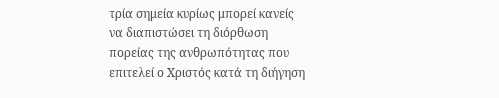τρία σημεία κυρίως μπορεί κανείς να διαπιστώσει τη διόρθωση πορείας της ανθρωπότητας που επιτελεί ο Χριστός κατά τη διήγηση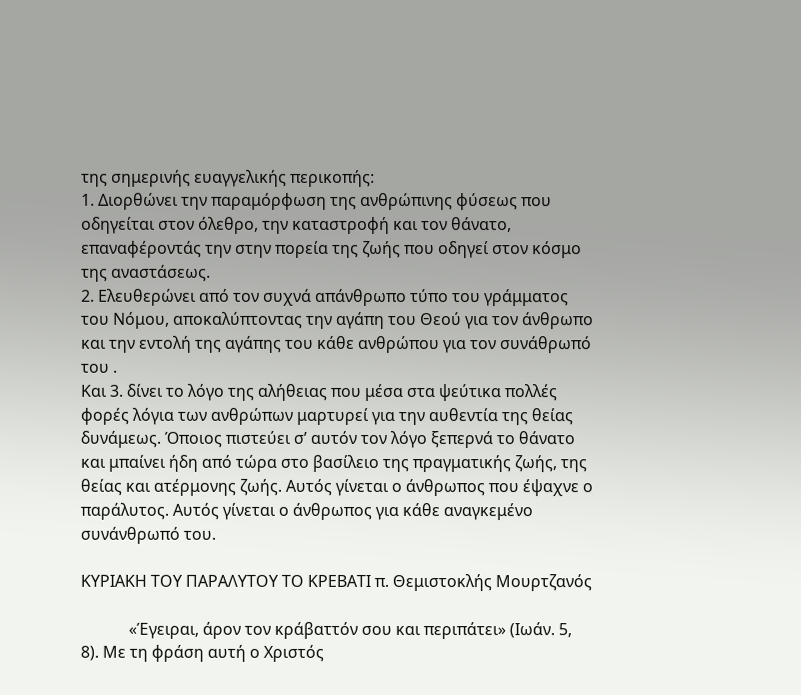της σημερινής ευαγγελικής περικοπής:
1. Διορθώνει την παραμόρφωση της ανθρώπινης φύσεως που οδηγείται στον όλεθρο, την καταστροφή και τον θάνατο, επαναφέροντάς την στην πορεία της ζωής που οδηγεί στον κόσμο της αναστάσεως.
2. Ελευθερώνει από τον συχνά απάνθρωπο τύπο του γράμματος του Νόμου, αποκαλύπτοντας την αγάπη του Θεού για τον άνθρωπο και την εντολή της αγάπης του κάθε ανθρώπου για τον συνάθρωπό του .
Και 3. δίνει το λόγο της αλήθειας που μέσα στα ψεύτικα πολλές φορές λόγια των ανθρώπων μαρτυρεί για την αυθεντία της θείας δυνάμεως. Όποιος πιστεύει σ’ αυτόν τον λόγο ξεπερνά το θάνατο και μπαίνει ήδη από τώρα στο βασίλειο της πραγματικής ζωής, της θείας και ατέρμονης ζωής. Αυτός γίνεται ο άνθρωπος που έψαχνε ο παράλυτος. Αυτός γίνεται ο άνθρωπος για κάθε αναγκεμένο συνάνθρωπό του.

ΚΥΡΙΑΚΗ ΤΟΥ ΠΑΡΑΛΥΤΟΥ ΤΟ ΚΡΕΒΑΤΙ π. Θεμιστοκλής Μουρτζανός

            «Έγειραι, άρον τον κράβαττόν σου και περιπάτει» (Ιωάν. 5, 8). Με τη φράση αυτή ο Χριστός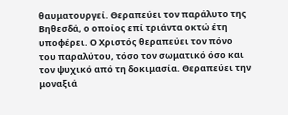θαυματουργεί. Θεραπεύει τον παράλυτο της Βηθεσδά, ο οποίος επί τριάντα οκτώ έτη υποφέρει. Ο Χριστός θεραπεύει τον πόνο του παραλύτου, τόσο τον σωματικό όσο και τον ψυχικό από τη δοκιμασία. Θεραπεύει την μοναξιά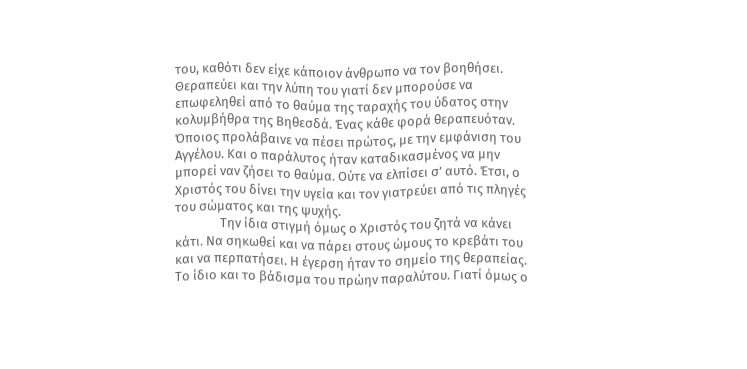του, καθότι δεν είχε κάποιον άνθρωπο να τον βοηθήσει. Θεραπεύει και την λύπη του γιατί δεν μπορούσε να επωφεληθεί από το θαύμα της ταραχής του ύδατος στην κολυμβήθρα της Βηθεσδά. Ένας κάθε φορά θεραπευόταν. Όποιος προλάβαινε να πέσει πρώτος, με την εμφάνιση του Αγγέλου. Και ο παράλυτος ήταν καταδικασμένος να μην μπορεί ναν ζήσει το θαύμα. Ούτε να ελπίσει σ’ αυτό. Έτσι, ο Χριστός του δίνει την υγεία και τον γιατρεύει από τις πληγές του σώματος και της ψυχής.
               Την ίδια στιγμή όμως ο Χριστός του ζητά να κάνει κάτι. Να σηκωθεί και να πάρει στους ώμους το κρεβάτι του και να περπατήσει. Η έγερση ήταν το σημείο της θεραπείας. Το ίδιο και το βάδισμα του πρώην παραλύτου. Γιατί όμως ο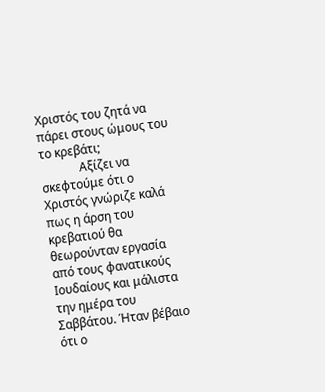Χριστός του ζητά να πάρει στους ώμους του το κρεβάτι;
             Αξίζει να σκεφτούμε ότι ο Χριστός γνώριζε καλά πως η άρση του κρεβατιού θα θεωρούνταν εργασία από τους φανατικούς Ιουδαίους και μάλιστα την ημέρα του Σαββάτου. Ήταν βέβαιο ότι ο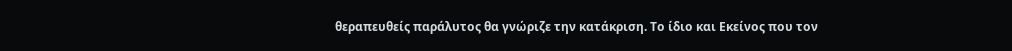θεραπευθείς παράλυτος θα γνώριζε την κατάκριση. Το ίδιο και Εκείνος που τον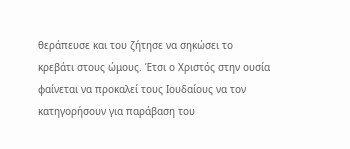θεράπευσε και του ζήτησε να σηκώσει το κρεβάτι στους ώμους. Έτσι ο Χριστός στην ουσία φαίνεται να προκαλεί τους Ιουδαίους να τον κατηγορήσουν για παράβαση του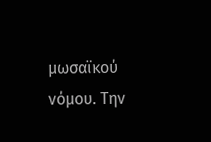μωσαϊκού νόμου. Την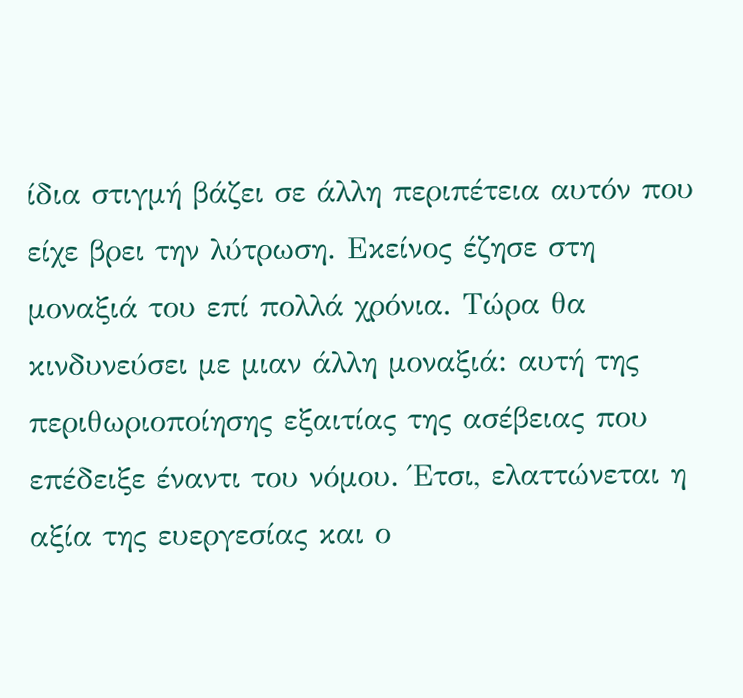ίδια στιγμή βάζει σε άλλη περιπέτεια αυτόν που είχε βρει την λύτρωση. Εκείνος έζησε στη μοναξιά του επί πολλά χρόνια. Τώρα θα κινδυνεύσει με μιαν άλλη μοναξιά: αυτή της περιθωριοποίησης εξαιτίας της ασέβειας που επέδειξε έναντι του νόμου. Έτσι, ελαττώνεται η αξία της ευεργεσίας και ο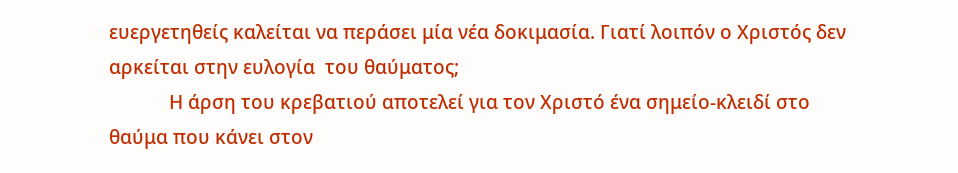ευεργετηθείς καλείται να περάσει μία νέα δοκιμασία. Γιατί λοιπόν ο Χριστός δεν αρκείται στην ευλογία  του θαύματος;
            Η άρση του κρεβατιού αποτελεί για τον Χριστό ένα σημείο-κλειδί στο θαύμα που κάνει στον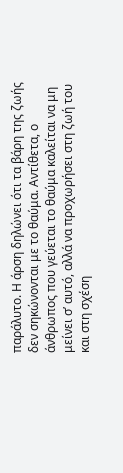παράλυτο. Η άρση δηλώνει ότι τα βάρη της ζωής δεν σηκώνονται με το θαύμα. Αντίθετα, ο άνθρωπος που γεύεται το θαύμα καλείται να μη μείνει σ’ αυτό, αλλά να προχωρήσει στη ζωή του και στη σχέση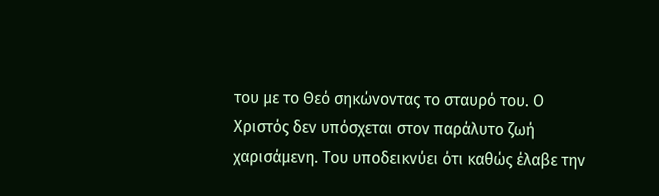του με το Θεό σηκώνοντας το σταυρό του. Ο Χριστός δεν υπόσχεται στον παράλυτο ζωή χαρισάμενη. Του υποδεικνύει ότι καθώς έλαβε την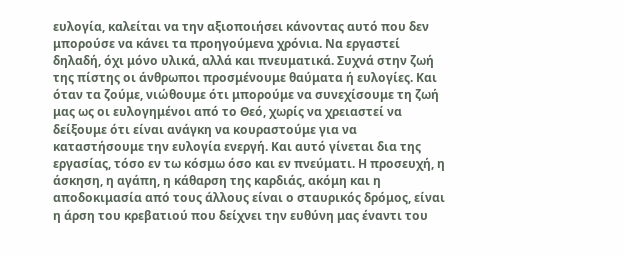ευλογία, καλείται να την αξιοποιήσει κάνοντας αυτό που δεν μπορούσε να κάνει τα προηγούμενα χρόνια. Να εργαστεί δηλαδή, όχι μόνο υλικά, αλλά και πνευματικά. Συχνά στην ζωή της πίστης οι άνθρωποι προσμένουμε θαύματα ή ευλογίες. Και όταν τα ζούμε, νιώθουμε ότι μπορούμε να συνεχίσουμε τη ζωή μας ως οι ευλογημένοι από το Θεό, χωρίς να χρειαστεί να δείξουμε ότι είναι ανάγκη να κουραστούμε για να καταστήσουμε την ευλογία ενεργή. Και αυτό γίνεται δια της εργασίας, τόσο εν τω κόσμω όσο και εν πνεύματι. Η προσευχή, η άσκηση, η αγάπη, η κάθαρση της καρδιάς, ακόμη και η αποδοκιμασία από τους άλλους είναι ο σταυρικός δρόμος, είναι η άρση του κρεβατιού που δείχνει την ευθύνη μας έναντι του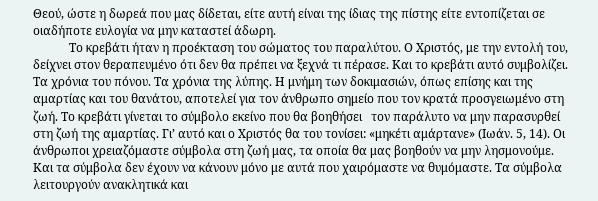Θεού, ώστε η δωρεά που μας δίδεται, είτε αυτή είναι της ίδιας της πίστης είτε εντοπίζεται σε οιαδήποτε ευλογία να μην καταστεί άδωρη.
            Το κρεβάτι ήταν η προέκταση του σώματος του παραλύτου. Ο Χριστός, με την εντολή του, δείχνει στον θεραπευμένο ότι δεν θα πρέπει να ξεχνά τι πέρασε. Και το κρεβάτι αυτό συμβολίζει. Τα χρόνια του πόνου. Τα χρόνια της λύπης. Η μνήμη των δοκιμασιών, όπως επίσης και της αμαρτίας και του θανάτου, αποτελεί για τον άνθρωπο σημείο που τον κρατά προσγειωμένο στη ζωή. Το κρεβάτι γίνεται το σύμβολο εκείνο που θα βοηθήσει   τον παράλυτο να μην παρασυρθεί στη ζωή της αμαρτίας. Γι’ αυτό και ο Χριστός θα του τονίσει: «μηκέτι αμάρτανε» (Ιωάν. 5, 14). Οι άνθρωποι χρειαζόμαστε σύμβολα στη ζωή μας, τα οποία θα μας βοηθούν να μην λησμονούμε. Και τα σύμβολα δεν έχουν να κάνουν μόνο με αυτά που χαιρόμαστε να θυμόμαστε. Τα σύμβολα λειτουργούν ανακλητικά και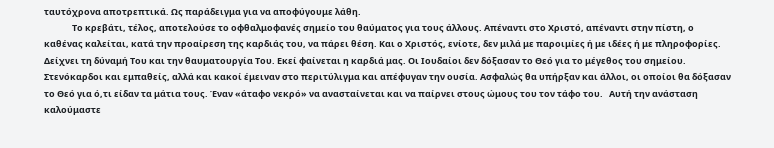ταυτόχρονα αποτρεπτικά. Ως παράδειγμα για να αποφύγουμε λάθη.
              Το κρεβάτι, τέλος, αποτελούσε το οφθαλμοφανές σημείο του θαύματος για τους άλλους. Απέναντι στο Χριστό, απέναντι στην πίστη, ο καθένας καλείται, κατά την προαίρεση της καρδιάς του, να πάρει θέση. Και ο Χριστός, ενίοτε, δεν μιλά με παροιμίες ή με ιδέες ή με πληροφορίες. Δείχνει τη δύναμή Του και την θαυματουργία Του. Εκεί φαίνεται η καρδιά μας. Οι Ιουδαίοι δεν δόξασαν το Θεό για το μέγεθος του σημείου. Στενόκαρδοι και εμπαθείς, αλλά και κακοί έμειναν στο περιτύλιγμα και απέφυγαν την ουσία. Ασφαλώς θα υπήρξαν και άλλοι, οι οποίοι θα δόξασαν το Θεό για ό,τι είδαν τα μάτια τους. Έναν «άταφο νεκρό» να ανασταίνεται και να παίρνει στους ώμους του τον τάφο του.   Αυτή την ανάσταση καλούμαστε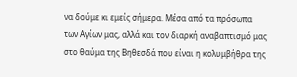να δούμε κι εμείς σήμερα. Μέσα από τα πρόσωπα των Αγίων μας, αλλά και τον διαρκή αναβαπτισμό μας στο θαύμα της Βηθεσδά που είναι η κολυμβήθρα της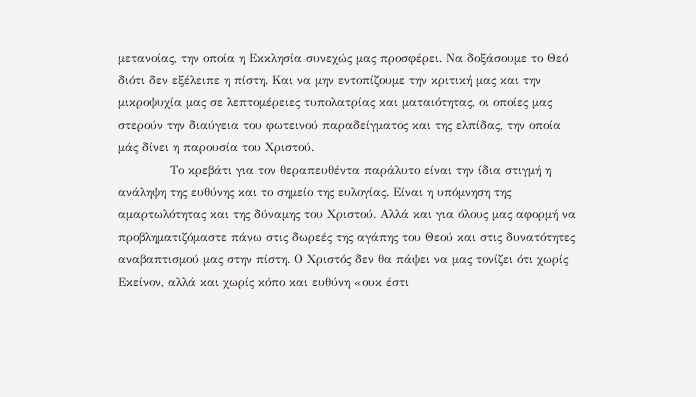μετανοίας, την οποία η Εκκλησία συνεχώς μας προσφέρει. Να δοξάσουμε το Θεό διότι δεν εξέλειπε η πίστη. Και να μην εντοπίζουμε την κριτική μας και την μικροψυχία μας σε λεπτομέρειες τυπολατρίας και ματαιότητας, οι οποίες μας στερούν την διαύγεια του φωτεινού παραδείγματος και της ελπίδας, την οποία μάς δίνει η παρουσία του Χριστού.
             Το κρεβάτι για τον θεραπευθέντα παράλυτο είναι την ίδια στιγμή η ανάληψη της ευθύνης και το σημείο της ευλογίας. Είναι η υπόμνηση της αμαρτωλότητας και της δύναμης του Χριστού. Αλλά και για όλους μας αφορμή να προβληματιζόμαστε πάνω στις δωρεές της αγάπης του Θεού και στις δυνατότητες αναβαπτισμού μας στην πίστη. Ο Χριστός δεν θα πάψει να μας τονίζει ότι χωρίς Εκείνον, αλλά και χωρίς κόπο και ευθύνη «ουκ έστι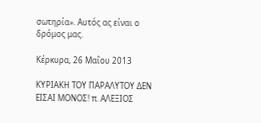σωτηρία». Αυτός ας είναι ο δρόμος μας.

Κέρκυρα, 26 Μαΐου 2013

ΚΥΡΙΑΚΗ ΤΟΥ ΠΑΡΑΛΥΤΟΥ ΔΕΝ ΕΙΣΑΙ ΜΟΝΟΣ! π. ΑΛΕΞΙΟΣ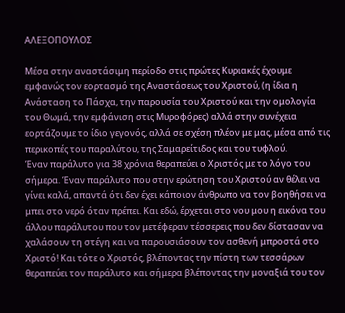ΑΛΕΞΟΠΟΥΛΟΣ

Μέσα στην αναστάσιμη περίοδο στις πρώτες Κυριακές έχουμε εμφανώς τον εορτασμό της Αναστάσεως του Χριστού, (η ίδια η Ανάσταση το Πάσχα, την παρουσία του Χριστού και την ομολογία του Θωμά, την εμφάνιση στις Μυροφόρες) αλλά στην συνέχεια εορτάζουμε το ίδιο γεγονός, αλλά σε σχέση πλέον με μας, μέσα από τις περικοπές του παραλύτου, της Σαμαρείτιδος και του τυφλού.
Έναν παράλυτο για 38 χρόνια θεραπεύει ο Χριστός με το λόγο του σήμερα. Έναν παράλυτο που στην ερώτηση του Χριστού αν θέλει να γίνει καλά, απαντά ότι δεν έχει κάποιον άνθρωπο να τον βοηθήσει να μπει στο νερό όταν πρέπει. Και εδώ, έρχεται στο νου μου η εικόνα του άλλου παράλυτου που τον μετέφεραν τέσσερεις που δεν δίστασαν να χαλάσουν τη στέγη και να παρουσιάσουν τον ασθενή μπροστά στο Χριστό! Και τότε ο Χριστός, βλέποντας την πίστη των τεσσάρων θεραπεύει τον παράλυτο και σήμερα βλέποντας την μοναξιά του τον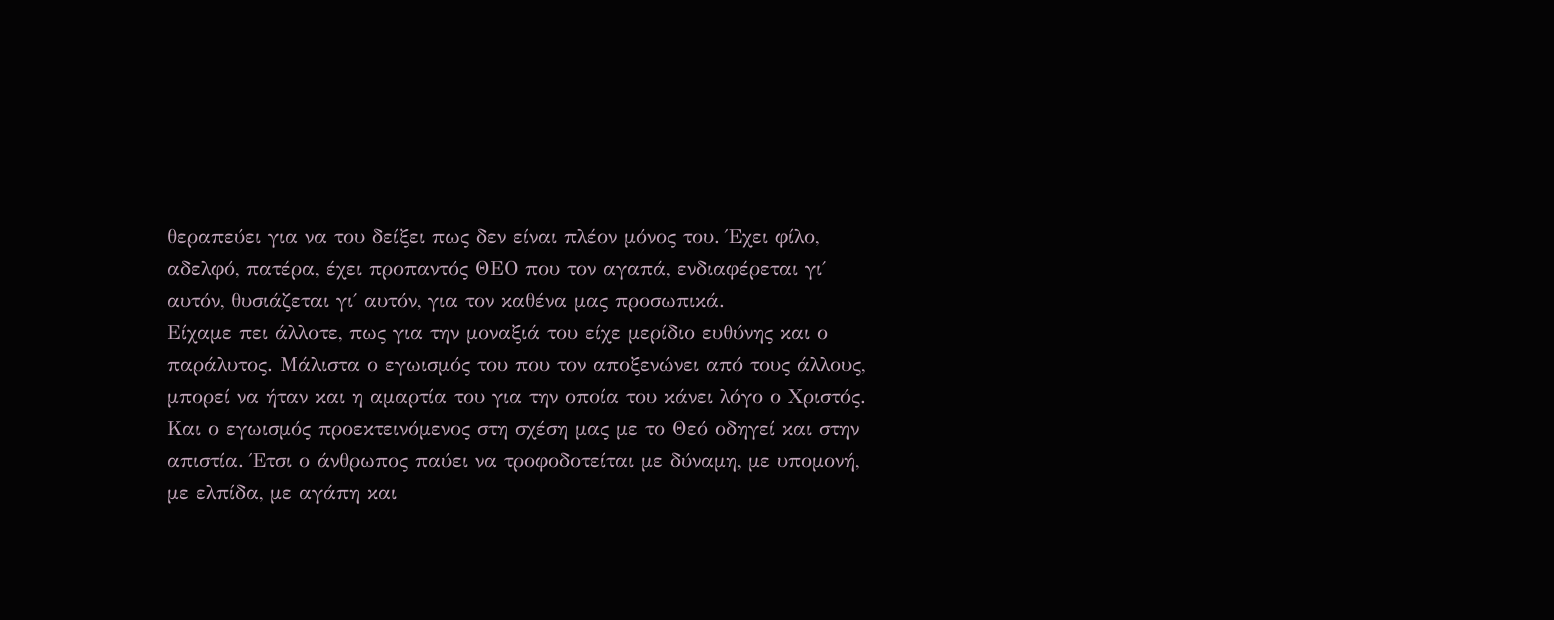θεραπεύει για να του δείξει πως δεν είναι πλέον μόνος του. Έχει φίλο, αδελφό, πατέρα, έχει προπαντός ΘΕΟ που τον αγαπά, ενδιαφέρεται γι΄ αυτόν, θυσιάζεται γι΄ αυτόν, για τον καθένα μας προσωπικά.
Είχαμε πει άλλοτε, πως για την μοναξιά του είχε μερίδιο ευθύνης και ο παράλυτος. Μάλιστα ο εγωισμός του που τον αποξενώνει από τους άλλους, μπορεί να ήταν και η αμαρτία του για την οποία του κάνει λόγο ο Χριστός. Και ο εγωισμός προεκτεινόμενος στη σχέση μας με το Θεό οδηγεί και στην απιστία. Έτσι ο άνθρωπος παύει να τροφοδοτείται με δύναμη, με υπομονή, με ελπίδα, με αγάπη και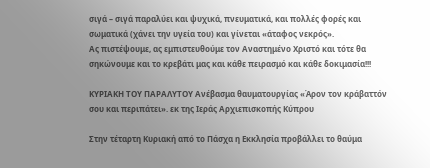σιγά – σιγά παραλύει και ψυχικά, πνευματικά, και πολλές φορές και σωματικά (χάνει την υγεία του) και γίνεται «άταφος νεκρός».
Ας πιστέψουμε, ας εμπιστευθούμε τον Αναστημένο Χριστό και τότε θα σηκώνουμε και το κρεβάτι μας και κάθε πειρασμό και κάθε δοκιμασία!!!

ΚΥΡΙΑΚΗ ΤΟΥ ΠΑΡΑΛΥΤΟΥ Ανέβασμα θαυματουργίας «Άρον τον κράβαττόν σου και περιπάτει». εκ της Ιεράς Αρχιεπισκοπής Κύπρου

Στην τέταρτη Κυριακή από το Πάσχα η Εκκλησία προβάλλει το θαύμα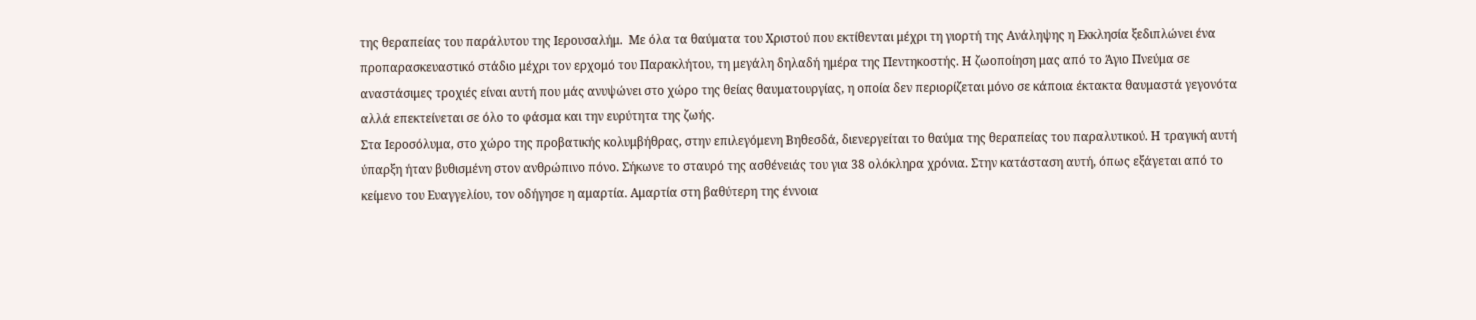της θεραπείας του παράλυτου της Ιερουσαλήμ.  Με όλα τα θαύματα του Χριστού που εκτίθενται μέχρι τη γιορτή της Ανάληψης η Εκκλησία ξεδιπλώνει ένα προπαρασκευαστικό στάδιο μέχρι τον ερχομό του Παρακλήτου, τη μεγάλη δηλαδή ημέρα της Πεντηκοστής. Η ζωοποίηση μας από το Άγιο Πνεύμα σε αναστάσιμες τροχιές είναι αυτή που μάς ανυψώνει στο χώρο της θείας θαυματουργίας, η οποία δεν περιορίζεται μόνο σε κάποια έκτακτα θαυμαστά γεγονότα αλλά επεκτείνεται σε όλο το φάσμα και την ευρύτητα της ζωής.
Στα Ιεροσόλυμα, στο χώρο της προβατικής κολυμβήθρας, στην επιλεγόμενη Βηθεσδά, διενεργείται το θαύμα της θεραπείας του παραλυτικού. Η τραγική αυτή ύπαρξη ήταν βυθισμένη στον ανθρώπινο πόνο. Σήκωνε το σταυρό της ασθένειάς του για 38 ολόκληρα χρόνια. Στην κατάσταση αυτή, όπως εξάγεται από το κείμενο του Ευαγγελίου, τον οδήγησε η αμαρτία. Αμαρτία στη βαθύτερη της έννοια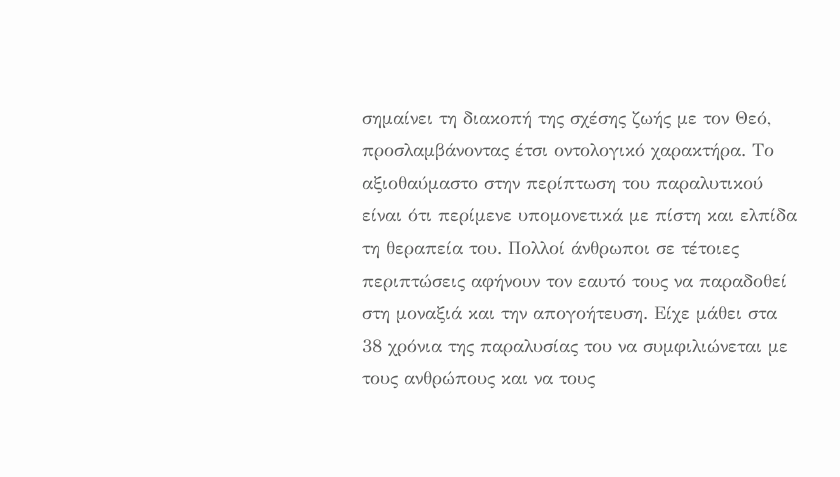σημαίνει τη διακοπή της σχέσης ζωής με τον Θεό, προσλαμβάνοντας έτσι οντολογικό χαρακτήρα. Το αξιοθαύμαστο στην περίπτωση του παραλυτικού είναι ότι περίμενε υπομονετικά με πίστη και ελπίδα τη θεραπεία του. Πολλοί άνθρωποι σε τέτοιες περιπτώσεις αφήνουν τον εαυτό τους να παραδοθεί στη μοναξιά και την απογοήτευση. Είχε μάθει στα 38 χρόνια της παραλυσίας του να συμφιλιώνεται με τους ανθρώπους και να τους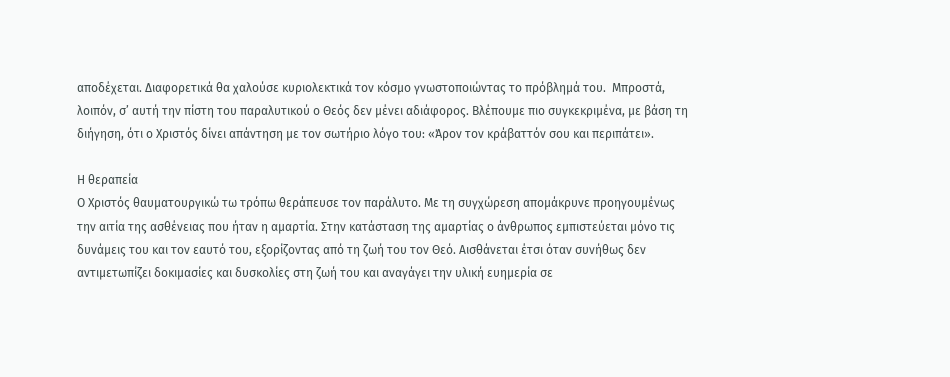αποδέχεται. Διαφορετικά θα χαλούσε κυριολεκτικά τον κόσμο γνωστοποιώντας το πρόβλημά του.  Μπροστά, λοιπόν, σ’ αυτή την πίστη του παραλυτικού ο Θεός δεν μένει αδιάφορος. Βλέπουμε πιο συγκεκριμένα, με βάση τη διήγηση, ότι ο Χριστός δίνει απάντηση με τον σωτήριο λόγο του: «Άρον τον κράβαττόν σου και περιπάτει».

Η θεραπεία
Ο Χριστός θαυματουργικώ τω τρόπω θεράπευσε τον παράλυτο. Με τη συγχώρεση απομάκρυνε προηγουμένως την αιτία της ασθένειας που ήταν η αμαρτία. Στην κατάσταση της αμαρτίας ο άνθρωπος εμπιστεύεται μόνο τις δυνάμεις του και τον εαυτό του, εξορίζοντας από τη ζωή του τον Θεό. Αισθάνεται έτσι όταν συνήθως δεν αντιμετωπίζει δοκιμασίες και δυσκολίες στη ζωή του και αναγάγει την υλική ευημερία σε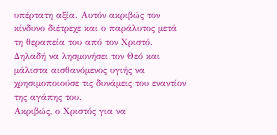υπέρτατη αξία. Αυτόν ακριβώς τον κίνδυνο διέτρεχε και ο παράλυτος μετά τη θεραπεία του από τον Χριστό. Δηλαδή να λησμονήσει τον Θεό και μάλιστα αισθανόμενος υγιής να χρησιμοποιούσε τις δυνάμεις του εναντίον της αγάπης του.
Ακριβώς, ο Χριστός για να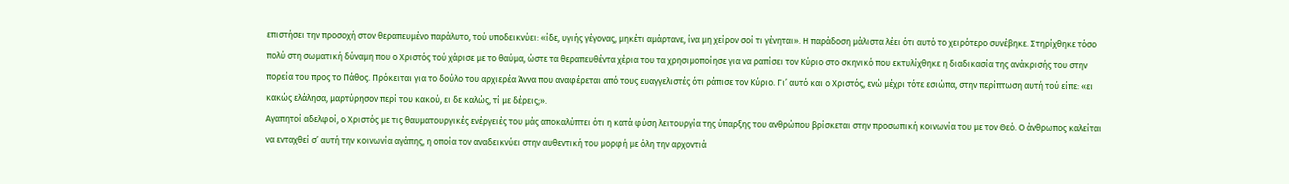επιστήσει την προσοχή στον θεραπευμένο παράλυτο, τού υποδεικνύει: «ίδε, υγιής γέγονας, μηκέτι αμάρτανε, ίνα μη χείρον σοί τι γένηται». Η παράδοση μάλιστα λέει ότι αυτό το χειρότερο συνέβηκε. Στηρίχθηκε τόσο πολύ στη σωματική δύναμη που ο Χριστός τού χάρισε με το θαύμα, ώστε τα θεραπευθέντα χέρια του τα χρησιμοποίησε για να ραπίσει τον Κύριο στο σκηνικό που εκτυλίχθηκε η διαδικασία της ανάκρισής του στην πορεία του προς το Πάθος. Πρόκειται για το δούλο του αρχιερέα Άννα που αναφέρεται από τους ευαγγελιστές ότι ράπισε τον Κύριο. Γι’ αυτό και ο Χριστός, ενώ μέχρι τότε εσιώπα, στην περίπτωση αυτή τού είπε: «ει κακώς ελάλησα, μαρτύρησον περί του κακού, ει δε καλώς, τί με δέρεις;».
Αγαπητοί αδελφοί, ο Χριστός με τις θαυματουργικές ενέργειές του μάς αποκαλύπτει ότι η κατά φύση λειτουργία της ύπαρξης του ανθρώπου βρίσκεται στην προσωπική κοινωνία του με τον Θεό. Ο άνθρωπος καλείται να ενταχθεί σ’ αυτή την κοινωνία αγάπης, η οποία τον αναδεικνύει στην αυθεντική του μορφή με όλη την αρχοντιά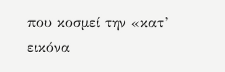που κοσμεί την «κατ’ εικόνα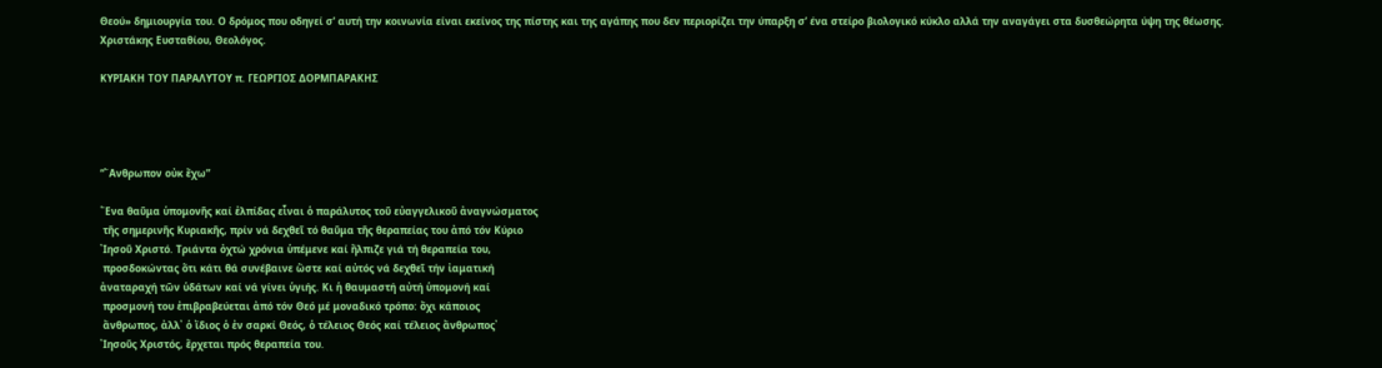Θεού» δημιουργία του. Ο δρόμος που οδηγεί σ’ αυτή την κοινωνία είναι εκείνος της πίστης και της αγάπης που δεν περιορίζει την ύπαρξη σ’ ένα στείρο βιολογικό κύκλο αλλά την αναγάγει στα δυσθεώρητα ύψη της θέωσης.
Χριστάκης Ευσταθίου, Θεολόγος.

ΚΥΡΙΑΚΗ ΤΟΥ ΠΑΡΑΛΥΤΟΥ π. ΓΕΩΡΓΙΟΣ ΔΟΡΜΠΑΡΑΚΗΣ




“῎Ανθρωπον οὐκ ἔχω”

῞Ενα θαῦμα ὑπομονῆς καί ἐλπίδας εἶναι ὁ παράλυτος τοῦ εὐαγγελικοῦ ἀναγνώσματος
 τῆς σημερινῆς Κυριακῆς, πρίν νά δεχθεῖ τό θαῦμα τῆς θεραπείας του ἀπό τόν Κύριο
᾽Ιησοῦ Χριστό. Τριάντα ὀχτώ χρόνια ὑπέμενε καί ἤλπιζε γιά τή θεραπεία του,
 προσδοκώντας ὅτι κάτι θά συνέβαινε ὥστε καί αὐτός νά δεχθεῖ τήν ἰαματική
ἀναταραχή τῶν ὑδάτων καί νά γίνει ὑγιής. Κι ἡ θαυμαστή αὐτή ὑπομονή καί
 προσμονή του ἐπιβραβεύεται ἀπό τόν Θεό μέ μοναδικό τρόπο: ὄχι κάποιος
 ἄνθρωπος, ἀλλ᾽ ὁ ἴδιος ὁ ἐν σαρκί Θεός, ὁ τέλειος Θεός καί τέλειος ἄνθρωπος᾽
᾽Ιησοῦς Χριστός, ἔρχεται πρός θεραπεία του.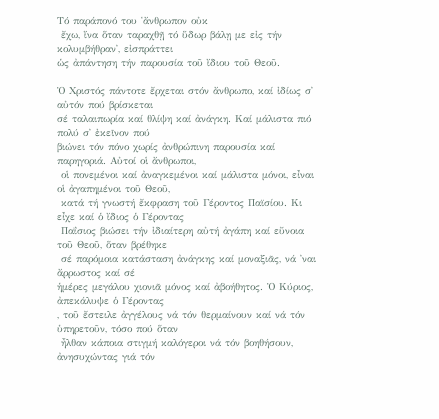Τό παράπονό του ῾ἄνθρωπον οὐκ
 ἔχω, ἵνα ὅταν ταραχθῇ τό ὕδωρ βάλῃ με εἰς τήν κολυμβήθραν᾽, εἰσπράττει
ὡς ἀπάντηση τήν παρουσία τοῦ ἴδιου τοῦ Θεοῦ.

Ὁ Χριστός πάντοτε ἔρχεται στόν ἄνθρωπο, καί ἰδίως σ᾽ αὐτόν πού βρίσκεται
σέ ταλαιπωρία καί θλίψη καί ἀνάγκη. Καί μάλιστα πιό πολύ σ᾽ ἐκεῖνον πού
βιώνει τόν πόνο χωρίς ἀνθρώπινη παρουσία καί παρηγοριά. Αὐτοί οἱ ἄνθρωποι,
 οἱ πονεμένοι καί ἀναγκεμένοι καί μάλιστα μόνοι, εἶναι οἱ ἀγαπημένοι τοῦ Θεοῦ,
 κατά τή γνωστή ἔκφραση τοῦ Γέροντος Παϊσίου. Κι εἶχε καί ὁ ἴδιος ὁ Γέροντας
 Παΐσιος βιώσει τήν ἰδιαίτερη αὐτή ἀγάπη καί εὔνοια τοῦ Θεοῦ, ὅταν βρέθηκε
 σέ παρόμοια κατάσταση ἀνάγκης καί μοναξιᾶς, νά ᾽ναι ἄρρωστος καί σέ
ἡμέρες μεγάλου χιονιᾶ μόνος καί ἀβοήθητος. Ὁ Κύριος, ἀπεκάλυψε ὁ Γέροντας
, τοῦ ἔστειλε ἀγγέλους νά τόν θερμαίνουν καί νά τόν ὑπηρετοῦν, τόσο πού ὅταν
 ἦλθαν κάποια στιγμή καλόγεροι νά τόν βοηθήσουν, ἀνησυχώντας γιά τόν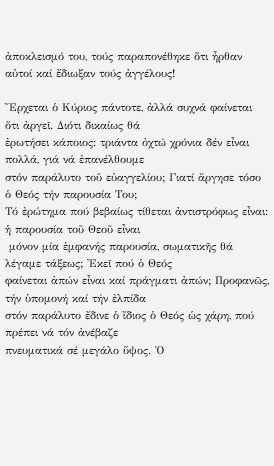ἀποκλεισμό του, τούς παραπονέθηκε ὅτι ἦρθαν αὐτοί καί ἔδιωξαν τούς ἀγγέλους!

῎Ερχεται ὁ Κύριος πάντοτε, ἀλλά συχνά φαίνεται ὅτι ἀργεῖ. Διότι δικαίως θά
ἐρωτήσει κάποιος: τριάντα ὀχτώ χρόνια δέν εἶναι πολλά, γιά νά ἐπανέλθουμε
στόν παράλυτο τοῦ εὐαγγελίου; Γιατί ἄργησε τόσο ὁ Θεός τήν παρουσία Του;
Τό ἐρώτημα πού βεβαίως τίθεται ἀντιστρόφως εἶναι: ἡ παρουσία τοῦ Θεοῦ εἶναι
 μόνον μία ἐμφανής παρουσία, σωματικῆς θά λέγαμε τάξεως; ᾽Εκεῖ πού ὁ Θεός
φαίνεται ἀπών εἶναι καί πράγματι ἀπών; Προφανῶς, τήν ὑπομονή καί τήν ἐλπίδα
στόν παράλυτο ἔδινε ὁ ἴδιος ὁ Θεός ὡς χάρη, πού πρέπει νά τόν ἀνέβαζε
πνευματικά σέ μεγάλο ὕψος. Ὁ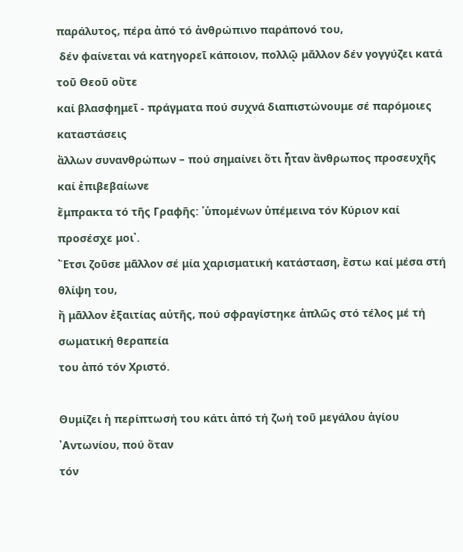παράλυτος, πέρα ἀπό τό ἀνθρώπινο παράπονό του,
 δέν φαίνεται νά κατηγορεῖ κάποιον, πολλῷ μᾶλλον δέν γογγύζει κατά τοῦ Θεοῦ οὔτε
καί βλασφημεῖ - πράγματα πού συχνά διαπιστώνουμε σέ παρόμοιες καταστάσεις
ἄλλων συνανθρώπων – πού σημαίνει ὅτι ἦταν ἄνθρωπος προσευχῆς καί ἐπιβεβαίωνε
ἔμπρακτα τό τῆς Γραφῆς: ῾ὑπομένων ὑπέμεινα τόν Κύριον καί προσέσχε μοι᾽.
῎Ετσι ζοῦσε μᾶλλον σέ μία χαρισματική κατάσταση, ἔστω καί μέσα στή θλίψη του,
ἤ μᾶλλον ἐξαιτίας αὐτῆς, πού σφραγίστηκε ἁπλῶς στό τέλος μέ τή σωματική θεραπεία
του ἀπό τόν Χριστό.

Θυμίζει ἡ περίπτωσή του κάτι ἀπό τή ζωή τοῦ μεγάλου ἁγίου ᾽Αντωνίου, πού ὅταν
τόν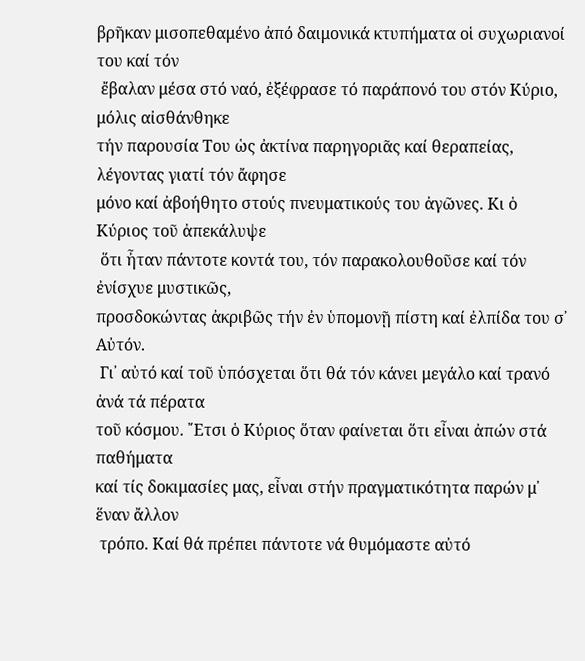βρῆκαν μισοπεθαμένο ἀπό δαιμονικά κτυπήματα οἱ συχωριανοί του καί τόν
 ἔβαλαν μέσα στό ναό, ἐξέφρασε τό παράπονό του στόν Κύριο, μόλις αἰσθάνθηκε
τήν παρουσία Του ὡς ἀκτίνα παρηγοριᾶς καί θεραπείας, λέγοντας γιατί τόν ἄφησε
μόνο καί ἀβοήθητο στούς πνευματικούς του ἀγῶνες. Κι ὁ Κύριος τοῦ ἀπεκάλυψε
 ὅτι ἦταν πάντοτε κοντά του, τόν παρακολουθοῦσε καί τόν ἐνίσχυε μυστικῶς,
προσδοκώντας ἀκριβῶς τήν ἐν ὑπομονῇ πίστη καί ἐλπίδα του σ᾽ Αὐτόν.
 Γι᾽ αὐτό καί τοῦ ὑπόσχεται ὅτι θά τόν κάνει μεγάλο καί τρανό ἀνά τά πέρατα
τοῦ κόσμου. ῎Ετσι ὁ Κύριος ὅταν φαίνεται ὅτι εἶναι ἀπών στά παθήματα
καί τίς δοκιμασίες μας, εἶναι στήν πραγματικότητα παρών μ᾽ ἕναν ἄλλον
 τρόπο. Καί θά πρέπει πάντοτε νά θυμόμαστε αὐτό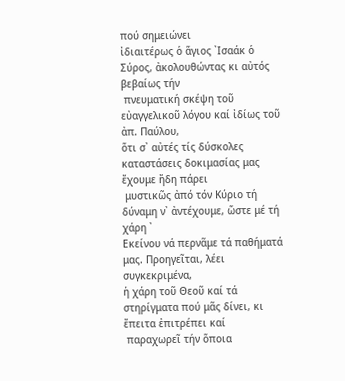πού σημειώνει
ἰδιαιτέρως ὁ ἅγιος ᾽Ισαάκ ὁ Σύρος, ἀκολουθώντας κι αὐτός βεβαίως τήν
 πνευματική σκέψη τοῦ εὐαγγελικοῦ λόγου καί ἰδίως τοῦ ἀπ. Παύλου,
ὅτι σ᾽ αὐτές τίς δύσκολες καταστάσεις δοκιμασίας μας ἔχουμε ἤδη πάρει
 μυστικῶς ἀπό τόν Κύριο τή δύναμη ν᾽ ἀντέχουμε, ὥστε μέ τή χάρη ᾽
Εκείνου νά περνᾶμε τά παθήματά μας. Προηγεῖται, λέει συγκεκριμένα,
ἡ χάρη τοῦ Θεοῦ καί τά στηρίγματα πού μᾶς δίνει, κι ἔπειτα ἐπιτρέπει καί
 παραχωρεῖ τήν ὅποια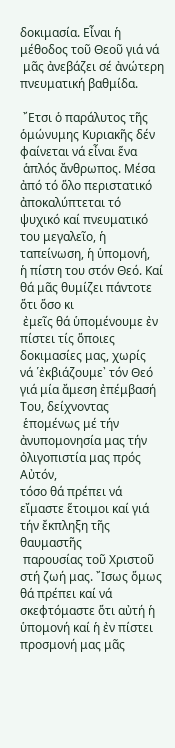δοκιμασία. Εἶναι ἡ μέθοδος τοῦ Θεοῦ γιά νά
 μᾶς ἀνεβάζει σέ ἀνώτερη πνευματική βαθμίδα.

 ῎Ετσι ὁ παράλυτος τῆς ὁμώνυμης Κυριακῆς δέν φαίνεται νά εἶναι ἕνα
 ἁπλός ἄνθρωπος. Μέσα ἀπό τό ὅλο περιστατικό ἀποκαλύπτεται τό
ψυχικό καί πνευματικό του μεγαλεῖο, ἡ ταπείνωση, ἡ ὑπομονή,
ἡ πίστη του στόν Θεό. Καί θά μᾶς θυμίζει πάντοτε ὅτι ὅσο κι
 ἐμεῖς θά ὑπομένουμε ἐν πίστει τίς ὅποιες δοκιμασίες μας, χωρίς
νά ῾ἐκβιάζουμε᾽ τόν Θεό γιά μία ἄμεση ἐπέμβασή Του, δείχνοντας
 ἑπομένως μέ τήν ἀνυπομονησία μας τήν ὀλιγοπιστία μας πρός Αὐτόν,
τόσο θά πρέπει νά εἴμαστε ἕτοιμοι καί γιά τήν ἔκπληξη τῆς θαυμαστῆς
 παρουσίας τοῦ Χριστοῦ στή ζωή μας. ῎Ισως ὅμως θά πρέπει καί νά
σκεφτόμαστε ὅτι αὐτή ἡ ὑπομονή καί ἡ ἐν πίστει προσμονή μας μᾶς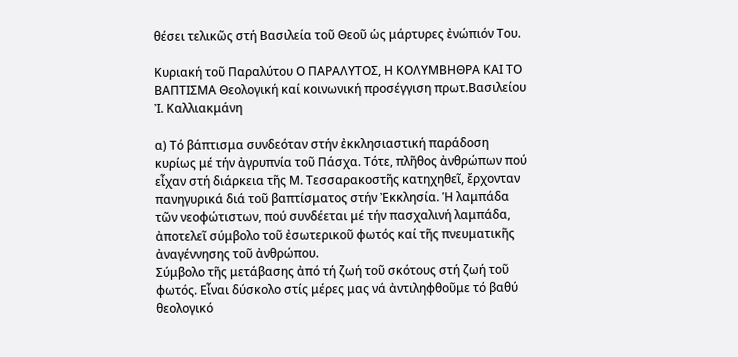θέσει τελικῶς στή Βασιλεία τοῦ Θεοῦ ὡς μάρτυρες ἐνώπιόν Του.

Κυριακή τοῦ Παραλύτου Ο ΠΑΡΑΛΥΤΟΣ, Η ΚΟΛΥΜΒΗΘΡΑ ΚΑΙ ΤΟ ΒΑΠΤΙΣΜΑ Θεολογική καί κοινωνική προσέγγιση πρωτ.Βασιλείου Ἰ. Καλλιακμάνη

α) Τό βάπτισμα συνδεόταν στήν ἐκκλησιαστική παράδοση κυρίως μέ τήν ἀγρυπνία τοῦ Πάσχα. Τότε, πλῆθος ἀνθρώπων πού εἶχαν στή διάρκεια τῆς Μ. Τεσσαρακοστῆς κατηχηθεῖ, ἔρχονταν πανηγυρικά διά τοῦ βαπτίσματος στήν Ἐκκλησία. Ἡ λαμπάδα τῶν νεοφώτιστων, πού συνδέεται μέ τήν πασχαλινή λαμπάδα, ἀποτελεῖ σύμβολο τοῦ ἐσωτερικοῦ φωτός καί τῆς πνευματικῆς ἀναγέννησης τοῦ ἀνθρώπου.
Σύμβολο τῆς μετάβασης ἀπό τή ζωή τοῦ σκότους στή ζωή τοῦ φωτός. Εἶναι δύσκολο στίς μέρες μας νά ἀντιληφθοῦμε τό βαθύ θεολογικό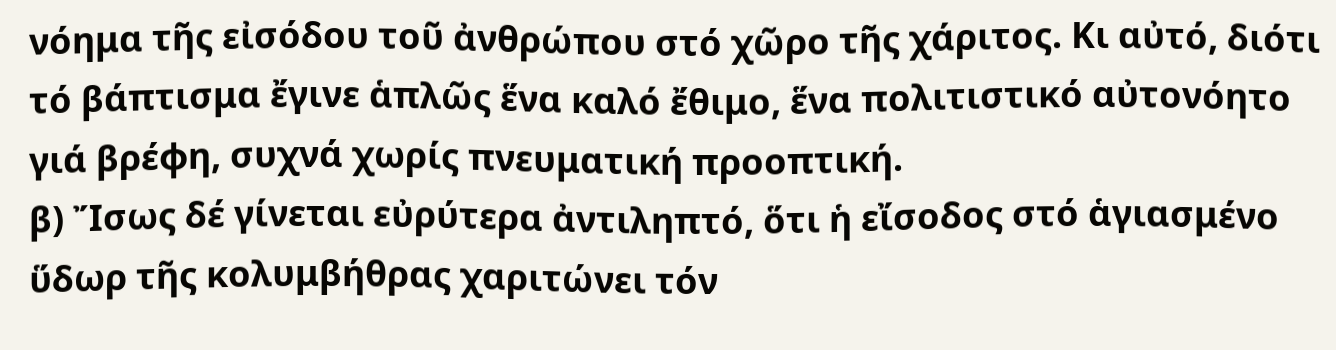νόημα τῆς εἰσόδου τοῦ ἀνθρώπου στό χῶρο τῆς χάριτος. Κι αὐτό, διότι τό βάπτισμα ἔγινε ἁπλῶς ἕνα καλό ἔθιμο, ἕνα πολιτιστικό αὐτονόητο γιά βρέφη, συχνά χωρίς πνευματική προοπτική.
β) Ἴσως δέ γίνεται εὐρύτερα ἀντιληπτό, ὅτι ἡ εἴσοδος στό ἁγιασμένο ὕδωρ τῆς κολυμβήθρας χαριτώνει τόν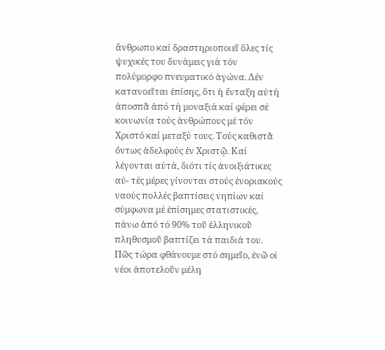ἄνθρωπο καί δραστηριοποιεῖ ὅλες τίς ψυχικές του δυνάμεις γιά τόν πολύμορφο πνευματικό ἀγώνα. Δέν κατανοεῖται ἐπίσης, ὅτι ἡ ἔνταξη αὐτή ἀποσπᾶ ἀπό τή μοναξιά καί φέρει σέ κοινωνία τούς ἀνθρώπους μέ τόν Χριστό καί μεταξύ τους. Τούς καθιστᾶ ὄντως ἀδελφούς ἐν Χριστῷ. Καί λέγονται αὐτά, διότι τίς ἀνοιξιάτικες αὐ- τές μέρες γίνονται στούς ἐνοριακούς ναούς πολλές βαπτίσεις νηπίων καί σύμφωνα μέ ἐπίσημες στατιστικές, πάνω ἀπό τό 90% τοῦ ἑλληνικοῦ πληθυσμοῦ βαπτίζει τά παιδιά του. Πῶς τώρα φθάνουμε στό σημεῖο, ἐνῶ οἱ νέοι ἀποτελοῦν μέλη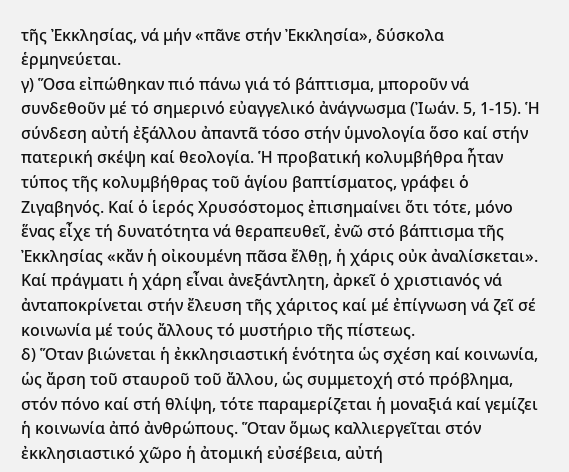τῆς Ἐκκλησίας, νά μήν «πᾶνε στήν Ἐκκλησία», δύσκολα ἑρμηνεύεται.
γ) Ὅσα εἰπώθηκαν πιό πάνω γιά τό βάπτισμα, μποροῦν νά συνδεθοῦν μέ τό σημερινό εὐαγγελικό ἀνάγνωσμα (Ἰωάν. 5, 1-15). Ἡ σύνδεση αὐτή ἐξάλλου ἀπαντᾶ τόσο στήν ὑμνολογία ὅσο καί στήν πατερική σκέψη καί θεολογία. Ἡ προβατική κολυμβήθρα ἦταν τύπος τῆς κολυμβήθρας τοῦ ἁγίου βαπτίσματος, γράφει ὁ Ζιγαβηνός. Καί ὁ ἱερός Χρυσόστομος ἐπισημαίνει ὅτι τότε, μόνο ἕνας εἶχε τή δυνατότητα νά θεραπευθεῖ, ἐνῶ στό βάπτισμα τῆς Ἐκκλησίας «κἄν ἡ οἰκουμένη πᾶσα ἔλθῃ, ἡ χάρις οὐκ ἀναλίσκεται». Καί πράγματι ἡ χάρη εἶναι ἀνεξάντλητη, ἀρκεῖ ὁ χριστιανός νά ἀνταποκρίνεται στήν ἔλευση τῆς χάριτος καί μέ ἐπίγνωση νά ζεῖ σέ κοινωνία μέ τούς ἄλλους τό μυστήριο τῆς πίστεως.
δ) Ὅταν βιώνεται ἡ ἐκκλησιαστική ἑνότητα ὡς σχέση καί κοινωνία, ὡς ἄρση τοῦ σταυροῦ τοῦ ἄλλου, ὡς συμμετοχή στό πρόβλημα, στόν πόνο καί στή θλίψη, τότε παραμερίζεται ἡ μοναξιά καί γεμίζει ἡ κοινωνία ἀπό ἀνθρώπους. Ὅταν ὅμως καλλιεργεῖται στόν ἐκκλησιαστικό χῶρο ἡ ἀτομική εὐσέβεια, αὐτή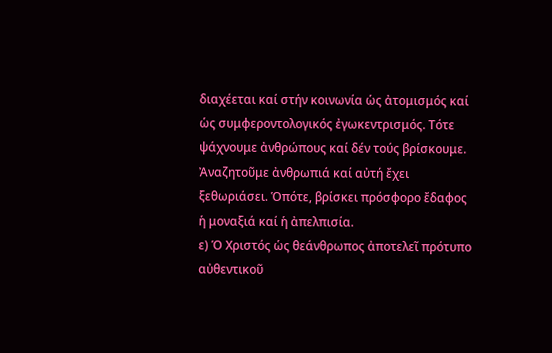διαχέεται καί στήν κοινωνία ὡς ἀτομισμός καί ὡς συμφεροντολογικός ἐγωκεντρισμός. Τότε ψάχνουμε ἀνθρώπους καί δέν τούς βρίσκουμε. Ἀναζητοῦμε ἀνθρωπιά καί αὐτή ἔχει ξεθωριάσει. Ὁπότε, βρίσκει πρόσφορο ἔδαφος ἡ μοναξιά καί ἡ ἀπελπισία.
ε) Ὁ Χριστός ὡς θεάνθρωπος ἀποτελεῖ πρότυπο αὐθεντικοῦ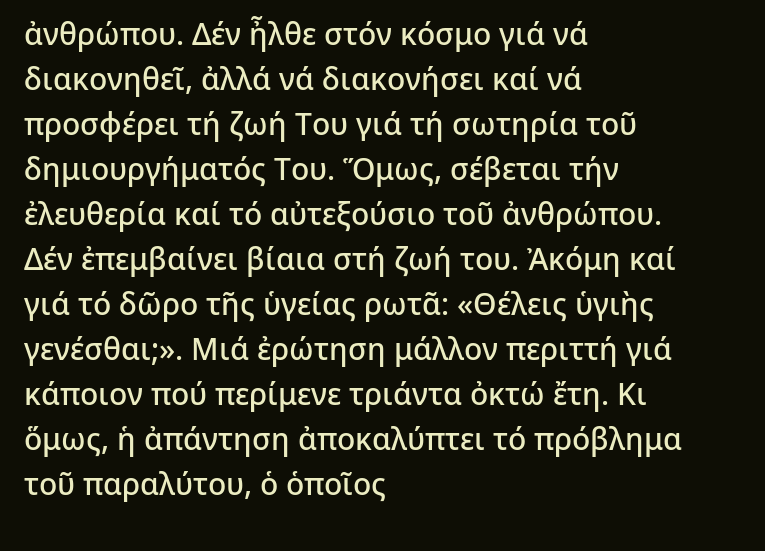ἀνθρώπου. Δέν ἦλθε στόν κόσμο γιά νά διακονηθεῖ, ἀλλά νά διακονήσει καί νά προσφέρει τή ζωή Του γιά τή σωτηρία τοῦ δημιουργήματός Του. Ὅμως, σέβεται τήν ἐλευθερία καί τό αὐτεξούσιο τοῦ ἀνθρώπου. Δέν ἐπεμβαίνει βίαια στή ζωή του. Ἀκόμη καί γιά τό δῶρο τῆς ὑγείας ρωτᾶ: «Θέλεις ὑγιὴς γενέσθαι;». Μιά ἐρώτηση μάλλον περιττή γιά κάποιον πού περίμενε τριάντα ὀκτώ ἔτη. Κι ὅμως, ἡ ἀπάντηση ἀποκαλύπτει τό πρόβλημα τοῦ παραλύτου, ὁ ὁποῖος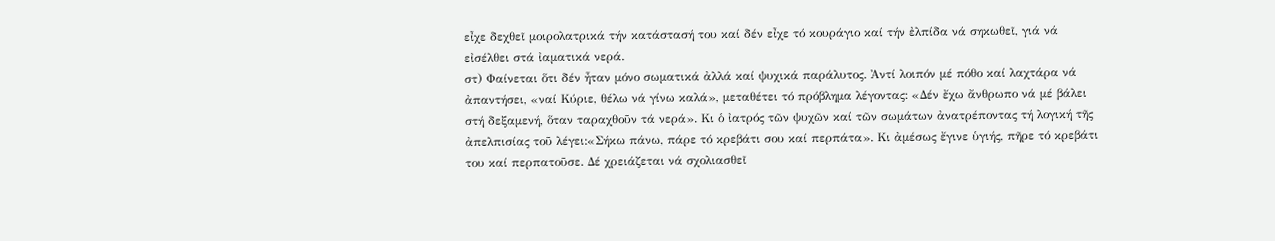εἶχε δεχθεῖ μοιρολατρικά τήν κατάστασή του καί δέν εἶχε τό κουράγιο καί τήν ἐλπίδα νά σηκωθεῖ, γιά νά εἰσέλθει στά ἰαματικά νερά.
στ) Φαίνεται ὅτι δέν ἦταν μόνο σωματικά ἀλλά καί ψυχικά παράλυτος. Ἀντί λοιπόν μέ πόθο καί λαχτάρα νά ἀπαντήσει, «ναί Κύριε, θέλω νά γίνω καλά», μεταθέτει τό πρόβλημα λέγοντας: «Δέν ἔχω ἄνθρωπο νά μέ βάλει στή δεξαμενή, ὅταν ταραχθοῦν τά νερά». Κι ὁ ἰατρός τῶν ψυχῶν καί τῶν σωμάτων ἀνατρέποντας τή λογική τῆς ἀπελπισίας τοῦ λέγει:«Σήκω πάνω, πάρε τό κρεβάτι σου καί περπάτα». Κι ἀμέσως ἔγινε ὑγιής, πῆρε τό κρεβάτι του καί περπατοῦσε. Δέ χρειάζεται νά σχολιασθεῖ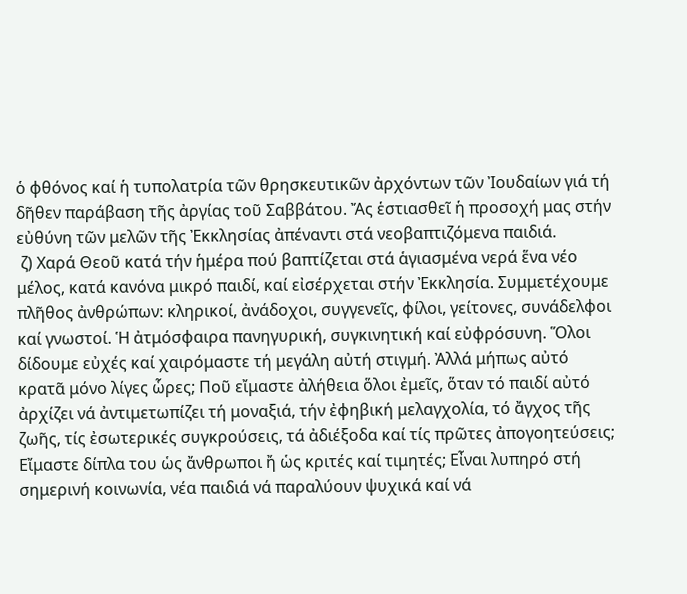ὁ φθόνος καί ἡ τυπολατρία τῶν θρησκευτικῶν ἀρχόντων τῶν Ἰουδαίων γιά τή δῆθεν παράβαση τῆς ἀργίας τοῦ Σαββάτου. Ἄς ἑστιασθεῖ ἡ προσοχή μας στήν εὐθύνη τῶν μελῶν τῆς Ἐκκλησίας ἀπέναντι στά νεοβαπτιζόμενα παιδιά.
 ζ) Χαρά Θεοῦ κατά τήν ἡμέρα πού βαπτίζεται στά ἁγιασμένα νερά ἕνα νέο μέλος, κατά κανόνα μικρό παιδί, καί εἰσέρχεται στήν Ἐκκλησία. Συμμετέχουμε πλῆθος ἀνθρώπων: κληρικοί, ἀνάδοχοι, συγγενεῖς, φίλοι, γείτονες, συνάδελφοι καί γνωστοί. Ἡ ἀτμόσφαιρα πανηγυρική, συγκινητική καί εὐφρόσυνη. Ὅλοι δίδουμε εὐχές καί χαιρόμαστε τή μεγάλη αὐτή στιγμή. Ἀλλά μήπως αὐτό κρατᾶ μόνο λίγες ὧρες; Ποῦ εἴμαστε ἀλήθεια ὅλοι ἐμεῖς, ὅταν τό παιδί αὐτό ἀρχίζει νά ἀντιμετωπίζει τή μοναξιά, τήν ἐφηβική μελαγχολία, τό ἄγχος τῆς ζωῆς, τίς ἐσωτερικές συγκρούσεις, τά ἀδιέξοδα καί τίς πρῶτες ἀπογοητεύσεις; Εἴμαστε δίπλα του ὡς ἄνθρωποι ἤ ὡς κριτές καί τιμητές; Εἶναι λυπηρό στή σημερινή κοινωνία, νέα παιδιά νά παραλύουν ψυχικά καί νά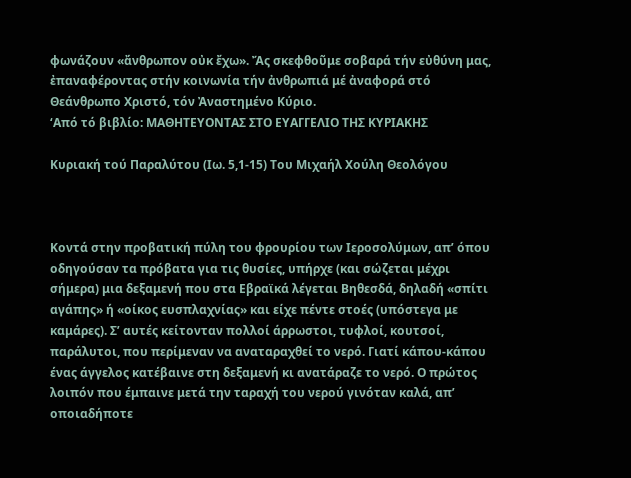φωνάζουν «ἄνθρωπον οὐκ ἔχω». Ἄς σκεφθοῦμε σοβαρά τήν εὐθύνη μας, ἐπαναφέροντας στήν κοινωνία τήν ἀνθρωπιά μέ ἀναφορά στό Θεάνθρωπο Χριστό, τόν Ἀναστημένο Κύριο.
‘Από τό βιβλίο: ΜΑΘΗΤΕΥΟΝΤΑΣ ΣΤΟ ΕΥΑΓΓΕΛΙΟ ΤΗΣ ΚΥΡΙΑΚΗΣ

Κυριακή τού Παραλύτου (Ιω. 5,1-15) Του Μιχαήλ Χούλη Θεολόγου



Κοντά στην προβατική πύλη του φρουρίου των Ιεροσολύμων, απ’ όπου οδηγούσαν τα πρόβατα για τις θυσίες, υπήρχε (και σώζεται μέχρι σήμερα) μια δεξαμενή που στα Εβραϊκά λέγεται Βηθεσδά, δηλαδή «σπίτι αγάπης» ή «οίκος ευσπλαχνίας» και είχε πέντε στοές (υπόστεγα με καμάρες). Σ’ αυτές κείτονταν πολλοί άρρωστοι, τυφλοί, κουτσοί, παράλυτοι, που περίμεναν να αναταραχθεί το νερό. Γιατί κάπου-κάπου ένας άγγελος κατέβαινε στη δεξαμενή κι ανατάραζε το νερό. Ο πρώτος λοιπόν που έμπαινε μετά την ταραχή του νερού γινόταν καλά, απ’ οποιαδήποτε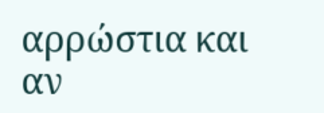αρρώστια και αν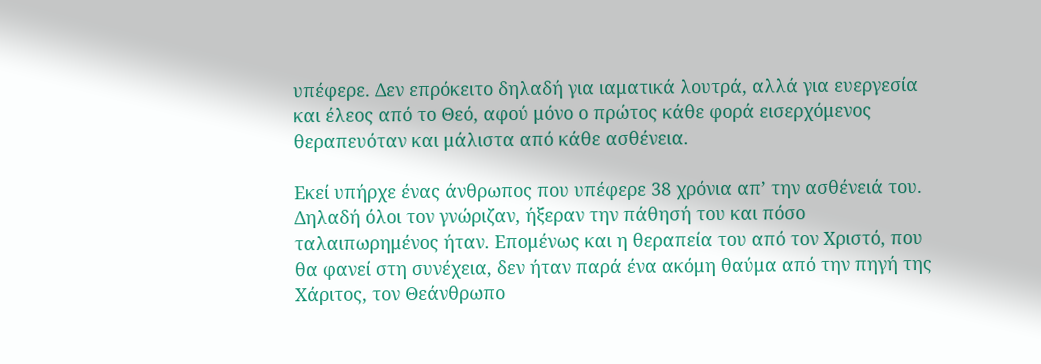υπέφερε. Δεν επρόκειτο δηλαδή για ιαματικά λουτρά, αλλά για ευεργεσία και έλεος από το Θεό, αφού μόνο ο πρώτος κάθε φορά εισερχόμενος θεραπευόταν και μάλιστα από κάθε ασθένεια.

Εκεί υπήρχε ένας άνθρωπος που υπέφερε 38 χρόνια απ’ την ασθένειά του. Δηλαδή όλοι τον γνώριζαν, ήξεραν την πάθησή του και πόσο ταλαιπωρημένος ήταν. Επομένως και η θεραπεία του από τον Χριστό, που θα φανεί στη συνέχεια, δεν ήταν παρά ένα ακόμη θαύμα από την πηγή της Χάριτος, τον Θεάνθρωπο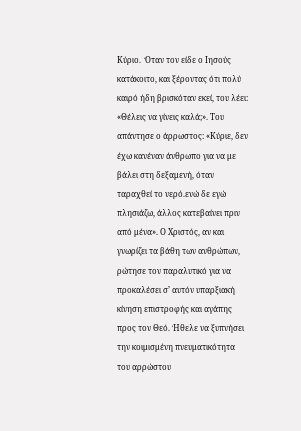Κύριο.  Όταν τον είδε ο Ιησούς κατάκοιτο, και ξέροντας ότι πολύ καιρό ήδη βρισκόταν εκεί, του λέει: «Θέλεις να γίνεις καλά;». Του απάντησε ο άρρωστος: «Κύριε, δεν έχω κανέναν άνθρωπο για να με βάλει στη δεξαμενή, όταν ταραχθεί το νερό.ενώ δε εγώ πλησιάζω, άλλος κατεβαίνει πριν από μένα». Ο Χριστός, αν και γνωρίζει τα βάθη των ανθρώπων, ρώτησε τον παραλυτικό για να προκαλέσει σ’ αυτόν υπαρξιακή κίνηση επιστροφής και αγάπης προς τον Θεό. Ήθελε να ξυπνήσει την κοιμισμένη πνευματικότητα του αρρώστου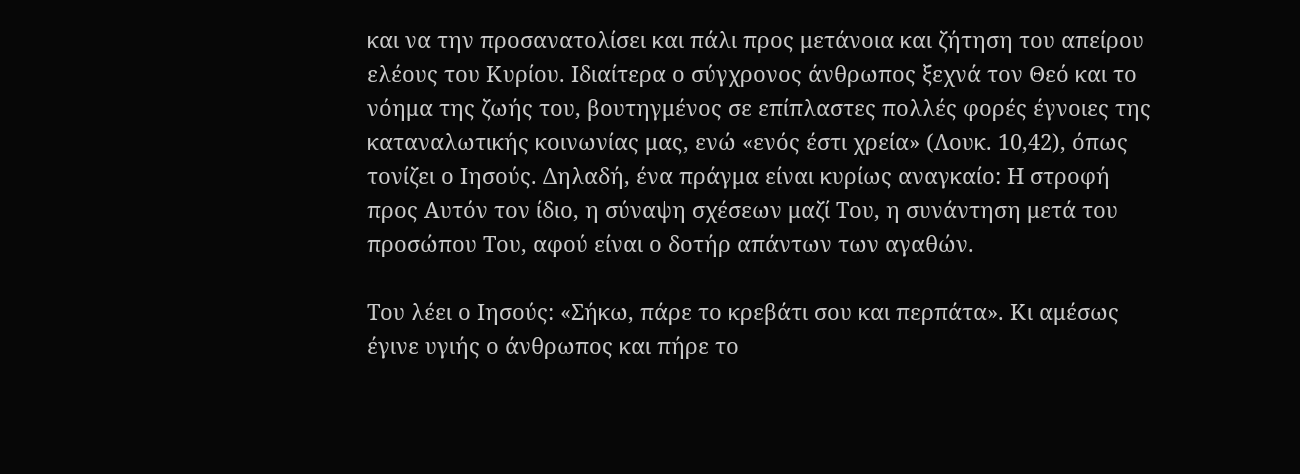και να την προσανατολίσει και πάλι προς μετάνοια και ζήτηση του απείρου ελέους του Κυρίου. Ιδιαίτερα ο σύγχρονος άνθρωπος ξεχνά τον Θεό και το νόημα της ζωής του, βουτηγμένος σε επίπλαστες πολλές φορές έγνοιες της καταναλωτικής κοινωνίας μας, ενώ «ενός έστι χρεία» (Λουκ. 10,42), όπως τονίζει ο Ιησούς. Δηλαδή, ένα πράγμα είναι κυρίως αναγκαίο: Η στροφή προς Αυτόν τον ίδιο, η σύναψη σχέσεων μαζί Του, η συνάντηση μετά του προσώπου Του, αφού είναι ο δοτήρ απάντων των αγαθών.

Του λέει ο Ιησούς: «Σήκω, πάρε το κρεβάτι σου και περπάτα». Κι αμέσως έγινε υγιής ο άνθρωπος και πήρε το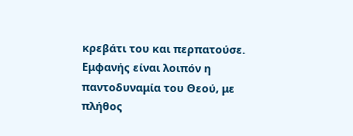κρεβάτι του και περπατούσε. Εμφανής είναι λοιπόν η παντοδυναμία του Θεού, με πλήθος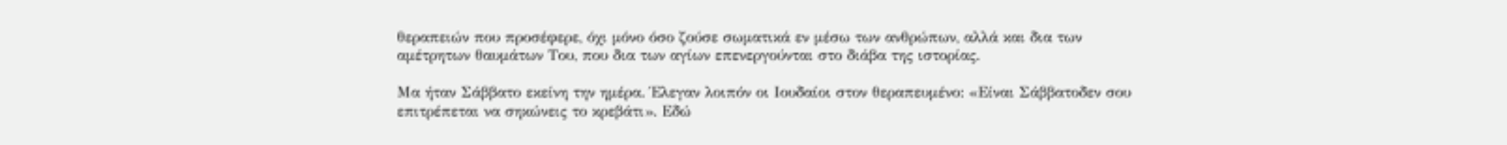θεραπειών που προσέφερε, όχι μόνο όσο ζούσε σωματικά εν μέσω των ανθρώπων, αλλά και δια των αμέτρητων θαυμάτων Του, που δια των αγίων επενεργούνται στο διάβα της ιστορίας.

Μα ήταν Σάββατο εκείνη την ημέρα. Έλεγαν λοιπόν οι Ιουδαίοι στον θεραπευμένο: «Είναι Σάββατοδεν σου επιτρέπεται να σηκώνεις το κρεβάτι». Εδώ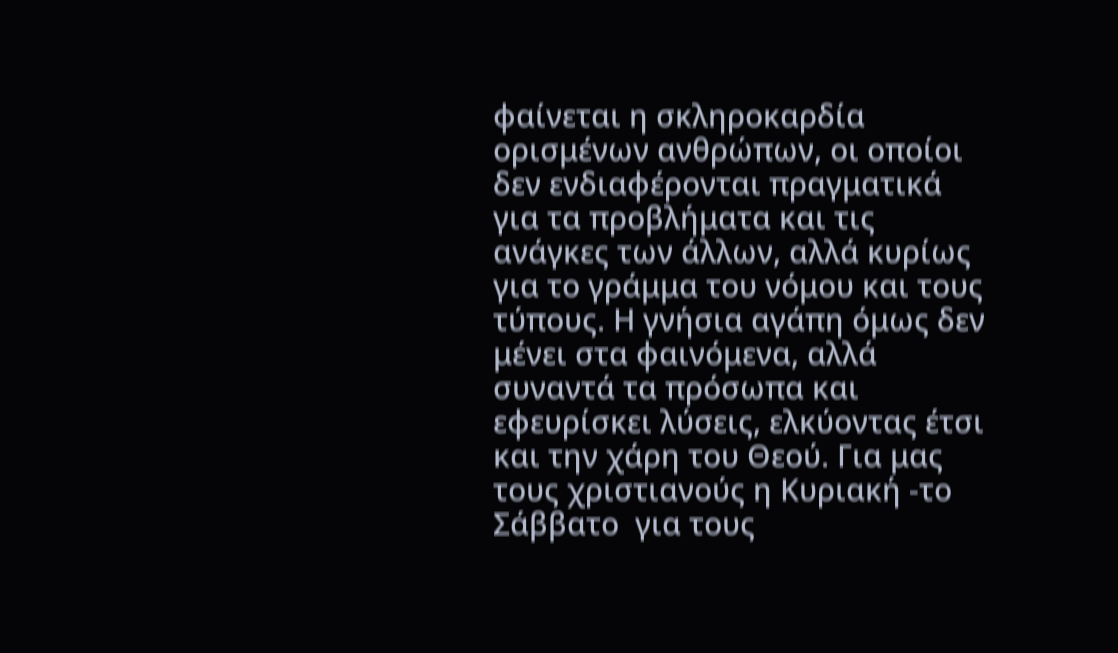φαίνεται η σκληροκαρδία ορισμένων ανθρώπων, οι οποίοι δεν ενδιαφέρονται πραγματικά για τα προβλήματα και τις ανάγκες των άλλων, αλλά κυρίως για το γράμμα του νόμου και τους τύπους. Η γνήσια αγάπη όμως δεν μένει στα φαινόμενα, αλλά συναντά τα πρόσωπα και εφευρίσκει λύσεις, ελκύοντας έτσι και την χάρη του Θεού. Για μας τους χριστιανούς η Κυριακή -το Σάββατο  για τους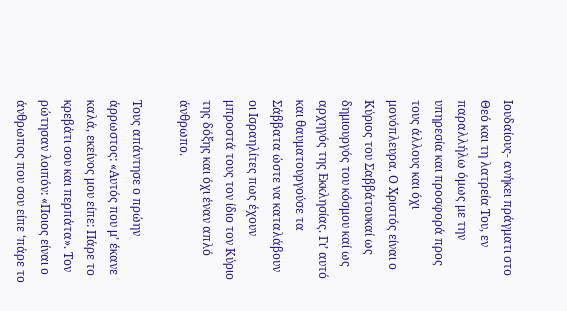Ιουδαίους- ανήκει πράγματι στο Θεό και τη λατρεία Του, εν παραλλήλω όμως με την υπηρεσία και προσφορά προς τους άλλους και όχι μονόπλευρα. Ο Χριστός είναι ο Κύριος του Σαββάτουκαί ως δημιουργός του κόσμου καί ως αρχηγός της Εκκλησίας. Γι’ αυτό και θαυματουργούσε τα Σάββατα ώστε να καταλάβουν οι Ισραηλίτες πως έχουν μπροστά τους τον ίδιο τον Κύριο της δόξης και όχι έναν απλό άνθρωπο.

Τους απάντησε ο πρώην άρρωστος: «Αυτός που μ’ έκανε καλά, εκείνος μου είπε: Πάρε το κρεβάτι σου και περπάτα». Τον ρώτησαν λοιπόν: «Ποιος είναι ο άνθρωπος που σου είπε ‘πάρε το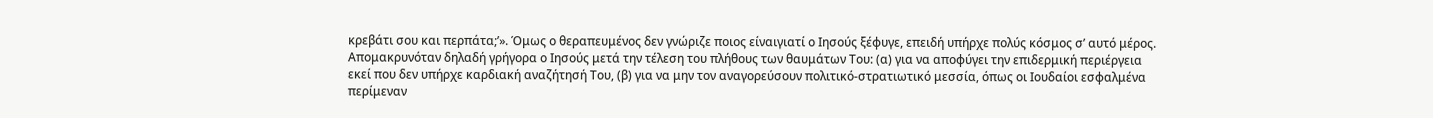κρεβάτι σου και περπάτα;’». Όμως ο θεραπευμένος δεν γνώριζε ποιος είναιγιατί ο Ιησούς ξέφυγε, επειδή υπήρχε πολύς κόσμος σ’ αυτό μέρος. Απομακρυνόταν δηλαδή γρήγορα ο Ιησούς μετά την τέλεση του πλήθους των θαυμάτων Του: (α) για να αποφύγει την επιδερμική περιέργεια εκεί που δεν υπήρχε καρδιακή αναζήτησή Του, (β) για να μην τον αναγορεύσουν πολιτικό-στρατιωτικό μεσσία, όπως οι Ιουδαίοι εσφαλμένα περίμεναν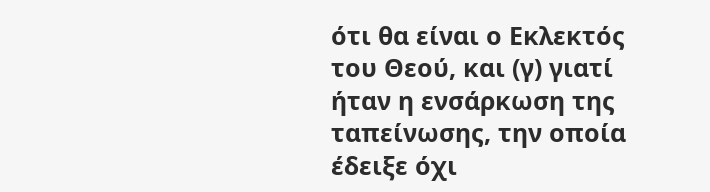ότι θα είναι ο Εκλεκτός του Θεού, και (γ) γιατί ήταν η ενσάρκωση της ταπείνωσης, την οποία έδειξε όχι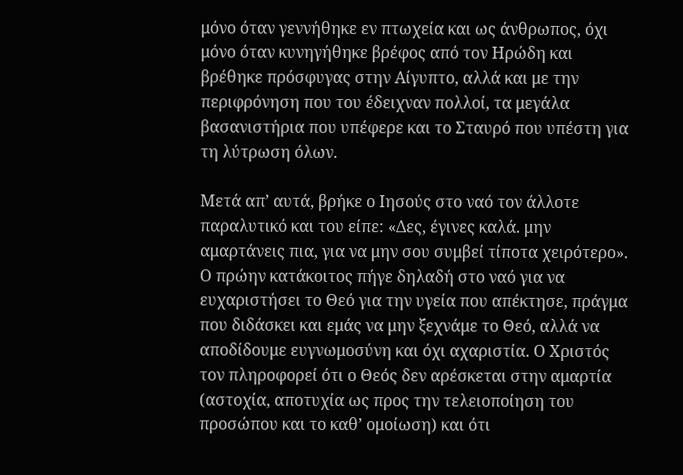μόνο όταν γεννήθηκε εν πτωχεία και ως άνθρωπος, όχι μόνο όταν κυνηγήθηκε βρέφος από τον Ηρώδη και βρέθηκε πρόσφυγας στην Αίγυπτο, αλλά και με την περιφρόνηση που του έδειχναν πολλοί, τα μεγάλα βασανιστήρια που υπέφερε και το Σταυρό που υπέστη για τη λύτρωση όλων.

Μετά απ’ αυτά, βρήκε ο Ιησούς στο ναό τον άλλοτε παραλυτικό και του είπε: «Δες, έγινες καλά. μην αμαρτάνεις πια, για να μην σου συμβεί τίποτα χειρότερο». Ο πρώην κατάκοιτος πήγε δηλαδή στο ναό για να ευχαριστήσει το Θεό για την υγεία που απέκτησε, πράγμα που διδάσκει και εμάς να μην ξεχνάμε το Θεό, αλλά να αποδίδουμε ευγνωμοσύνη και όχι αχαριστία. Ο Χριστός τον πληροφορεί ότι ο Θεός δεν αρέσκεται στην αμαρτία (αστοχία, αποτυχία ως προς την τελειοποίηση του προσώπου και το καθ’ ομοίωση) και ότι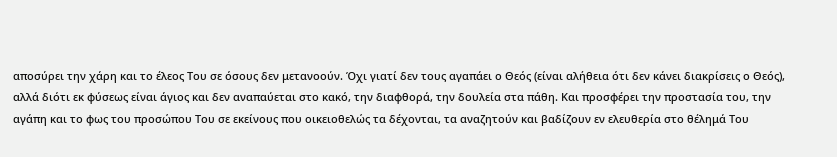αποσύρει την χάρη και το έλεος Του σε όσους δεν μετανοούν. Όχι γιατί δεν τους αγαπάει ο Θεός (είναι αλήθεια ότι δεν κάνει διακρίσεις ο Θεός), αλλά διότι εκ φύσεως είναι άγιος και δεν αναπαύεται στο κακό, την διαφθορά, την δουλεία στα πάθη. Και προσφέρει την προστασία του, την αγάπη και το φως του προσώπου Του σε εκείνους που οικειοθελώς τα δέχονται, τα αναζητούν και βαδίζουν εν ελευθερία στο θέλημά Του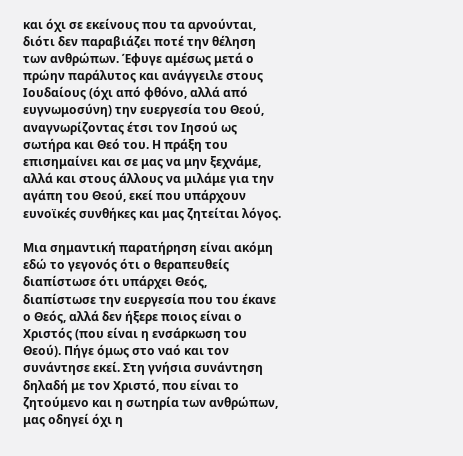και όχι σε εκείνους που τα αρνούνται, διότι δεν παραβιάζει ποτέ την θέληση των ανθρώπων. Έφυγε αμέσως μετά ο πρώην παράλυτος και ανάγγειλε στους Ιουδαίους (όχι από φθόνο, αλλά από ευγνωμοσύνη) την ευεργεσία του Θεού, αναγνωρίζοντας έτσι τον Ιησού ως σωτήρα και Θεό του. Η πράξη του επισημαίνει και σε μας να μην ξεχνάμε, αλλά και στους άλλους να μιλάμε για την αγάπη του Θεού, εκεί που υπάρχουν ευνοϊκές συνθήκες και μας ζητείται λόγος.

Μια σημαντική παρατήρηση είναι ακόμη εδώ το γεγονός ότι ο θεραπευθείς διαπίστωσε ότι υπάρχει Θεός, διαπίστωσε την ευεργεσία που του έκανε ο Θεός, αλλά δεν ήξερε ποιος είναι ο Χριστός (που είναι η ενσάρκωση του Θεού). Πήγε όμως στο ναό και τον συνάντησε εκεί. Στη γνήσια συνάντηση δηλαδή με τον Χριστό, που είναι το ζητούμενο και η σωτηρία των ανθρώπων, μας οδηγεί όχι η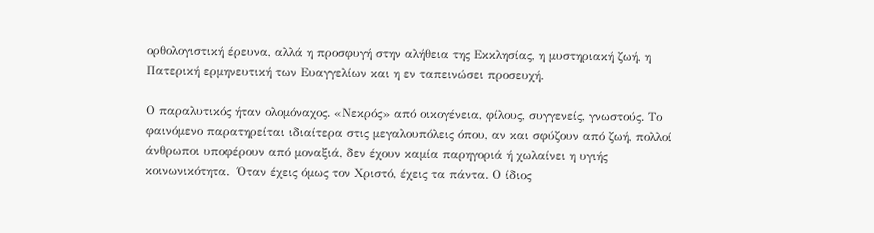ορθολογιστική έρευνα, αλλά η προσφυγή στην αλήθεια της Εκκλησίας, η μυστηριακή ζωή, η Πατερική ερμηνευτική των Ευαγγελίων και η εν ταπεινώσει προσευχή.

Ο παραλυτικός ήταν ολομόναχος. «Νεκρός» από οικογένεια, φίλους, συγγενείς, γνωστούς. Το φαινόμενο παρατηρείται ιδιαίτερα στις μεγαλουπόλεις όπου, αν και σφύζουν από ζωή, πολλοί άνθρωποι υποφέρουν από μοναξιά, δεν έχουν καμία παρηγοριά ή χωλαίνει η υγιής κοινωνικότητα.  Όταν έχεις όμως τον Χριστό, έχεις τα πάντα. Ο ίδιος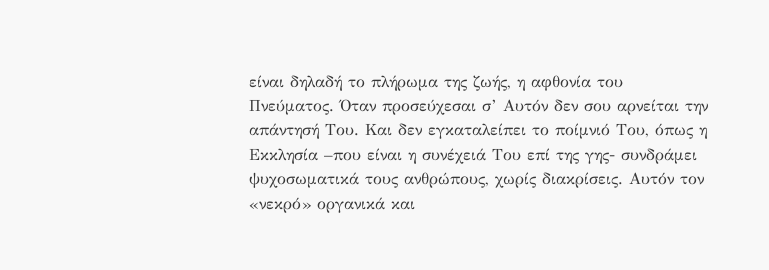είναι δηλαδή το πλήρωμα της ζωής, η αφθονία του Πνεύματος. Όταν προσεύχεσαι σ’ Αυτόν δεν σου αρνείται την απάντησή Του. Και δεν εγκαταλείπει το ποίμνιό Του, όπως η Εκκλησία –που είναι η συνέχειά Του επί της γης- συνδράμει ψυχοσωματικά τους ανθρώπους, χωρίς διακρίσεις. Αυτόν τον «νεκρό» οργανικά και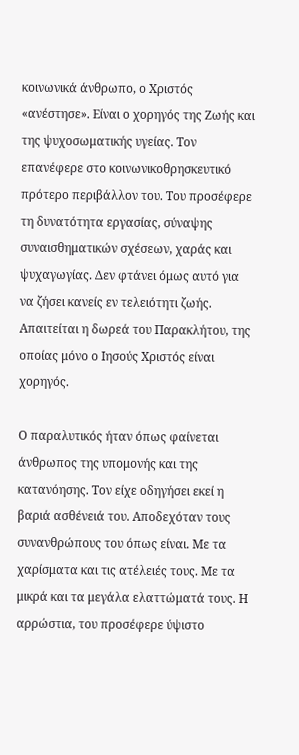κοινωνικά άνθρωπο, ο Χριστός «ανέστησε». Είναι ο χορηγός της Ζωής και της ψυχοσωματικής υγείας. Τον επανέφερε στο κοινωνικοθρησκευτικό πρότερο περιβάλλον του. Του προσέφερε τη δυνατότητα εργασίας, σύναψης συναισθηματικών σχέσεων, χαράς και ψυχαγωγίας. Δεν φτάνει όμως αυτό για να ζήσει κανείς εν τελειότητι ζωής. Απαιτείται η δωρεά του Παρακλήτου, της οποίας μόνο ο Ιησούς Χριστός είναι χορηγός.

Ο παραλυτικός ήταν όπως φαίνεται άνθρωπος της υπομονής και της κατανόησης. Τον είχε οδηγήσει εκεί η βαριά ασθένειά του. Αποδεχόταν τους συνανθρώπους του όπως είναι. Με τα χαρίσματα και τις ατέλειές τους. Με τα μικρά και τα μεγάλα ελαττώματά τους. Η αρρώστια, του προσέφερε ύψιστο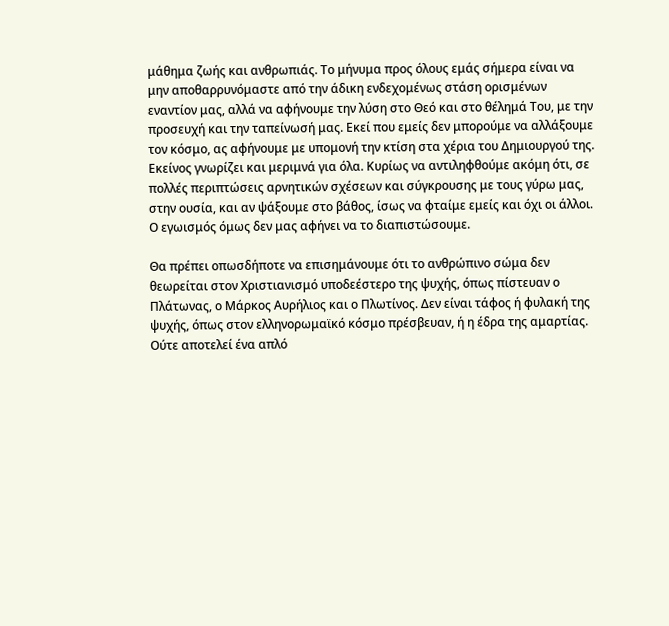μάθημα ζωής και ανθρωπιάς. Το μήνυμα προς όλους εμάς σήμερα είναι να μην αποθαρρυνόμαστε από την άδικη ενδεχομένως στάση ορισμένων εναντίον μας, αλλά να αφήνουμε την λύση στο Θεό και στο θέλημά Του, με την προσευχή και την ταπείνωσή μας. Εκεί που εμείς δεν μπορούμε να αλλάξουμε τον κόσμο, ας αφήνουμε με υπομονή την κτίση στα χέρια του Δημιουργού της. Εκείνος γνωρίζει και μεριμνά για όλα. Κυρίως να αντιληφθούμε ακόμη ότι, σε πολλές περιπτώσεις αρνητικών σχέσεων και σύγκρουσης με τους γύρω μας, στην ουσία, και αν ψάξουμε στο βάθος, ίσως να φταίμε εμείς και όχι οι άλλοι. Ο εγωισμός όμως δεν μας αφήνει να το διαπιστώσουμε.

Θα πρέπει οπωσδήποτε να επισημάνουμε ότι το ανθρώπινο σώμα δεν θεωρείται στον Χριστιανισμό υποδεέστερο της ψυχής, όπως πίστευαν ο Πλάτωνας, ο Μάρκος Αυρήλιος και ο Πλωτίνος. Δεν είναι τάφος ή φυλακή της ψυχής, όπως στον ελληνορωμαϊκό κόσμο πρέσβευαν, ή η έδρα της αμαρτίας. Ούτε αποτελεί ένα απλό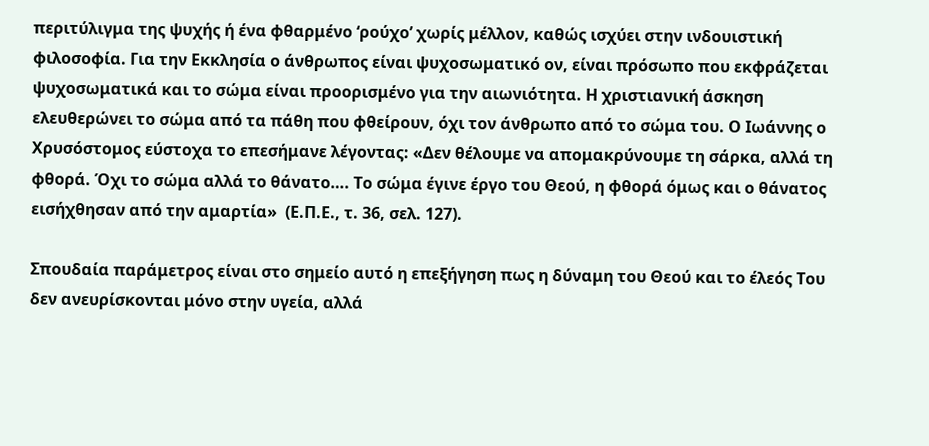περιτύλιγμα της ψυχής ή ένα φθαρμένο ‘ρούχο’ χωρίς μέλλον, καθώς ισχύει στην ινδουιστική φιλοσοφία. Για την Εκκλησία ο άνθρωπος είναι ψυχοσωματικό ον, είναι πρόσωπο που εκφράζεται ψυχοσωματικά και το σώμα είναι προορισμένο για την αιωνιότητα. Η χριστιανική άσκηση ελευθερώνει το σώμα από τα πάθη που φθείρουν, όχι τον άνθρωπο από το σώμα του. Ο Ιωάννης ο Χρυσόστομος εύστοχα το επεσήμανε λέγοντας: «Δεν θέλουμε να απομακρύνουμε τη σάρκα, αλλά τη φθορά. Όχι το σώμα αλλά το θάνατο…. Το σώμα έγινε έργο του Θεού, η φθορά όμως και ο θάνατος εισήχθησαν από την αμαρτία»  (Ε.Π.Ε., τ. 36, σελ. 127).

Σπουδαία παράμετρος είναι στο σημείο αυτό η επεξήγηση πως η δύναμη του Θεού και το έλεός Του δεν ανευρίσκονται μόνο στην υγεία, αλλά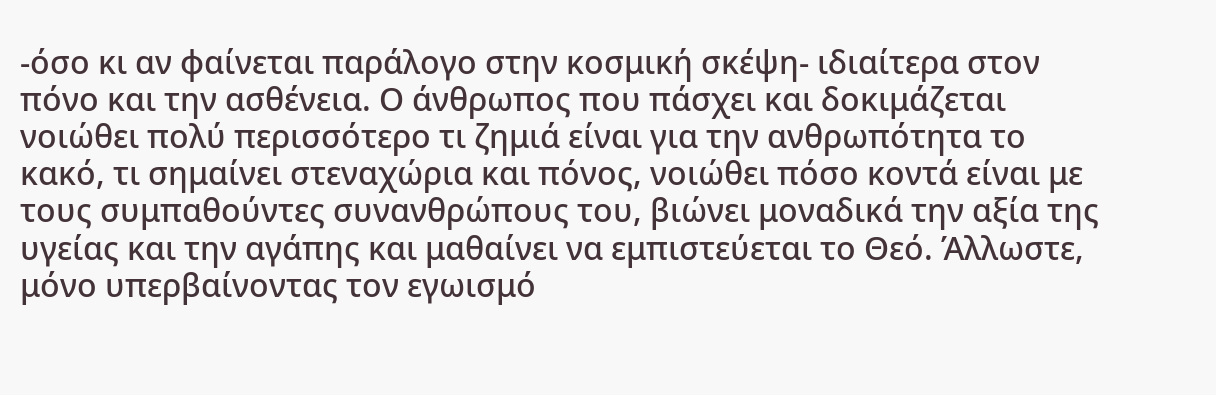-όσο κι αν φαίνεται παράλογο στην κοσμική σκέψη- ιδιαίτερα στον πόνο και την ασθένεια. Ο άνθρωπος που πάσχει και δοκιμάζεται νοιώθει πολύ περισσότερο τι ζημιά είναι για την ανθρωπότητα το κακό, τι σημαίνει στεναχώρια και πόνος, νοιώθει πόσο κοντά είναι με τους συμπαθούντες συνανθρώπους του, βιώνει μοναδικά την αξία της υγείας και την αγάπης και μαθαίνει να εμπιστεύεται το Θεό. Άλλωστε, μόνο υπερβαίνοντας τον εγωισμό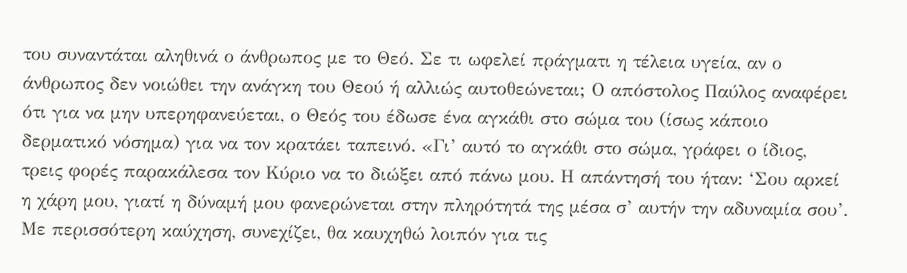του συναντάται αληθινά ο άνθρωπος με το Θεό. Σε τι ωφελεί πράγματι η τέλεια υγεία, αν ο άνθρωπος δεν νοιώθει την ανάγκη του Θεού ή αλλιώς αυτοθεώνεται; Ο απόστολος Παύλος αναφέρει ότι για να μην υπερηφανεύεται, ο Θεός του έδωσε ένα αγκάθι στο σώμα του (ίσως κάποιο δερματικό νόσημα) για να τον κρατάει ταπεινό. «Γι’ αυτό το αγκάθι στο σώμα, γράφει ο ίδιος, τρεις φορές παρακάλεσα τον Κύριο να το διώξει από πάνω μου. Η απάντησή του ήταν: ‘Σου αρκεί η χάρη μου, γιατί η δύναμή μου φανερώνεται στην πληρότητά της μέσα σ’ αυτήν την αδυναμία σου’. Με περισσότερη καύχηση, συνεχίζει, θα καυχηθώ λοιπόν για τις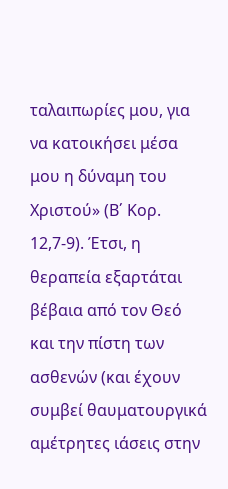ταλαιπωρίες μου, για να κατοικήσει μέσα μου η δύναμη του Χριστού» (Β΄ Κορ. 12,7-9). Έτσι, η θεραπεία εξαρτάται βέβαια από τον Θεό και την πίστη των ασθενών (και έχουν συμβεί θαυματουργικά αμέτρητες ιάσεις στην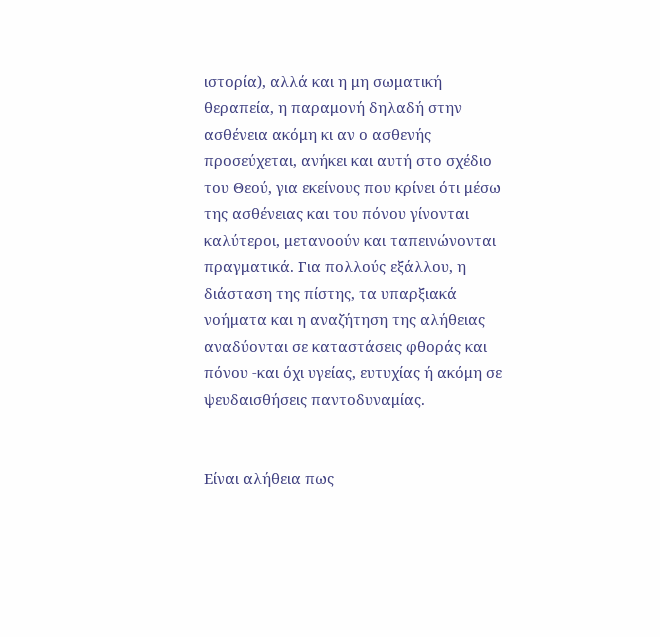ιστορία), αλλά και η μη σωματική θεραπεία, η παραμονή δηλαδή στην ασθένεια ακόμη κι αν ο ασθενής προσεύχεται, ανήκει και αυτή στο σχέδιο του Θεού, για εκείνους που κρίνει ότι μέσω της ασθένειας και του πόνου γίνονται καλύτεροι, μετανοούν και ταπεινώνονται πραγματικά. Για πολλούς εξάλλου, η διάσταση της πίστης, τα υπαρξιακά νοήματα και η αναζήτηση της αλήθειας αναδύονται σε καταστάσεις φθοράς και πόνου -και όχι υγείας, ευτυχίας ή ακόμη σε ψευδαισθήσεις παντοδυναμίας.


Είναι αλήθεια πως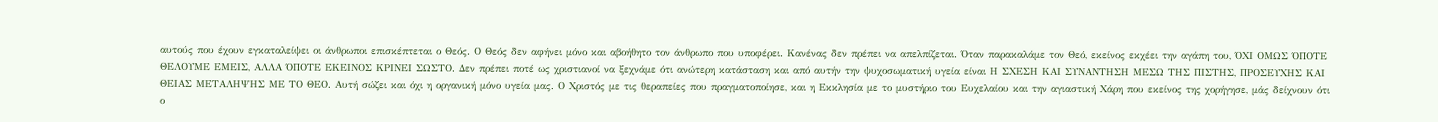αυτούς που έχουν εγκαταλείψει οι άνθρωποι επισκέπτεται ο Θεός. Ο Θεός δεν αφήνει μόνο και αβοήθητο τον άνθρωπο που υποφέρει. Κανένας δεν πρέπει να απελπίζεται. Όταν παρακαλάμε τον Θεό, εκείνος εκχέει την αγάπη του, ΌΧΙ ΟΜΩΣ ΌΠΟΤΕ ΘΕΛΟΥΜΕ ΕΜΕΙΣ, ΑΛΛΑ ΌΠΟΤΕ ΕΚΕΙΝΟΣ ΚΡΙΝΕΙ ΣΩΣΤΟ. Δεν πρέπει ποτέ ως χριστιανοί να ξεχνάμε ότι ανώτερη κατάσταση και από αυτήν την ψυχοσωματική υγεία είναι Η ΣΧΕΣΗ ΚΑΙ ΣΥΝΑΝΤΗΣΗ ΜΕΣΩ ΤΗΣ ΠΙΣΤΗΣ, ΠΡΟΣΕΥΧΗΣ ΚΑΙ ΘΕΙΑΣ ΜΕΤΑΛΗΨΗΣ ΜΕ ΤΟ ΘΕΟ. Αυτή σώζει και όχι η οργανική μόνο υγεία μας. Ο Χριστός με τις θεραπείες που πραγματοποίησε, και η Εκκλησία με το μυστήριο του Ευχελαίου και την αγιαστική Χάρη που εκείνος της χορήγησε, μάς δείχνουν ότι ο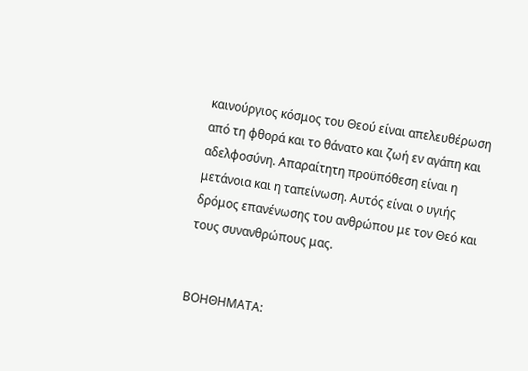καινούργιος κόσμος του Θεού είναι απελευθέρωση από τη φθορά και το θάνατο και ζωή εν αγάπη και αδελφοσύνη. Απαραίτητη προϋπόθεση είναι η μετάνοια και η ταπείνωση. Αυτός είναι ο υγιής δρόμος επανένωσης του ανθρώπου με τον Θεό και τους συνανθρώπους μας.


ΒΟΗΘΗΜΑΤΑ: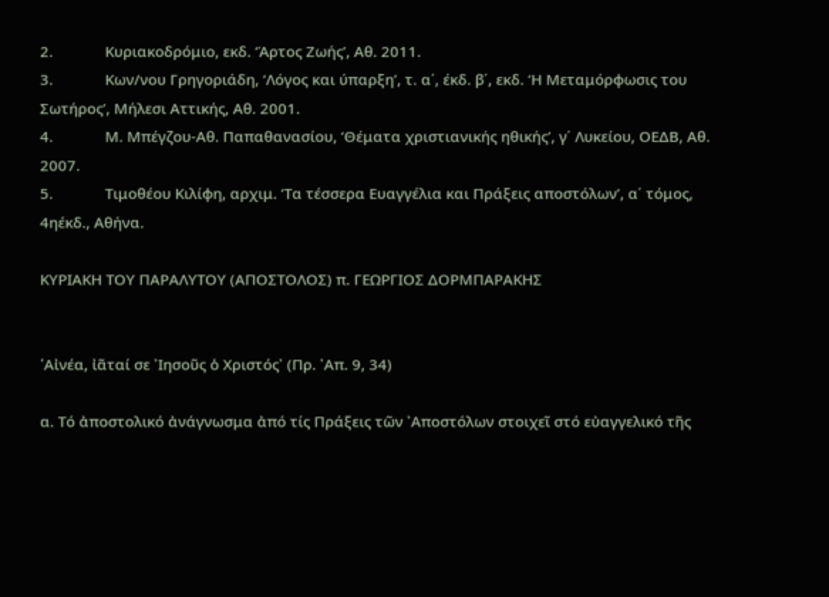2.             Κυριακοδρόμιο, εκδ. ‘Άρτος Ζωής’, Αθ. 2011.
3.             Κων/νου Γρηγοριάδη, ‘Λόγος και ύπαρξη’, τ. α΄, έκδ. β΄, εκδ. ‘Η Μεταμόρφωσις του Σωτήρος’, Μήλεσι Αττικής, Αθ. 2001.
4.             Μ. Μπέγζου-Αθ. Παπαθανασίου, ‘Θέματα χριστιανικής ηθικής’, γ΄ Λυκείου, ΟΕΔΒ, Αθ. 2007.
5.             Τιμοθέου Κιλίφη, αρχιμ. ‘Τα τέσσερα Ευαγγέλια και Πράξεις αποστόλων’, α΄ τόμος, 4ηέκδ., Αθήνα.

ΚΥΡΙΑΚΗ ΤΟΥ ΠΑΡΑΛΥΤΟΥ (ΑΠΟΣΤΟΛΟΣ) π. ΓΕΩΡΓΙΟΣ ΔΟΡΜΠΑΡΑΚΗΣ


῾Αἰνέα, ἰᾶταί σε ᾽Ιησοῦς ὁ Χριστός᾽ (Πρ. ᾽Απ. 9, 34)

α. Τό ἀποστολικό ἀνάγνωσμα ἀπό τίς Πράξεις τῶν ᾽Αποστόλων στοιχεῖ στό εὐαγγελικό τῆς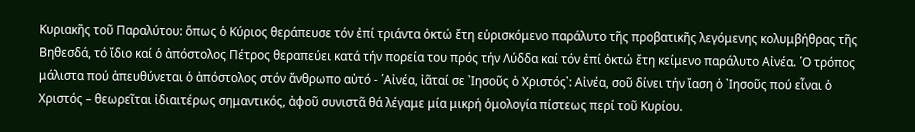Κυριακῆς τοῦ Παραλύτου: ὅπως ὁ Κύριος θεράπευσε τόν ἐπί τριάντα ὀκτώ ἔτη εὑρισκόμενο παράλυτο τῆς προβατικῆς λεγόμενης κολυμβήθρας τῆς Βηθεσδά, τό ἴδιο καί ὁ ἀπόστολος Πέτρος θεραπεύει κατά τήν πορεία του πρός τήν Λύδδα καί τόν ἐπί ὀκτώ ἔτη κείμενο παράλυτο Αἰνέα. ῾Ο τρόπος μάλιστα πού ἀπευθύνεται ὁ ἀπόστολος στόν ἄνθρωπο αὐτό - ῾Αἰνέα, ἰᾶταί σε ᾽Ιησοῦς ὁ Χριστός᾽: Αἰνέα, σοῦ δίνει τήν ἴαση ὁ ᾽Ιησοῦς πού εἶναι ὁ Χριστός – θεωρεῖται ἰδιαιτέρως σημαντικός, ἀφοῦ συνιστᾶ θά λέγαμε μία μικρή ὁμολογία πίστεως περί τοῦ Κυρίου.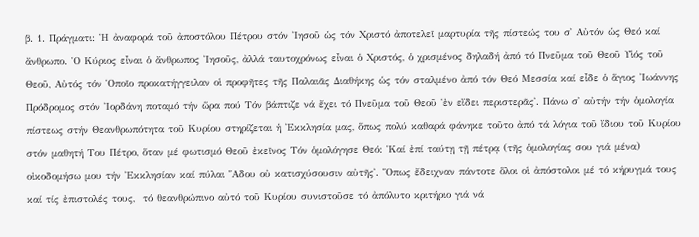β. 1. Πράγματι: ῾Η ἀναφορά τοῦ ἀποστόλου Πέτρου στόν ᾽Ιησοῦ ὡς τόν Χριστό ἀποτελεῖ μαρτυρία τῆς πίστεώς του σ᾽ Αὐτόν ὡς Θεό καί ἄνθρωπο. ῾Ο Κύριος εἶναι ὁ ἄνθρωπος ᾽Ιησοῦς, ἀλλά ταυτοχρόνως εἶναι ὁ Χριστός, ὁ χρισμένος δηλαδή ἀπό τό Πνεῦμα τοῦ Θεοῦ Υἱός τοῦ Θεοῦ, Αὐτός τόν ῾Οποῖο προκατήγγειλαν οἱ προφῆτες τῆς Παλαιᾶς Διαθήκης ὡς τόν σταλμένο ἀπό τόν Θεό Μεσσία καί εἶδε ὁ ἅγιος ᾽Ιωάννης Πρόδρομος στόν ᾽Ιορδάνη ποταμό τήν ὥρα πού Τόν βάπτιζε νά ἔχει τό Πνεῦμα τοῦ Θεοῦ ῾ἐν εἴδει περιστερᾶς᾽. Πάνω σ᾽ αὐτήν τήν ὁμολογία πίστεως στήν Θεανθρωπότητα τοῦ Κυρίου στηρίζεται ἡ ᾽Εκκλησία μας, ὅπως πολύ καθαρά φάνηκε τοῦτο ἀπό τά λόγια τοῦ ἴδιου τοῦ Κυρίου στόν μαθητή Του Πέτρο, ὅταν μέ φωτισμό Θεοῦ ἐκεῖνος Τόν ὁμολόγησε Θεό: ῾Καί ἐπί ταύτῃ τῇ πέτρᾳ (τῆς ὁμολογίας σου γιά μένα) οἰκοδομήσω μου τήν ᾽Εκκλησίαν καί πύλαι ῞Αδου οὐ κατισχύσουσιν αὐτῆς᾽. ῞Οπως ἔδειχναν πάντοτε ὅλοι οἱ ἀπόστολοι μέ τό κήρυγμά τους καί τίς ἐπιστολές τους,  τό θεανθρώπινο αὐτό τοῦ Κυρίου συνιστοῦσε τό ἀπόλυτο κριτήριο γιά νά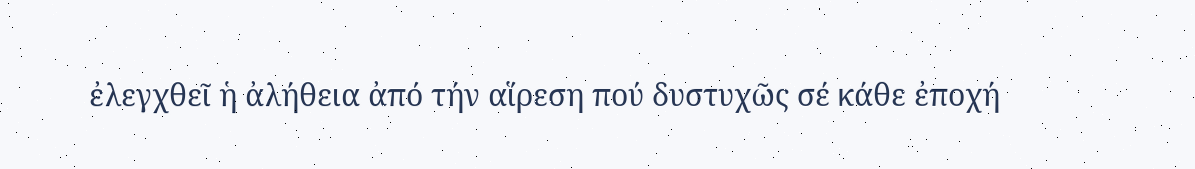ἐλεγχθεῖ ἡ ἀλήθεια ἀπό τήν αἵρεση πού δυστυχῶς σέ κάθε ἐποχή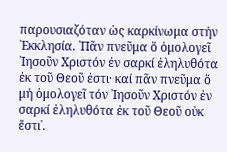παρουσιαζόταν ὡς καρκίνωμα στήν ᾽Εκκλησία. ῾Πᾶν πνεῦμα ὅ ὁμολογεῖ ᾽Ιησοῦν Χριστόν ἐν σαρκί ἐληλυθότα ἐκ τοῦ Θεοῦ ἐστι· καί πᾶν πνεῦμα ὅ μή ὁμολογεῖ τόν ᾽Ιησοῦν Χριστόν ἐν σαρκί ἐληλυθότα ἐκ τοῦ Θεοῦ οὐκ ἔστι᾽.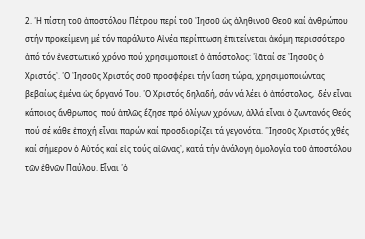2. ῾Η πίστη τοῦ ἀποστόλου Πέτρου περί τοῦ ᾽Ιησοῦ ὡς ἀληθινοῦ Θεοῦ καί ἀνθρώπου στήν προκείμενη μέ τόν παράλυτο Αἰνέα περίπτωση ἐπιτείνεται ἀκόμη περισσότερο ἀπό τόν ἐνεστωτικό χρόνο πού χρησιμοποιεῖ ὁ ἀπόστολος: ῾ἰᾶταί σε ᾽Ιησοῦς ὁ Χριστός᾽. ῾Ο ᾽Ιησοῦς Χριστός σοῦ προσφέρει τήν ἴαση τώρα, χρησιμοποιώντας βεβαίως ἐμένα ὡς ὄργανό Του. ῾Ο Χριστός δηλαδή, σάν νά λέει ὁ ἀπόστολος,  δέν εἶναι κάποιος ἄνθρωπος  πού ἁπλῶς ἔζησε πρό ὀλίγων χρόνων, ἀλλά εἶναι ὁ ζωντανός Θεός πού σέ κάθε ἐποχή εἶναι παρών καί προσδιορίζει τά γεγονότα. ῾᾽Ιησοῦς Χριστός χθές καί σήμερον ὁ Αὐτός καί εἰς τούς αἰῶνας᾽, κατά τήν ἀνάλογη ὁμολογία τοῦ ἀποστόλου τῶν ἐθνῶν Παύλου. Εἶναι ῾ὁ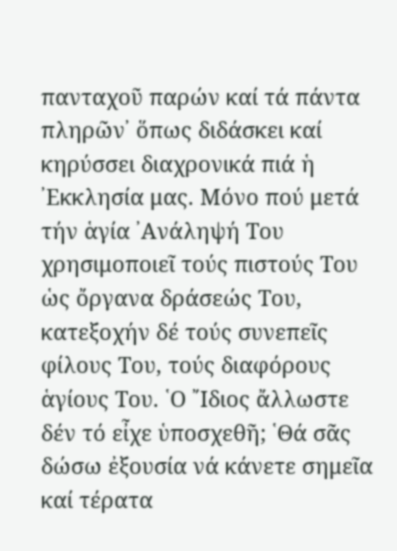πανταχοῦ παρών καί τά πάντα πληρῶν᾽ ὅπως διδάσκει καί κηρύσσει διαχρονικά πιά ἡ ᾽Εκκλησία μας. Μόνο πού μετά τήν ἁγία ᾽Ανάληψή Του χρησιμοποιεῖ τούς πιστούς Του ὡς ὄργανα δράσεώς Του, κατεξοχήν δέ τούς συνεπεῖς φίλους Του, τούς διαφόρους ἁγίους Του. ῾Ο ῎Ιδιος ἄλλωστε δέν τό εἶχε ὑποσχεθῆ; ῾Θά σᾶς δώσω ἐξουσία νά κάνετε σημεῖα καί τέρατα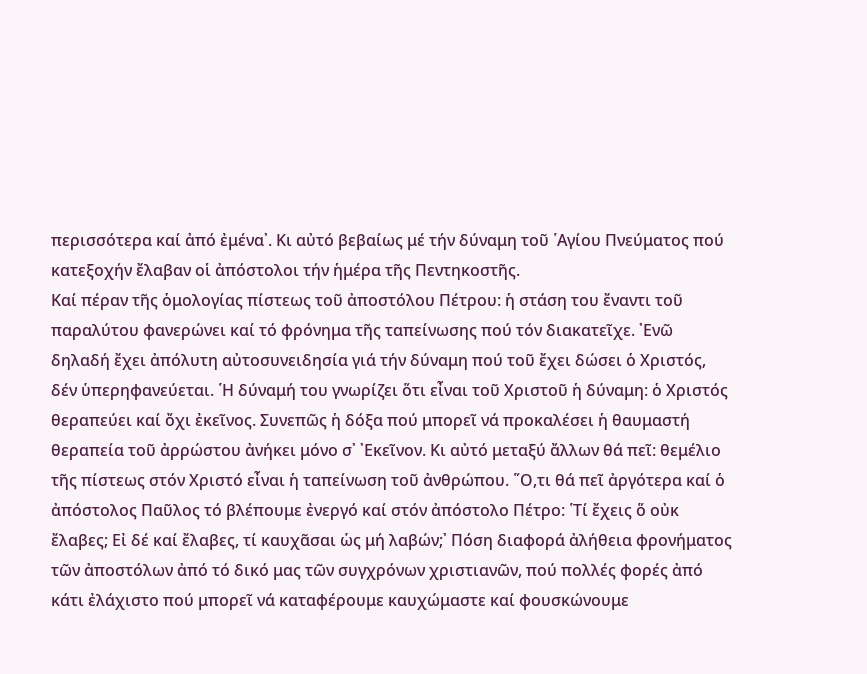περισσότερα καί ἀπό ἐμένα᾽. Κι αὐτό βεβαίως μέ τήν δύναμη τοῦ ῾Αγίου Πνεύματος πού κατεξοχήν ἔλαβαν οἱ ἀπόστολοι τήν ἡμέρα τῆς Πεντηκοστῆς.
Καί πέραν τῆς ὁμολογίας πίστεως τοῦ ἀποστόλου Πέτρου: ἡ στάση του ἔναντι τοῦ παραλύτου φανερώνει καί τό φρόνημα τῆς ταπείνωσης πού τόν διακατεῖχε. ᾽Ενῶ δηλαδή ἔχει ἀπόλυτη αὐτοσυνειδησία γιά τήν δύναμη πού τοῦ ἔχει δώσει ὁ Χριστός, δέν ὑπερηφανεύεται. ῾Η δύναμή του γνωρίζει ὅτι εἶναι τοῦ Χριστοῦ ἡ δύναμη: ὁ Χριστός θεραπεύει καί ὄχι ἐκεῖνος. Συνεπῶς ἡ δόξα πού μπορεῖ νά προκαλέσει ἡ θαυμαστή θεραπεία τοῦ ἀρρώστου ἀνήκει μόνο σ᾽ ᾽Εκεῖνον. Κι αὐτό μεταξύ ἄλλων θά πεῖ: θεμέλιο τῆς πίστεως στόν Χριστό εἶναι ἡ ταπείνωση τοῦ ἀνθρώπου. ῞Ο,τι θά πεῖ ἀργότερα καί ὁ ἀπόστολος Παῦλος τό βλέπουμε ἐνεργό καί στόν ἀπόστολο Πέτρο: ῾Τί ἔχεις ὅ οὐκ ἔλαβες; Εἰ δέ καί ἔλαβες, τί καυχᾶσαι ὡς μή λαβών;᾽ Πόση διαφορά ἀλήθεια φρονήματος τῶν ἀποστόλων ἀπό τό δικό μας τῶν συγχρόνων χριστιανῶν, πού πολλές φορές ἀπό κάτι ἐλάχιστο πού μπορεῖ νά καταφέρουμε καυχώμαστε καί φουσκώνουμε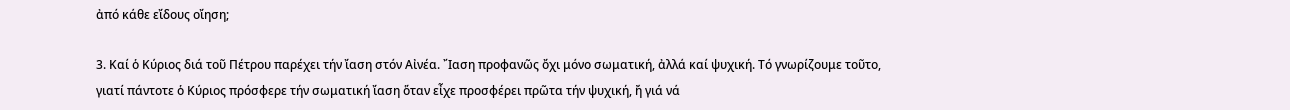ἀπό κάθε εἴδους οἴηση;

3. Καί ὁ Κύριος διά τοῦ Πέτρου παρέχει τήν ἴαση στόν Αἰνέα. ῎Ιαση προφανῶς ὄχι μόνο σωματική, ἀλλά καί ψυχική. Τό γνωρίζουμε τοῦτο, γιατί πάντοτε ὁ Κύριος πρόσφερε τήν σωματική ἴαση ὅταν εἶχε προσφέρει πρῶτα τήν ψυχική, ἤ γιά νά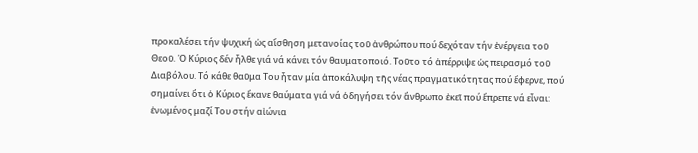προκαλέσει τήν ψυχική ὡς αἴσθηση μετανοίας τοῦ ἀνθρώπου πού δεχόταν τήν ἐνέργεια τοῦ Θεοῦ. ῾Ο Κύριος δέν ἦλθε γιά νά κάνει τόν θαυματοποιό. Τοῦτο τό ἀπέρριψε ὡς πειρασμό τοῦ Διαβόλου. Τό κάθε θαῦμα Του ἦταν μία ἀποκάλυψη τῆς νέας πραγματικότητας πού ἔφερνε, πού σημαίνει ὅτι ὁ Κύριος ἔκανε θαύματα γιά νά ὁδηγήσει τόν ἄνθρωπο ἐκεῖ πού ἔπρεπε νά εἶναι: ἑνωμένος μαζί Του στήν αἰώνια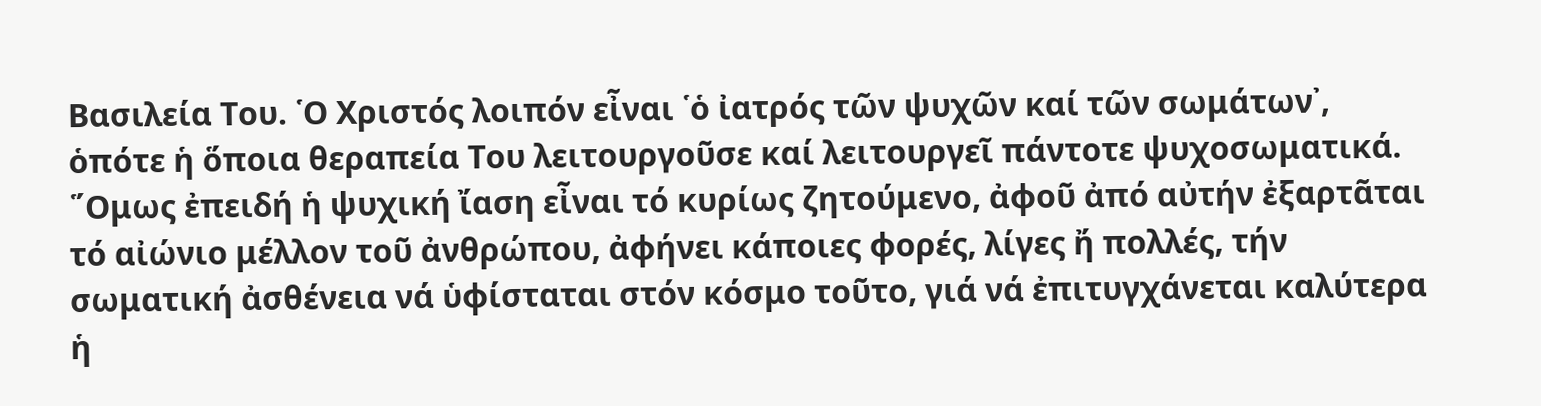Βασιλεία Του. ῾Ο Χριστός λοιπόν εἶναι ῾ὁ ἰατρός τῶν ψυχῶν καί τῶν σωμάτων᾽, ὁπότε ἡ ὅποια θεραπεία Του λειτουργοῦσε καί λειτουργεῖ πάντοτε ψυχοσωματικά. ῞Ομως ἐπειδή ἡ ψυχική ἴαση εἶναι τό κυρίως ζητούμενο, ἀφοῦ ἀπό αὐτήν ἐξαρτᾶται τό αἰώνιο μέλλον τοῦ ἀνθρώπου, ἀφήνει κάποιες φορές, λίγες ἤ πολλές, τήν σωματική ἀσθένεια νά ὑφίσταται στόν κόσμο τοῦτο, γιά νά ἐπιτυγχάνεται καλύτερα ἡ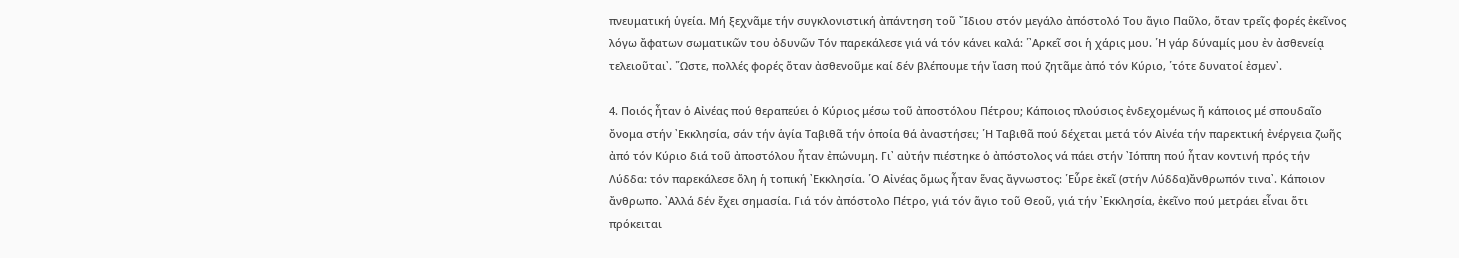πνευματική ὑγεία. Μή ξεχνᾶμε τήν συγκλονιστική ἀπάντηση τοῦ ῎Ιδιου στόν μεγάλο ἀπόστολό Του ἅγιο Παῦλο, ὅταν τρεῖς φορές ἐκεῖνος λόγω ἄφατων σωματικῶν του ὀδυνῶν Τόν παρεκάλεσε γιά νά τόν κάνει καλά: ῾᾽Αρκεῖ σοι ἡ χάρις μου. ῾Η γάρ δύναμίς μου ἐν ἀσθενείᾳ τελειοῦται᾽. ῞Ωστε, πολλές φορές ὅταν ἀσθενοῦμε καί δέν βλέπουμε τήν ἴαση πού ζητᾶμε ἀπό τόν Κύριο, ῾τότε δυνατοί ἐσμεν᾽.

4. Ποιός ἦταν ὁ Αἰνέας πού θεραπεύει ὁ Κύριος μέσω τοῦ ἀποστόλου Πέτρου; Κάποιος πλούσιος ἐνδεχομένως ἤ κάποιος μέ σπουδαῖο ὄνομα στήν ᾽Εκκλησία, σάν τήν ἁγία Ταβιθᾶ τήν ὁποία θά ἀναστήσει; ῾Η Ταβιθᾶ πού δέχεται μετά τόν Αἰνέα τήν παρεκτική ἐνέργεια ζωῆς ἀπό τόν Κύριο διά τοῦ ἀποστόλου ἦταν ἐπώνυμη. Γι᾽ αὐτήν πιέστηκε ὁ ἀπόστολος νά πάει στήν ᾽Ιόππη πού ἦταν κοντινή πρός τήν Λύδδα: τόν παρεκάλεσε ὅλη ἡ τοπική ᾽Εκκλησία. ῾Ο Αἰνέας ὅμως ἦταν ἕνας ἄγνωστος: ῾Εὗρε ἐκεῖ (στήν Λύδδα)ἄνθρωπόν τινα᾽. Κάποιον ἄνθρωπο. ᾽Αλλά δέν ἔχει σημασία. Γιά τόν ἀπόστολο Πέτρο, γιά τόν ἅγιο τοῦ Θεοῦ, γιά τήν ᾽Εκκλησία, ἐκεῖνο πού μετράει εἶναι ὅτι πρόκειται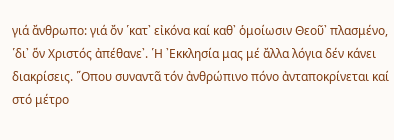γιά ἄνθρωπο: γιά ὄν ῾κατ᾽ εἰκόνα καί καθ᾽ ὁμοίωσιν Θεοῦ᾽ πλασμένο, ῾δι᾽ ὅν Χριστός ἀπέθανε᾽. ῾Η ᾽Εκκλησία μας μέ ἄλλα λόγια δέν κάνει διακρίσεις. ῞Οπου συναντᾶ τόν ἀνθρώπινο πόνο ἀνταποκρίνεται καί στό μέτρο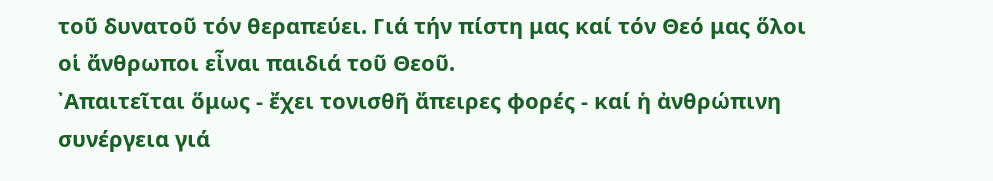τοῦ δυνατοῦ τόν θεραπεύει. Γιά τήν πίστη μας καί τόν Θεό μας ὅλοι οἱ ἄνθρωποι εἶναι παιδιά τοῦ Θεοῦ.
᾽Απαιτεῖται ὅμως - ἔχει τονισθῆ ἄπειρες φορές - καί ἡ ἀνθρώπινη συνέργεια γιά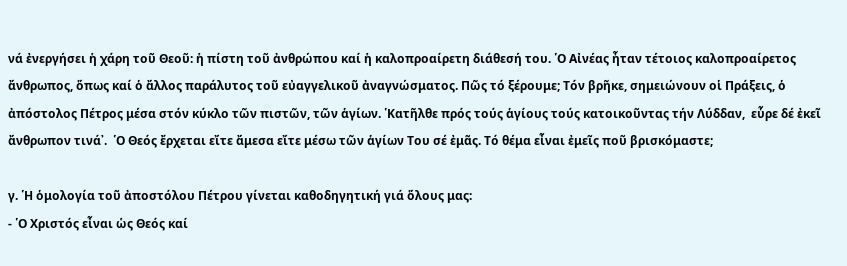νά ἐνεργήσει ἡ χάρη τοῦ Θεοῦ: ἡ πίστη τοῦ ἀνθρώπου καί ἡ καλοπροαίρετη διάθεσή του. ῾Ο Αἰνέας ἦταν τέτοιος καλοπροαίρετος ἄνθρωπος, ὅπως καί ὁ ἄλλος παράλυτος τοῦ εὐαγγελικοῦ ἀναγνώσματος. Πῶς τό ξέρουμε; Τόν βρῆκε, σημειώνουν οἱ Πράξεις, ὁ ἀπόστολος Πέτρος μέσα στόν κύκλο τῶν πιστῶν, τῶν ἁγίων. ῾Κατῆλθε πρός τούς ἁγίους τούς κατοικοῦντας τήν Λύδδαν,  εὗρε δέ ἐκεῖ ἄνθρωπον τινά᾽.  ῾Ο Θεός ἔρχεται εἴτε ἄμεσα εἴτε μέσω τῶν ἁγίων Του σέ ἐμᾶς. Τό θέμα εἶναι ἐμεῖς ποῦ βρισκόμαστε;

γ. ῾Η ὁμολογία τοῦ ἀποστόλου Πέτρου γίνεται καθοδηγητική γιά ὅλους μας:
- ῾Ο Χριστός εἶναι ὡς Θεός καί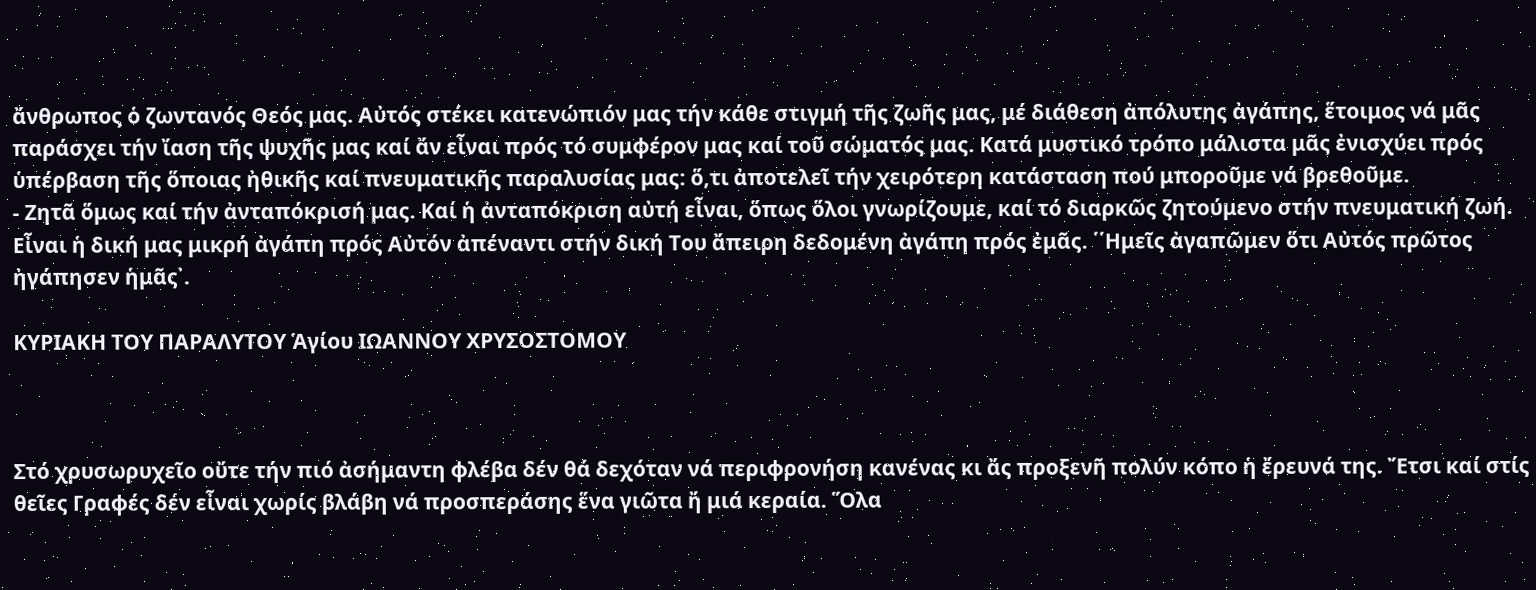ἄνθρωπος ὁ ζωντανός Θεός μας. Αὐτός στέκει κατενώπιόν μας τήν κάθε στιγμή τῆς ζωῆς μας, μέ διάθεση ἀπόλυτης ἀγάπης, ἕτοιμος νά μᾶς παράσχει τήν ἴαση τῆς ψυχῆς μας καί ἄν εἶναι πρός τό συμφέρον μας καί τοῦ σώματός μας. Κατά μυστικό τρόπο μάλιστα μᾶς ἐνισχύει πρός ὑπέρβαση τῆς ὅποιας ἠθικῆς καί πνευματικῆς παραλυσίας μας: ὅ,τι ἀποτελεῖ τήν χειρότερη κατάσταση πού μποροῦμε νά βρεθοῦμε.
- Ζητᾶ ὅμως καί τήν ἀνταπόκρισή μας. Καί ἡ ἀνταπόκριση αὐτή εἶναι, ὅπως ὅλοι γνωρίζουμε, καί τό διαρκῶς ζητούμενο στήν πνευματική ζωή. Εἶναι ἡ δική μας μικρή ἀγάπη πρός Αὐτόν ἀπέναντι στήν δική Του ἄπειρη δεδομένη ἀγάπη πρός ἐμᾶς. ῾῾Ημεῖς ἀγαπῶμεν ὅτι Αὐτός πρῶτος ἠγάπησεν ἡμᾶς᾽.

ΚΥΡΙΑΚΗ ΤΟΥ ΠΑΡΑΛΥΤΟΥ Ἁγίου ΙΩΑΝΝΟΥ ΧΡΥΣΟΣΤΟΜΟΥ



Στό χρυσωρυχεῖο οὔτε τήν πιό ἀσήμαντη φλέβα δέν θά δεχόταν νά περιφρονήση κανένας κι ἄς προξενῆ πολύν κόπο ἡ ἔρευνά της. Ἔτσι καί στίς θεῖες Γραφές δέν εἶναι χωρίς βλάβη νά προσπεράσης ἕνα γιῶτα ἤ μιά κεραία. Ὅλα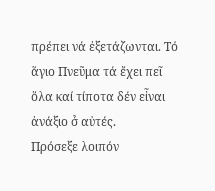πρέπει νά ἐξετάζωνται. Τό ἅγιο Πνεῦμα τά ἔχει πεῖ ὅλα καί τίποτα δέν εἶναι ἀνάξιο σ̉ αὐτές.
Πρόσεξε λοιπόν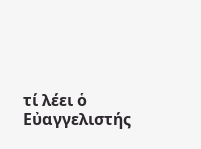τί λέει ὁ Εὐαγγελιστής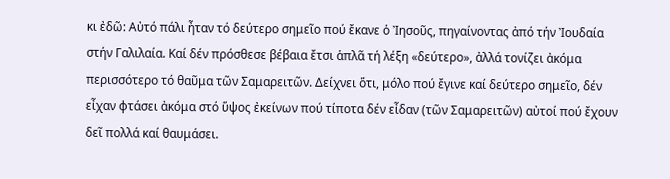κι ἐδῶ: Αὐτό πάλι ἦταν τό δεύτερο σημεῖο πού ἔκανε ὁ Ἰησοῦς, πηγαίνοντας ἀπό τήν Ἰουδαία στήν Γαλιλαία. Καί δέν πρόσθεσε βέβαια ἔτσι ἁπλᾶ τή λέξη «δεύτερο», ἀλλά τονίζει ἀκόμα περισσότερο τό θαῦμα τῶν Σαμαρειτῶν. Δείχνει ὅτι, μόλο πού ἔγινε καί δεύτερο σημεῖο, δέν εἶχαν φτάσει ἀκόμα στό ὕψος ἐκείνων πού τίποτα δέν εἶδαν (τῶν Σαμαρειτῶν) αὐτοί πού ἔχουν δεῖ πολλά καί θαυμάσει.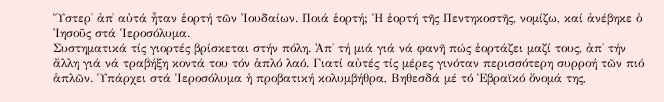Ὕστερ̉ ἀπ̉ αὐτά ἦταν ἑορτή τῶν Ἰουδαίων. Ποιά ἑορτή; Ἡ ἑορτή τῆς Πεντηκοστῆς, νομίζω, καί ἀνέβηκε ὁ Ἰησοῦς στά Ἱεροσόλυμα.
Συστηματικά τίς γιορτές βρίσκεται στήν πόλη. Ἀπ̉ τή μιά γιά νά φανῆ πώς ἑορτάζει μαζί τους, ἀπ̉ τήν ἄλλη γιά νά τραβήξη κοντά του τόν ἁπλό λαό. Γιατί αὐτές τίς μέρες γινόταν περισσότερη συρροή τῶν πιό ἁπλῶν. Ὑπάρχει στά Ἱεροσόλυμα ἡ προβατική κολυμβήθρα, Βηθεσδά μέ τό Ἑβραϊκό ὄνομά της,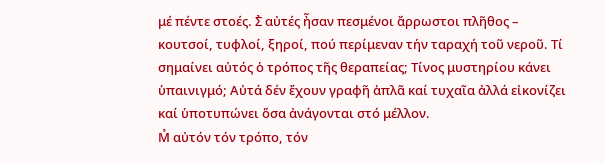μέ πέντε στοές. Σ̉ αὐτές ἦσαν πεσμένοι ἄρρωστοι πλῆθος – κουτσοί, τυφλοί, ξηροί, πού περίμεναν τήν ταραχή τοῦ νεροῦ. Τί σημαίνει αὐτός ὁ τρόπος τῆς θεραπείας; Τίνος μυστηρίου κάνει ὑπαινιγμό; Αὐτά δέν ἔχουν γραφῆ ἁπλᾶ καί τυχαῖα ἀλλά εἰκονίζει καί ὑποτυπώνει ὅσα ἀνάγονται στό μέλλον.
Μ̉ αὐτόν τόν τρόπο, τόν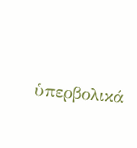ὑπερβολικά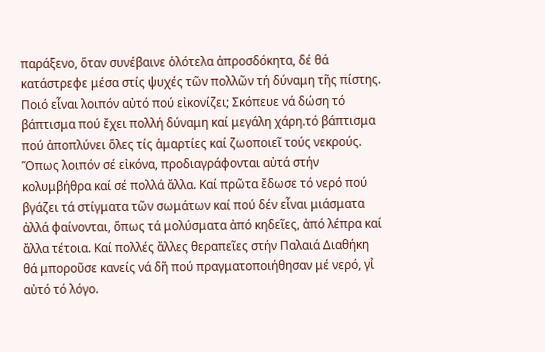παράξενο, ὅταν συνέβαινε ὁλότελα ἀπροσδόκητα, δέ θά κατάστρεφε μέσα στίς ψυχές τῶν πολλῶν τή δύναμη τῆς πίστης. Ποιό εἶναι λοιπόν αὐτό πού εἰκονίζει; Σκόπευε νά δώση τό βάπτισμα πού ἔχει πολλή δύναμη καί μεγάλη χάρη.τό βάπτισμα πού ἀποπλύνει ὅλες τίς ἁμαρτίες καί ζωοποιεῖ τούς νεκρούς. Ὅπως λοιπόν σέ εἰκόνα, προδιαγράφονται αὐτά στήν κολυμβήθρα καί σέ πολλά ἄλλα. Καί πρῶτα ἔδωσε τό νερό πού βγάζει τά στίγματα τῶν σωμάτων καί πού δέν εἶναι μιάσματα ἀλλά φαίνονται, ὅπως τά μολύσματα ἀπό κηδεῖες, ἀπό λέπρα καί ἄλλα τέτοια. Καί πολλές ἄλλες θεραπεῖες στήν Παλαιά Διαθήκη θά μποροῦσε κανείς νά δῆ πού πραγματοποιήθησαν μέ νερό, γι̉ αὐτό τό λόγο.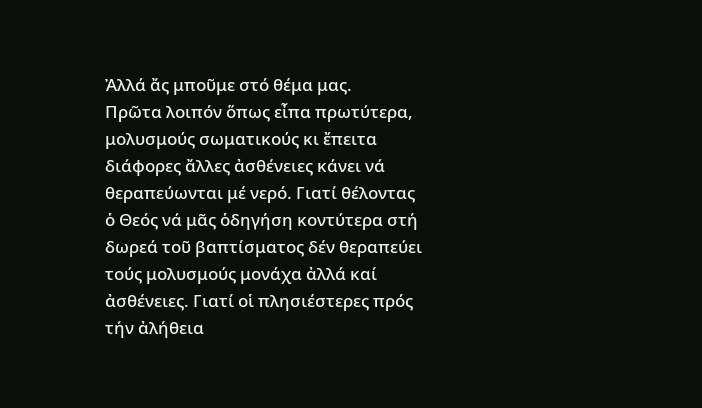Ἀλλά ἄς μποῦμε στό θέμα μας.
Πρῶτα λοιπόν ὅπως εἶπα πρωτύτερα, μολυσμούς σωματικούς κι ἔπειτα διάφορες ἄλλες ἀσθένειες κάνει νά θεραπεύωνται μέ νερό. Γιατί θέλοντας ὁ Θεός νά μᾶς ὁδηγήση κοντύτερα στή δωρεά τοῦ βαπτίσματος δέν θεραπεύει τούς μολυσμούς μονάχα ἀλλά καί ἀσθένειες. Γιατί οἱ πλησιέστερες πρός τήν ἀλήθεια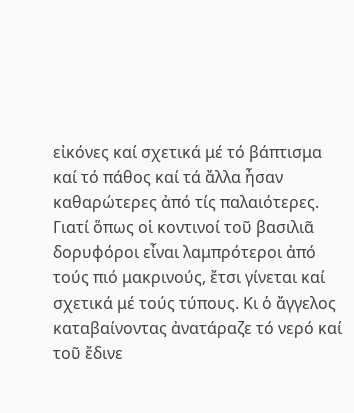εἰκόνες καί σχετικά μέ τό βάπτισμα καί τό πάθος καί τά ἄλλα ἦσαν καθαρώτερες ἀπό τίς παλαιότερες. Γιατί ὅπως οἱ κοντινοί τοῦ βασιλιᾶ δορυφόροι εἶναι λαμπρότεροι ἀπό τούς πιό μακρινούς, ἔτσι γίνεται καί σχετικά μέ τούς τύπους. Κι ὁ ἄγγελος καταβαίνοντας ἀνατάραζε τό νερό καί τοῦ ἔδινε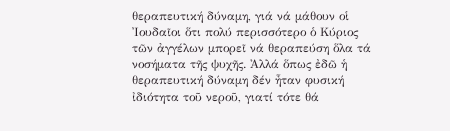θεραπευτική δύναμη, γιά νά μάθουν οἱ Ἰουδαῖοι ὅτι πολύ περισσότερο ὁ Κύριος τῶν ἀγγέλων μπορεῖ νά θεραπεύση ὅλα τά νοσήματα τῆς ψυχῆς. Ἀλλά ὅπως ἐδῶ ἡ θεραπευτική δύναμη δέν ἦταν φυσική ἰδιότητα τοῦ νεροῦ, γιατί τότε θά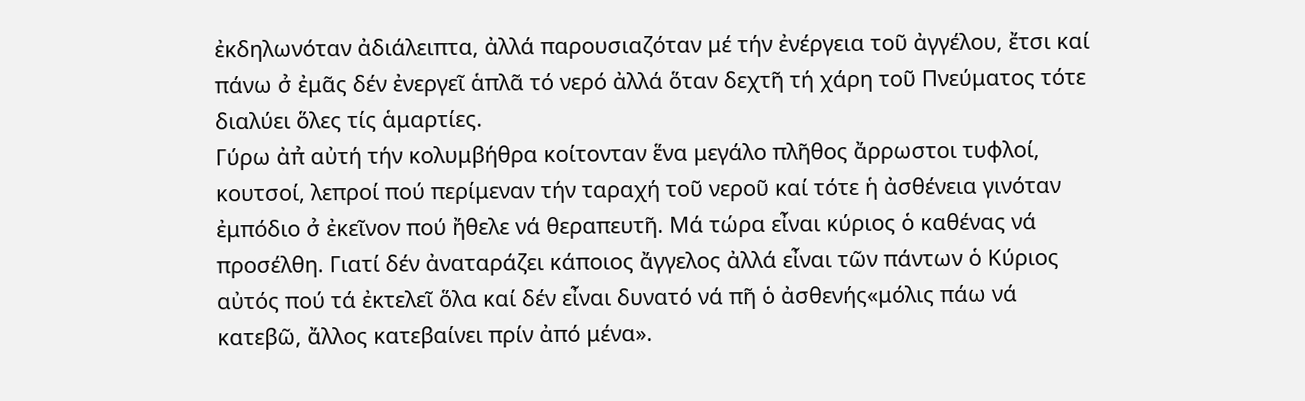ἐκδηλωνόταν ἀδιάλειπτα, ἀλλά παρουσιαζόταν μέ τήν ἐνέργεια τοῦ ἀγγέλου, ἔτσι καί πάνω σ̉ ἐμᾶς δέν ἐνεργεῖ ἁπλᾶ τό νερό ἀλλά ὅταν δεχτῆ τή χάρη τοῦ Πνεύματος τότε διαλύει ὅλες τίς ἁμαρτίες.
Γύρω ἀπ̉ αὐτή τήν κολυμβήθρα κοίτονταν ἕνα μεγάλο πλῆθος ἄρρωστοι τυφλοί, κουτσοί, λεπροί πού περίμεναν τήν ταραχή τοῦ νεροῦ καί τότε ἡ ἀσθένεια γινόταν ἐμπόδιο σ̉ ἐκεῖνον πού ἤθελε νά θεραπευτῆ. Μά τώρα εἶναι κύριος ὁ καθένας νά προσέλθη. Γιατί δέν ἀναταράζει κάποιος ἄγγελος ἀλλά εἶναι τῶν πάντων ὁ Κύριος αὐτός πού τά ἐκτελεῖ ὅλα καί δέν εἶναι δυνατό νά πῆ ὁ ἀσθενής«μόλις πάω νά κατεβῶ, ἄλλος κατεβαίνει πρίν ἀπό μένα».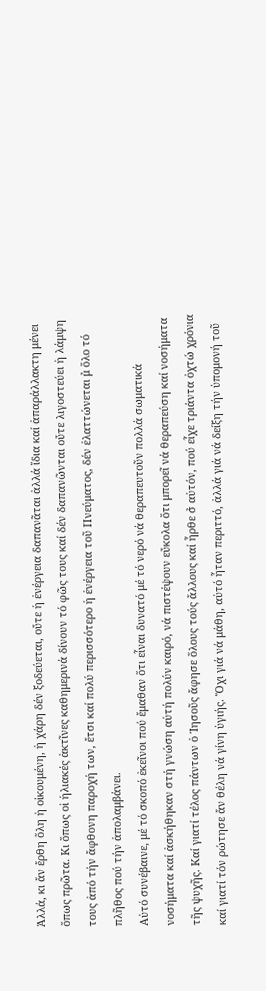Ἀλλά, κι ἄν ἔρθη ὅλη ἡ οἰκουμένη, ἡ χάρη δέν ξοδεύεται, οὔτε ἡ ἐνέργεια δαπανᾶται ἀλλά ἴδια καί ἀπαράλλακτη μένει ὅπως πρῶτα. Κι ὅπως οἱ ἡλιακές ἀκτῖνες καθημερινά δίνουν τό φῶς τους καί δέν δαπανῶνται οὔτε λιγοστεύει ἡ λάμψη τους ἀπό τήν ἄφθονη παροχή των, ἔτσι καί πολύ περισσότερο ἡ ἐνέργεια τοῦ Πνεύματος, δέν ἐλαττώνεται μ̉ ὅλο τό πλῆθος πού τήν ἀπολαμβάνει.
Αὐτό συνέβαινε, μέ τό σκοπό ἐκεῖνοι πού ἔμαθαν ὅτι εἶναι δυνατό μέ τό νερό νά θεραπευτοῦν πολλά σωματικά νοσήματα καί ἀσκήθηκαν στή γνώση αὐτή πολύν καιρό, νά πιστέψουν εὔκολα ὅτι μπορεῖ νά θεραπεύση καί νοσήματα τῆς ψυχῆς. Καί γιατί τέλος πάντων ὁ Ἰησοῦς ἄφησε ὅλους τούς ἄλλους καί ἦρθε σ̉ αὐτόν, πού εἶχε τριάντα ὀχτώ χρόνια καί γιατί τόν ρώτησε ἄν θέλη νά γίνη ὑγιής. Ὄχι γιά νά μάθη, αὐτό ἦταν περιττό, ἀλλά γιά νά δείξη τήν ὑπομονή τοῦ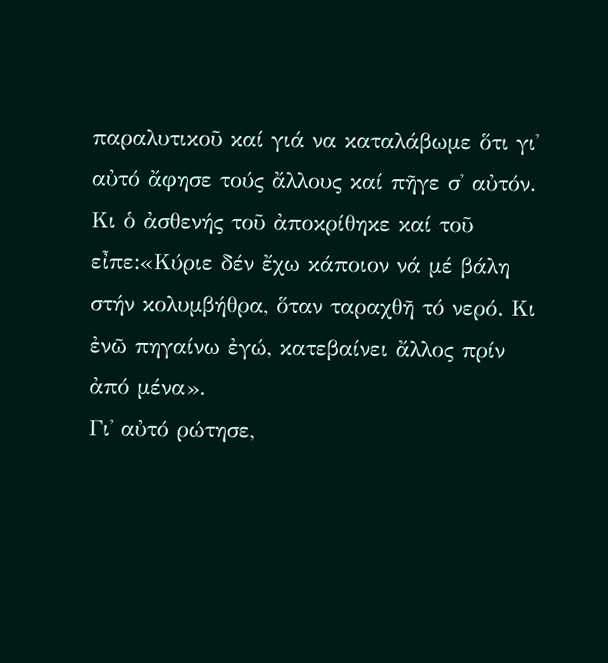παραλυτικοῦ καί γιά να καταλάβωμε ὅτι γι̉ αὐτό ἄφησε τούς ἄλλους καί πῆγε σ̉ αὐτόν. Κι ὁ ἀσθενής τοῦ ἀποκρίθηκε καί τοῦ εἶπε:«Κύριε δέν ἔχω κάποιον νά μέ βάλη στήν κολυμβήθρα, ὅταν ταραχθῆ τό νερό. Κι ἐνῶ πηγαίνω ἐγώ, κατεβαίνει ἄλλος πρίν ἀπό μένα».
Γι̉ αὐτό ρώτησε,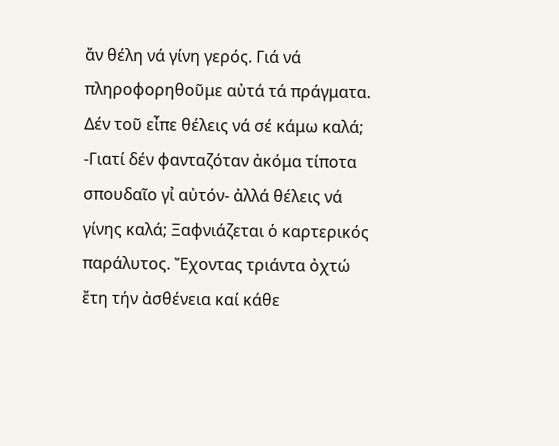ἄν θέλη νά γίνη γερός. Γιά νά πληροφορηθοῦμε αὐτά τά πράγματα. Δέν τοῦ εἶπε θέλεις νά σέ κάμω καλά; -Γιατί δέν φανταζόταν ἀκόμα τίποτα σπουδαῖο γι̉ αὐτόν- ἀλλά θέλεις νά γίνης καλά; Ξαφνιάζεται ὁ καρτερικός παράλυτος. Ἔχοντας τριάντα ὀχτώ ἔτη τήν ἀσθένεια καί κάθε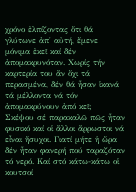χρόνο ἐλπίζοντας ὅτι θά γλύτωνε ἀπ̉ αὐτή, ἔμενε μόνιμα ἐκεῖ καί δέν ἀπομακρυνόταν. Χωρίς τήν καρτερία του ἄν ὄχι τά περασμένα, δέν θά ἦσαν ἱκανά τά μέλλοντα νά τόν ἀπομακρύνουν ἀπό κεῖ;
Σκέψου σέ παρακαλῶ πῶς ἦταν φυσικό καί οἱ ἄλλοι ἄρρωστοι νά εἶναι ἥσυχοι. Γιατί μήτε ἡ ὥρα δέν ἦταν φανερή πού ταραζόταν τό νερό. Καί στό κάτω-κάτω οἱ κουτσοί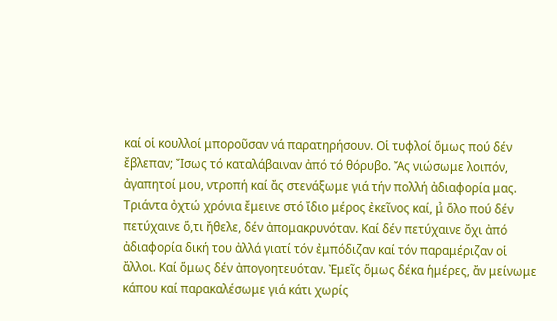καί οἱ κουλλοί μποροῦσαν νά παρατηρήσουν. Οἱ τυφλοί ὅμως πού δέν ἔβλεπαν; Ἴσως τό καταλάβαιναν ἀπό τό θόρυβο. Ἄς νιώσωμε λοιπόν, ἀγαπητοί μου, ντροπή καί ἄς στενάξωμε γιά τήν πολλή ἀδιαφορία μας. Τριάντα ὀχτώ χρόνια ἔμεινε στό ἴδιο μέρος ἐκεῖνος καί, μ̉ ὅλο πού δέν πετύχαινε ὅ,τι ἤθελε, δέν ἀπομακρυνόταν. Καί δέν πετύχαινε ὄχι ἀπό ἀδιαφορία δική του ἀλλά γιατί τόν ἐμπόδιζαν καί τόν παραμέριζαν οἱ ἄλλοι. Καί ὅμως δέν ἀπογοητευόταν. Ἐμεῖς ὅμως δέκα ἡμέρες, ἄν μείνωμε κάπου καί παρακαλέσωμε γιά κάτι χωρίς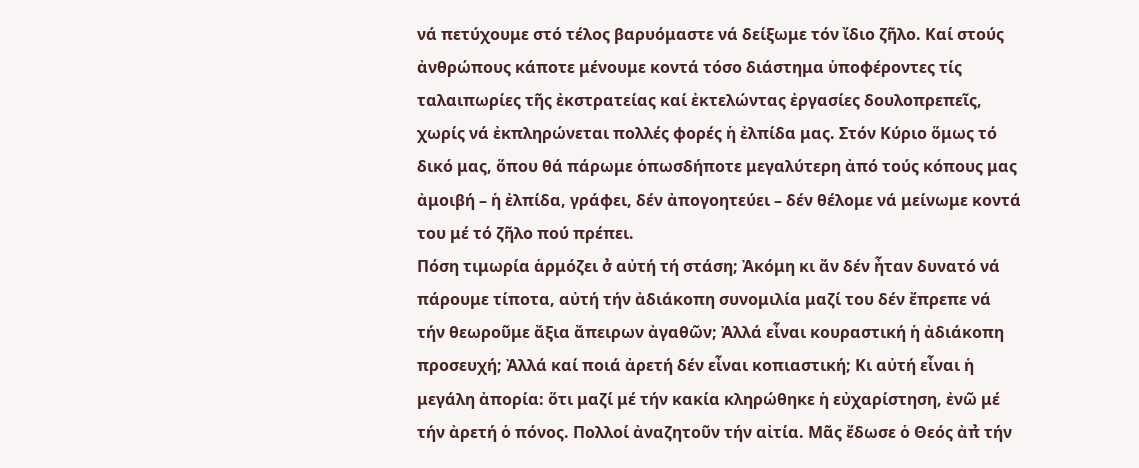νά πετύχουμε στό τέλος βαρυόμαστε νά δείξωμε τόν ἴδιο ζῆλο. Καί στούς ἀνθρώπους κάποτε μένουμε κοντά τόσο διάστημα ὑποφέροντες τίς ταλαιπωρίες τῆς ἐκστρατείας καί ἐκτελώντας ἐργασίες δουλοπρεπεῖς, χωρίς νά ἐκπληρώνεται πολλές φορές ἡ ἐλπίδα μας. Στόν Κύριο ὅμως τό δικό μας, ὅπου θά πάρωμε ὁπωσδήποτε μεγαλύτερη ἀπό τούς κόπους μας ἀμοιβή – ἡ ἐλπίδα, γράφει, δέν ἀπογοητεύει – δέν θέλομε νά μείνωμε κοντά του μέ τό ζῆλο πού πρέπει.
Πόση τιμωρία ἁρμόζει σ̉ αὐτή τή στάση; Ἀκόμη κι ἄν δέν ἦταν δυνατό νά πάρουμε τίποτα, αὐτή τήν ἀδιάκοπη συνομιλία μαζί του δέν ἔπρεπε νά τήν θεωροῦμε ἄξια ἄπειρων ἀγαθῶν; Ἀλλά εἶναι κουραστική ἡ ἀδιάκοπη προσευχή; Ἀλλά καί ποιά ἀρετή δέν εἶναι κοπιαστική; Κι αὐτή εἶναι ἡ μεγάλη ἀπορία: ὅτι μαζί μέ τήν κακία κληρώθηκε ἡ εὐχαρίστηση, ἐνῶ μέ τήν ἀρετή ὁ πόνος. Πολλοί ἀναζητοῦν τήν αἰτία. Μᾶς ἔδωσε ὁ Θεός ἀπ̉ τήν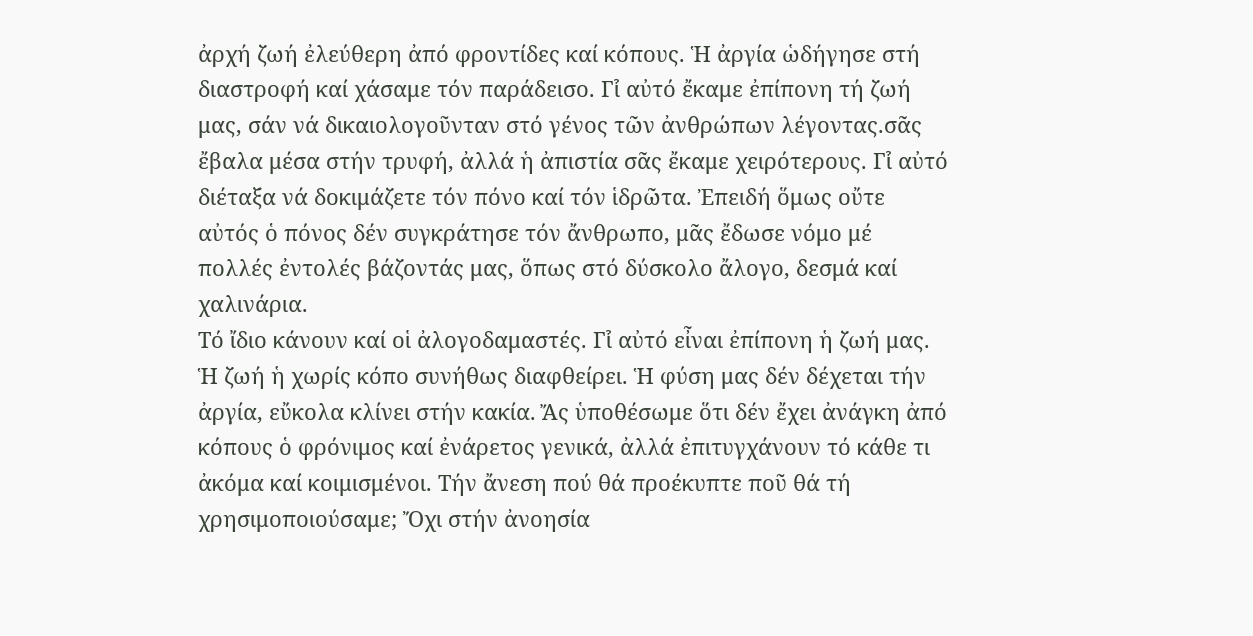ἀρχή ζωή ἐλεύθερη ἀπό φροντίδες καί κόπους. Ἡ ἀργία ὡδήγησε στή διαστροφή καί χάσαμε τόν παράδεισο. Γι̉ αὐτό ἔκαμε ἐπίπονη τή ζωή μας, σάν νά δικαιολογοῦνταν στό γένος τῶν ἀνθρώπων λέγοντας.σᾶς ἔβαλα μέσα στήν τρυφή, ἀλλά ἡ ἀπιστία σᾶς ἔκαμε χειρότερους. Γι̉ αὐτό διέταξα νά δοκιμάζετε τόν πόνο καί τόν ἱδρῶτα. Ἐπειδή ὅμως οὔτε αὐτός ὁ πόνος δέν συγκράτησε τόν ἄνθρωπο, μᾶς ἔδωσε νόμο μέ πολλές ἐντολές βάζοντάς μας, ὅπως στό δύσκολο ἄλογο, δεσμά καί χαλινάρια.
Τό ἴδιο κάνουν καί οἱ ἀλογοδαμαστές. Γι̉ αὐτό εἶναι ἐπίπονη ἡ ζωή μας. Ἡ ζωή ἡ χωρίς κόπο συνήθως διαφθείρει. Ἡ φύση μας δέν δέχεται τήν ἀργία, εὔκολα κλίνει στήν κακία. Ἄς ὑποθέσωμε ὅτι δέν ἔχει ἀνάγκη ἀπό κόπους ὁ φρόνιμος καί ἐνάρετος γενικά, ἀλλά ἐπιτυγχάνουν τό κάθε τι ἀκόμα καί κοιμισμένοι. Τήν ἄνεση πού θά προέκυπτε ποῦ θά τή χρησιμοποιούσαμε; Ὄχι στήν ἀνοησία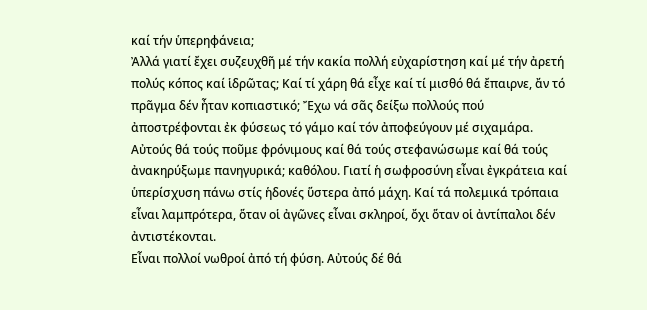καί τήν ὑπερηφάνεια;
Ἀλλά γιατί ἔχει συζευχθῆ μέ τήν κακία πολλή εὐχαρίστηση καί μέ τήν ἀρετή πολύς κόπος καί ἱδρῶτας; Καί τί χάρη θά εἶχε καί τί μισθό θά ἔπαιρνε, ἄν τό πρᾶγμα δέν ἦταν κοπιαστικό; Ἔχω νά σᾶς δείξω πολλούς πού ἀποστρέφονται ἐκ φύσεως τό γάμο καί τόν ἀποφεύγουν μέ σιχαμάρα. Αὐτούς θά τούς ποῦμε φρόνιμους καί θά τούς στεφανώσωμε καί θά τούς ἀνακηρύξωμε πανηγυρικά; καθόλου. Γιατί ἡ σωφροσύνη εἶναι ἐγκράτεια καί ὑπερίσχυση πάνω στίς ἡδονές ὕστερα ἀπό μάχη. Καί τά πολεμικά τρόπαια εἶναι λαμπρότερα, ὅταν οἱ ἀγῶνες εἶναι σκληροί, ὄχι ὅταν οἱ ἀντίπαλοι δέν ἀντιστέκονται.
Εἶναι πολλοί νωθροί ἀπό τή φύση. Αὐτούς δέ θά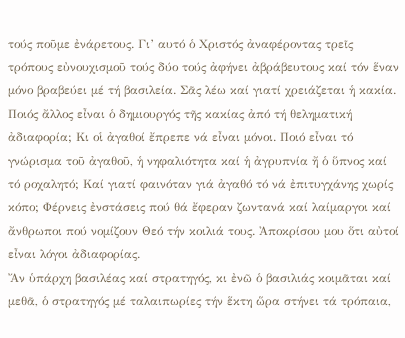τούς ποῦμε ἐνάρετους. Γι’ αυτό ὁ Χριστός ἀναφέροντας τρεῖς τρόπους εὐνουχισμοῦ τούς δύο τούς ἀφήνει ἀβράβευτους καί τόν ἕναν μόνο βραβεύει μέ τή βασιλεία. Σᾶς λέω καί γιατί χρειάζεται ἡ κακία. Ποιός ἄλλος εἶναι ὁ δημιουργός τῆς κακίας ἀπό τή θεληματική ἀδιαφορία; Κι οἱ ἀγαθοί ἔπρεπε νά εἶναι μόνοι. Ποιό εἶναι τό γνώρισμα τοῦ ἀγαθοῦ, ἡ νηφαλιότητα καί ἡ ἀγρυπνία ἤ ὁ ὕπνος καί τό ροχαλητό; Καί γιατί φαινόταν γιά ἀγαθό τό νά ἐπιτυγχάνης χωρίς κόπο; Φέρνεις ἐνστάσεις πού θά ἔφεραν ζωντανά καί λαίμαργοι καί ἄνθρωποι πού νομίζουν Θεό τήν κοιλιά τους. Ἀποκρίσου μου ὅτι αὐτοί εἶναι λόγοι ἀδιαφορίας.
Ἄν ὑπάρχη βασιλέας καί στρατηγός, κι ἐνῶ ὁ βασιλιάς κοιμᾶται καί μεθᾶ, ὁ στρατηγός μέ ταλαιπωρίες τήν ἕκτη ὥρα στήνει τά τρόπαια,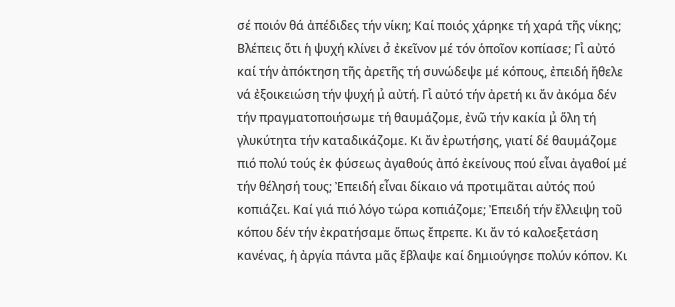σέ ποιόν θά ἀπέδιδες τήν νίκη; Καί ποιός χάρηκε τή χαρά τῆς νίκης; Βλέπεις ὅτι ἡ ψυχή κλίνει σ̉ ἐκεῖνον μέ τόν ὁποῖον κοπίασε; Γι̉ αὐτό καί τήν ἀπόκτηση τῆς ἀρετῆς τή συνώδεψε μέ κόπους, ἐπειδή ἤθελε νά ἐξοικειώση τήν ψυχή μ̉ αὐτή. Γι̉ αὐτό τήν ἀρετή κι ἄν ἀκόμα δέν τήν πραγματοποιήσωμε τή θαυμάζομε, ἐνῶ τήν κακία μ̉ ὅλη τή γλυκύτητα τήν καταδικάζομε. Κι ἄν ἐρωτήσης, γιατί δέ θαυμάζομε πιό πολύ τούς ἐκ φύσεως ἀγαθούς ἀπό ἐκείνους πού εἶναι ἀγαθοί μέ τήν θέλησή τους; Ἐπειδή εἶναι δίκαιο νά προτιμᾶται αὐτός πού κοπιάζει. Καί γιά πιό λόγο τώρα κοπιάζομε; Ἐπειδή τήν ἔλλειψη τοῦ κόπου δέν τήν ἐκρατήσαμε ὅπως ἔπρεπε. Κι ἄν τό καλοεξετάση κανένας, ἡ ἀργία πάντα μᾶς ἔβλαψε καί δημιούγησε πολύν κόπον. Κι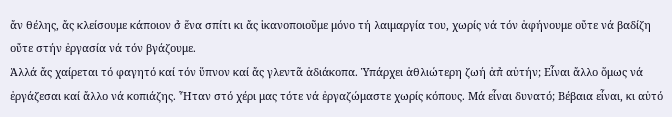ἄν θέλης, ἄς κλείσουμε κάποιον σ̉ ἕνα σπίτι κι ἄς ἱκανοποιοῦμε μόνο τή λαιμαργία του, χωρίς νά τόν ἀφήνουμε οὔτε νά βαδίζη οὔτε στήν ἐργασία νά τόν βγάζουμε.
Ἀλλά ἄς χαίρεται τό φαγητό καί τόν ὕπνον καί ἄς γλεντᾶ ἀδιάκοπα. Ὑπάρχει ἀθλιώτερη ζωή ἀπ̉ αὐτήν; Εἶναι ἄλλο ὅμως νά ἐργάζεσαι καί ἄλλο νά κοπιάζης. Ἦταν στό χέρι μας τότε νά ἐργαζώμαστε χωρίς κόπους. Μά εἶναι δυνατό; Βέβαια εἶναι, κι αὐτό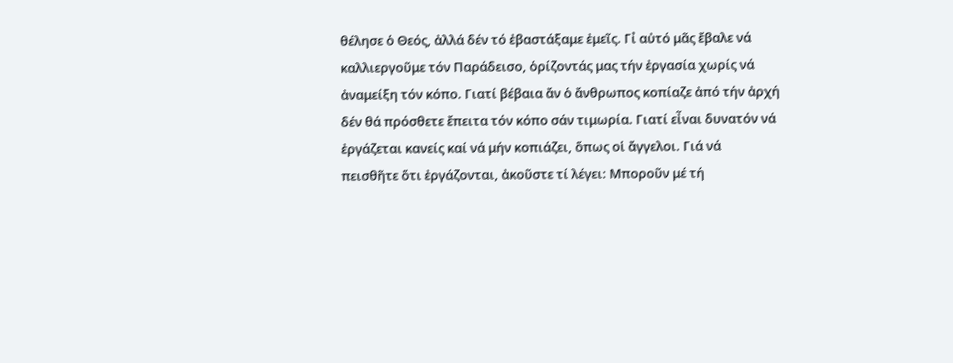θέλησε ὁ Θεός, ἀλλά δέν τό ἐβαστάξαμε ἐμεῖς. Γι̉ αὐτό μᾶς ἔβαλε νά καλλιεργοῦμε τόν Παράδεισο, ὁρίζοντάς μας τήν ἐργασία χωρίς νά ἀναμείξη τόν κόπο. Γιατί βέβαια ἄν ὁ ἄνθρωπος κοπίαζε ἀπό τήν ἀρχή δέν θά πρόσθετε ἔπειτα τόν κόπο σάν τιμωρία. Γιατί εἶναι δυνατόν νά ἐργάζεται κανείς καί νά μήν κοπιάζει, ὅπως οἱ ἄγγελοι. Γιά νά πεισθῆτε ὅτι ἐργάζονται, ἀκοῦστε τί λέγει: Μποροῦν μέ τή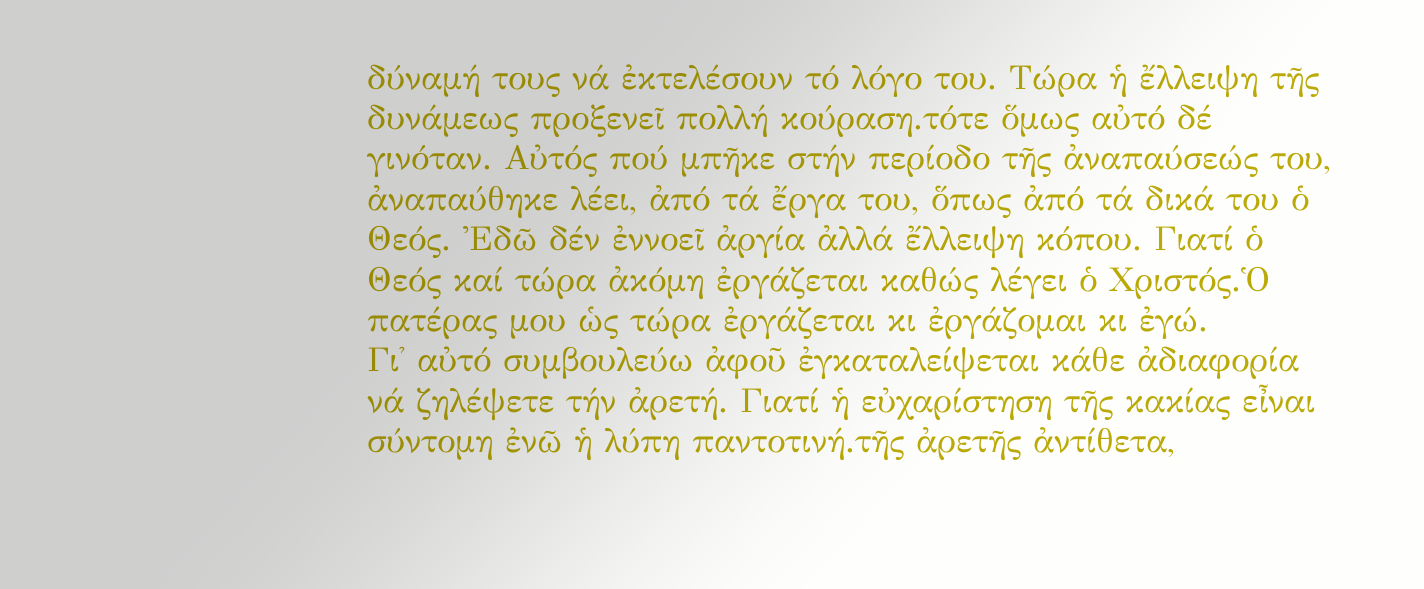δύναμή τους νά ἐκτελέσουν τό λόγο του. Τώρα ἡ ἔλλειψη τῆς δυνάμεως προξενεῖ πολλή κούραση.τότε ὅμως αὐτό δέ γινόταν. Αὐτός πού μπῆκε στήν περίοδο τῆς ἀναπαύσεώς του, ἀναπαύθηκε λέει, ἀπό τά ἔργα του, ὅπως ἀπό τά δικά του ὁ Θεός. Ἐδῶ δέν ἐννοεῖ ἀργία ἀλλά ἔλλειψη κόπου. Γιατί ὁ Θεός καί τώρα ἀκόμη ἐργάζεται καθώς λέγει ὁ Χριστός.Ὁ πατέρας μου ὡς τώρα ἐργάζεται κι ἐργάζομαι κι ἐγώ.
Γι̉ αὐτό συμβουλεύω ἀφοῦ ἐγκαταλείψεται κάθε ἀδιαφορία νά ζηλέψετε τήν ἀρετή. Γιατί ἡ εὐχαρίστηση τῆς κακίας εἶναι σύντομη ἐνῶ ἡ λύπη παντοτινή.τῆς ἀρετῆς ἀντίθετα,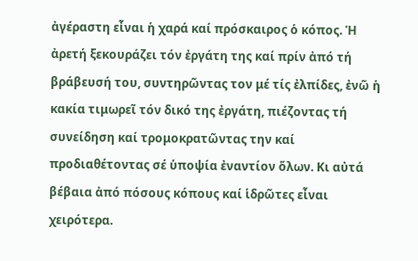ἀγέραστη εἶναι ἡ χαρά καί πρόσκαιρος ὁ κόπος. Ἡ ἀρετή ξεκουράζει τόν ἐργάτη της καί πρίν ἀπό τή βράβευσή του, συντηρῶντας τον μέ τίς ἐλπίδες, ἐνῶ ἡ κακία τιμωρεῖ τόν δικό της ἐργάτη, πιέζοντας τή συνείδηση καί τρομοκρατῶντας την καί προδιαθέτοντας σέ ὑποψία ἐναντίον ὅλων. Κι αὐτά βέβαια ἀπό πόσους κόπους καί ἱδρῶτες εἶναι χειρότερα.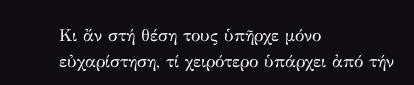Κι ἄν στή θέση τους ὑπῆρχε μόνο εὐχαρίστηση, τί χειρότερο ὑπάρχει ἀπό τήν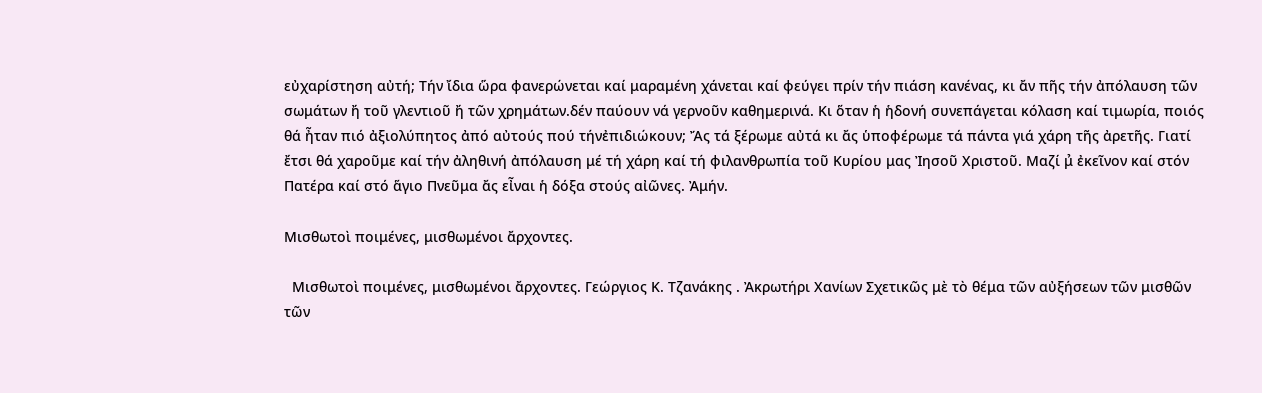εὐχαρίστηση αὐτή; Τήν ἴδια ὥρα φανερώνεται καί μαραμένη χάνεται καί φεύγει πρίν τήν πιάση κανένας, κι ἄν πῆς τήν ἀπόλαυση τῶν σωμάτων ἤ τοῦ γλεντιοῦ ἤ τῶν χρημάτων.δέν παύουν νά γερνοῦν καθημερινά. Κι ὅταν ἡ ἡδονή συνεπάγεται κόλαση καί τιμωρία, ποιός θά ἦταν πιό ἀξιολύπητος ἀπό αὐτούς πού τήνἐπιδιώκουν; Ἄς τά ξέρωμε αὐτά κι ἄς ὑποφέρωμε τά πάντα γιά χάρη τῆς ἀρετῆς. Γιατί ἔτσι θά χαροῦμε καί τήν ἀληθινή ἀπόλαυση μέ τή χάρη καί τή φιλανθρωπία τοῦ Κυρίου μας Ἰησοῦ Χριστοῦ. Μαζί μ̉ ἐκεῖνον καί στόν Πατέρα καί στό ἅγιο Πνεῦμα ἄς εἶναι ἡ δόξα στούς αἰῶνες. Ἀμήν.

Μισθωτοὶ ποιμένες, μισθωμένοι ἄρχοντες.

  Μισθωτοὶ ποιμένες, μισθωμένοι ἄρχοντες. Γεώργιος Κ. Τζανάκης . Ἀκρωτήρι Χανίων Σχετικῶς μὲ τὸ θέμα τῶν αὐξήσεων τῶν μισθῶν τῶν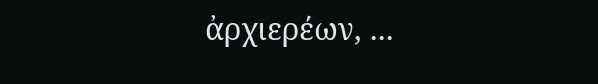ἀρχιερέων, ...